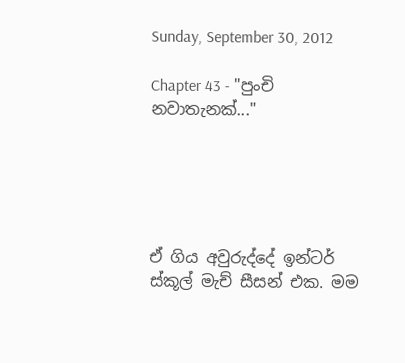Sunday, September 30, 2012

Chapter 43 - "පුංචි නවාතැනක්..."





ඒ ගිය අවුරුද්දේ ඉන්ටර් ස්කූල් මැච් සීසන් එක. මම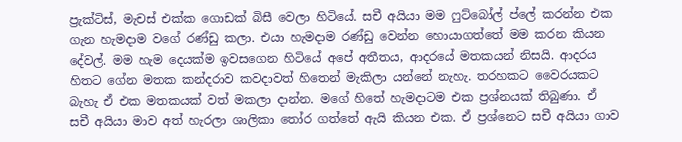ප්‍රැක්ටිස්, මැචස් එක්ක ගොඩක් බිසී වෙලා හිටියේ. සචී අයියා මම ෆුට්බෝල් ප්ලේ කරන්න එක ගැන හැමදාම වගේ රණ්ඩු කලා. එයා හැමදාම රණ්ඩු වෙන්න හොයාගත්තේ මම කරන කියන දේවල්. මම හැම දෙයක්ම ඉවසගෙන හිටියේ අපේ අතීතය, ආදරයේ මතකයන් නිසයි. ආදරය හිතට ගේන මතක කන්දරාව කවදාවත් හිතෙන් මැකිලා යන්නේ නැහැ. තරහකට වෛරයකට බැහැ ඒ එක මතකයක් වත් මකලා දාන්න. මගේ හිතේ හැමදාටම එක ප්‍රශ්නයක් තිබුණා. ඒ සචී අයියා මාව අත් හැරලා ශාලිකා තෝර ගත්තේ ඇයි කියන එක. ඒ ප්‍රශ්නෙට සචී අයියා ගාව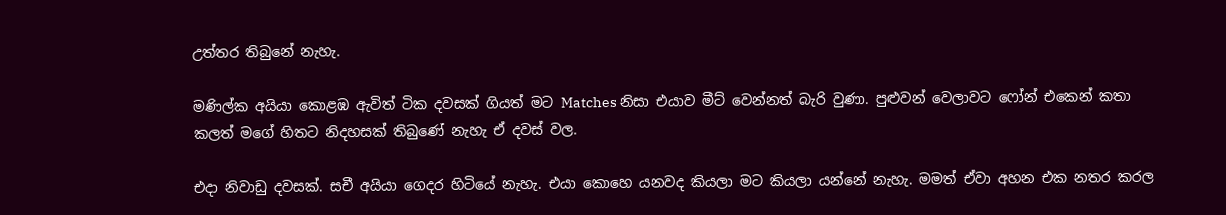උත්තර තිබුනේ නැහැ.

මණිල්ක අයියා කොළඹ ඇවිත් ටික දවසක් ගියත් මට Matches නිසා එයාව මීට් වෙන්නත් බැරි වුණා. පුළුවන් වෙලාවට ෆෝන් එකෙන් කතා කලත් මගේ හිතට නිදහසක් තිබුණේ නැහැ ඒ දවස් වල.

එදා නිවාඩු දවසක්. සචී අයියා ගෙදර හිටියේ නැහැ. එයා කොහෙ යනවද කියලා මට කියලා යන්නේ නැහැ. මමත් ඒවා අහන එක නතර කරල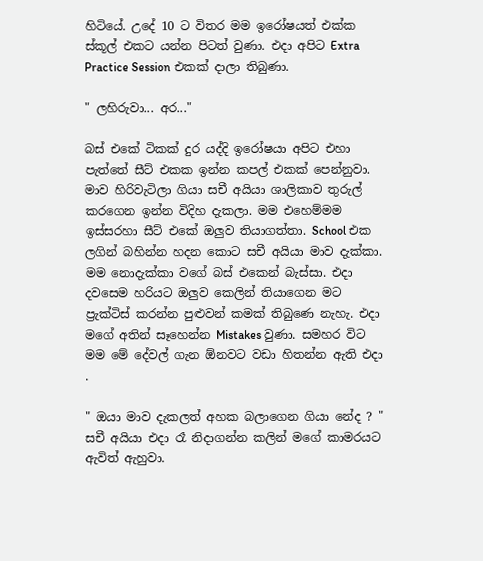හිටියේ. උදේ 10 ට විතර මම ඉරෝෂයත් එක්ක ස්කූල් එකට යන්න පිටත් වුණා. එදා අපිට Extra Practice Session එකක් දාලා තිබුණා.

" ලහිරුවා... අර..."

බස් එකේ ටිකක් දුර යද්දි ඉරෝෂයා අපිට එහා පැත්තේ සීට් එකක ඉන්න කපල් එකක් පෙන්නුවා. මාව හිරිවැටිලා ගියා සචී අයියා ශාලිකාව තුරුල් කරගෙන ඉන්න විදිහ දැකලා. මම එහෙම්මම ඉස්සරහා සීට් එකේ ඔලුව තියාගත්තා. School එක ලගින් බහින්න හදන කොට සචී අයියා මාව දැක්කා. මම නොදැක්කා වගේ බස් එකෙන් බැස්සා. එදා දවසෙම හරියට ඔලුව කෙලින් තියාගෙන මට ප්‍රැක්ටිස් කරන්න පුළුවන් කමක් තිබුණෙ නැහැ. එදා මගේ අතින් සෑහෙන්න Mistakes වුණා. සමහර විට මම මේ දේවල් ගැන ඕනවට වඩා හිතන්න ඇති එදා .

" ඔයා මාව දැකලත් අහක බලාගෙන ගියා නේද ? " සචී අයියා එදා රෑ නිදාගන්න කලින් මගේ කාමරයට ඇවිත් ඇහුවා.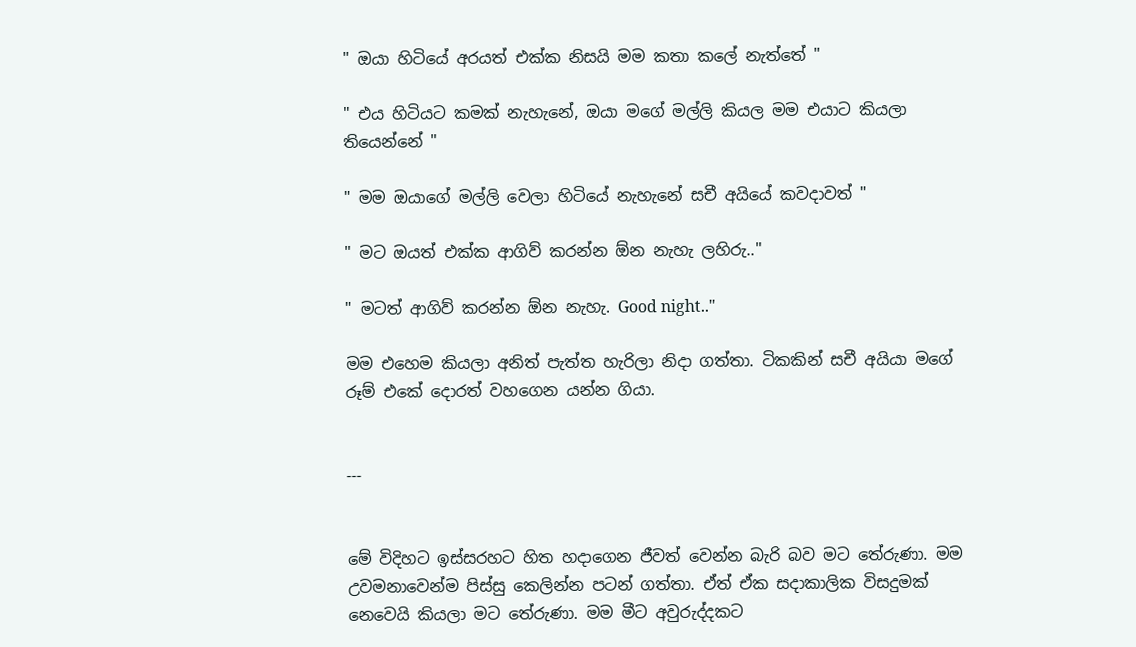" ඔයා හිටියේ අරයත් එක්ක නිසයි මම කතා කලේ නැත්තේ "

" එය හිටියට කමක් නැහැනේ, ඔයා මගේ මල්ලි කියල මම එයාට කියලා තියෙන්නේ "

" මම ඔයාගේ මල්ලි වෙලා හිටියේ නැහැනේ සචී අයියේ කවදාවත් "

" මට ඔයත් එක්ක ආගිව් කරන්න ඕන නැහැ ලහිරු.."

" මටත් ආගිව් කරන්න ඕන නැහැ. Good night.."

මම එහෙම කියලා අනිත් පැත්ත හැරිලා නිදා ගත්තා. ටිකකින් සචී අයියා මගේ රූම් එකේ දොරත් වහගෙන යන්න ගියා.


---


මේ විදිහට ඉස්සරහට හිත හදාගෙන ජීවත් වෙන්න බැරි බව මට තේරුණා. මම උවමනාවෙන්ම පිස්සු කෙලින්න පටන් ගත්තා. ඒත් ඒක සදාකාලික විසදුමක් නෙවෙයි කියලා මට තේරුණා. මම මීට අවුරුද්දකට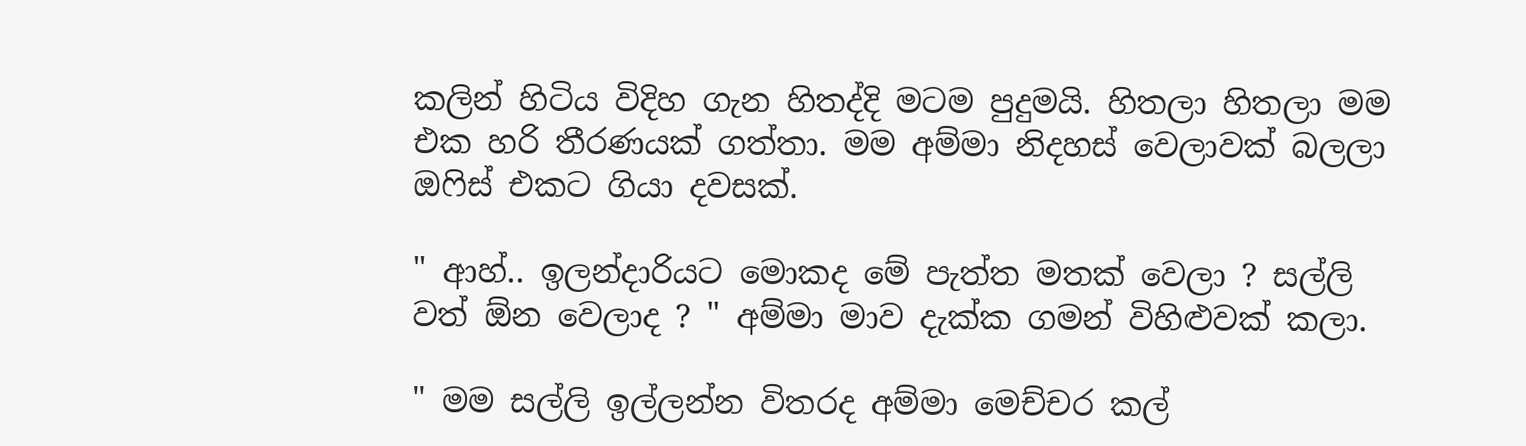කලින් හිටිය විදිහ ගැන හිතද්දි මටම පුදුමයි. හිතලා හිතලා මම එක හරි තීරණයක් ගත්තා. මම අම්මා නිදහස් වෙලාවක් බලලා ඔෆිස් එකට ගියා දවසක්.

" ආහ්.. ඉලන්දාරියට මොකද මේ පැත්ත මතක් වෙලා ? සල්ලි වත් ඕන වෙලාද ? " අම්මා මාව දැක්ක ගමන් විහිළුවක් කලා.

" මම සල්ලි ඉල්ලන්න විතරද අම්මා මෙච්චර කල්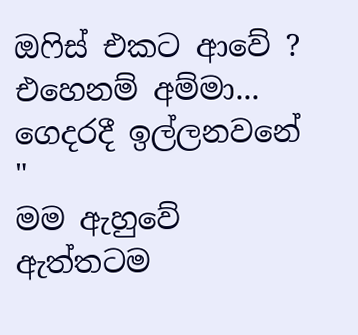ඔෆිස් එකට ආවේ ? එහෙනම් අම්මා... ගෙදරදී ඉල්ලනවනේ "
මම ඇහුවේ ඇත්තටම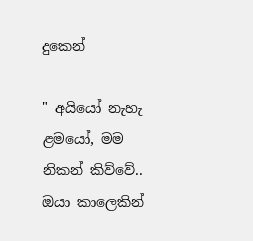දුකෙන්

" අයියෝ නැහැ ළමයෝ, මම නිකන් කිව්වේ.. ඔයා කාලෙකින්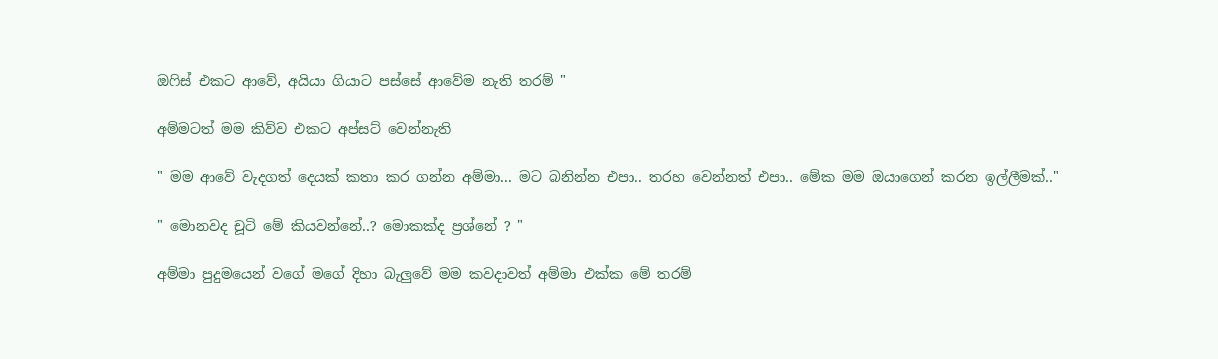ඔෆිස් එකට ආවේ, අයියා ගියාට පස්සේ ආවේම නැති තරම් "

අම්මටත් මම කිව්ව එකට අප්සට් වෙන්නැති

" මම ආවේ වැදගත් දෙයක් කතා කර ගන්න අම්මා... මට බනින්න එපා.. තරහ වෙන්නත් එපා.. මේක මම ඔයාගෙන් කරන ඉල්ලීමක්.."

" මොනවද චූටි මේ කියවන්නේ..? මොකක්ද ප්‍රශ්නේ ? "

අම්මා පුදුමයෙන් වගේ මගේ දිහා බැලුවේ මම කවදාවත් අම්මා එක්ක මේ තරම්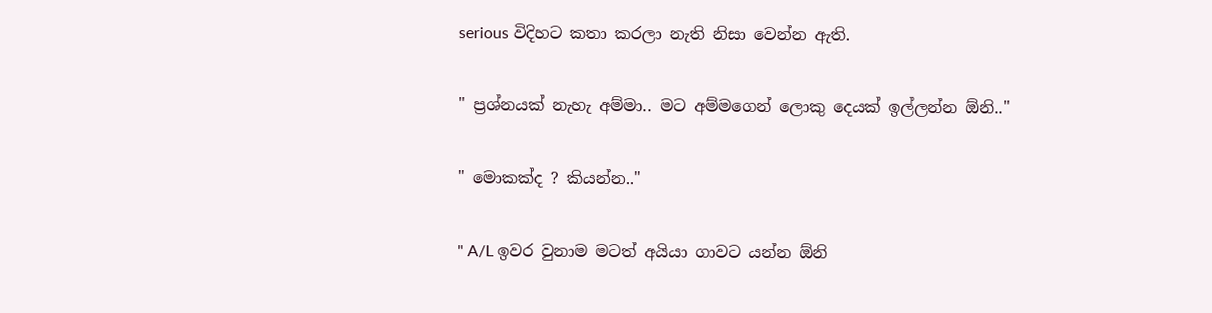serious විදිහට කතා කරලා නැති නිසා වෙන්න ඇති.

" ප්‍රශ්නයක් නැහැ අම්මා.. මට අම්මගෙන් ලොකු දෙයක් ඉල්ලන්න ඕනි.."

" මොකක්ද ? කියන්න.."

" A/L ඉවර වුනාම මටත් අයියා ගාවට යන්න ඕනි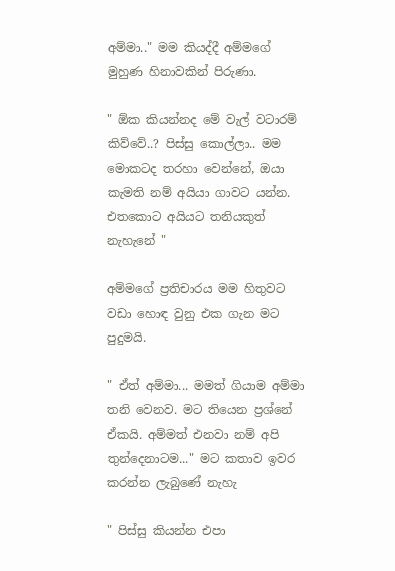අම්මා.." මම කියද්දී අම්මගේ මුහුණ හිනාවකින් පිරුණා.

" ඕක කියන්නද මේ වැල් වටාරම් කිව්වේ..? පිස්සු කොල්ලා.. මම මොකටද තරහා වෙන්නේ, ඔයා කැමති නම් අයියා ගාවට යන්න. එතකොට අයියට තනියකුත් නැහැනේ "

අම්මගේ ප්‍රතිචාරය මම හිතුවට වඩා හොඳ වුනු එක ගැන මට පුදුමයි.

" ඒත් අම්මා... මමත් ගියාම අම්මා තනි වෙනව. මට තියෙන ප්‍රශ්නේ ඒකයි. අම්මත් එනවා නම් අපි තුන්දෙනාටම..." මට කතාව ඉවර කරන්න ලැබුණේ නැහැ

" පිස්සු කියන්න එපා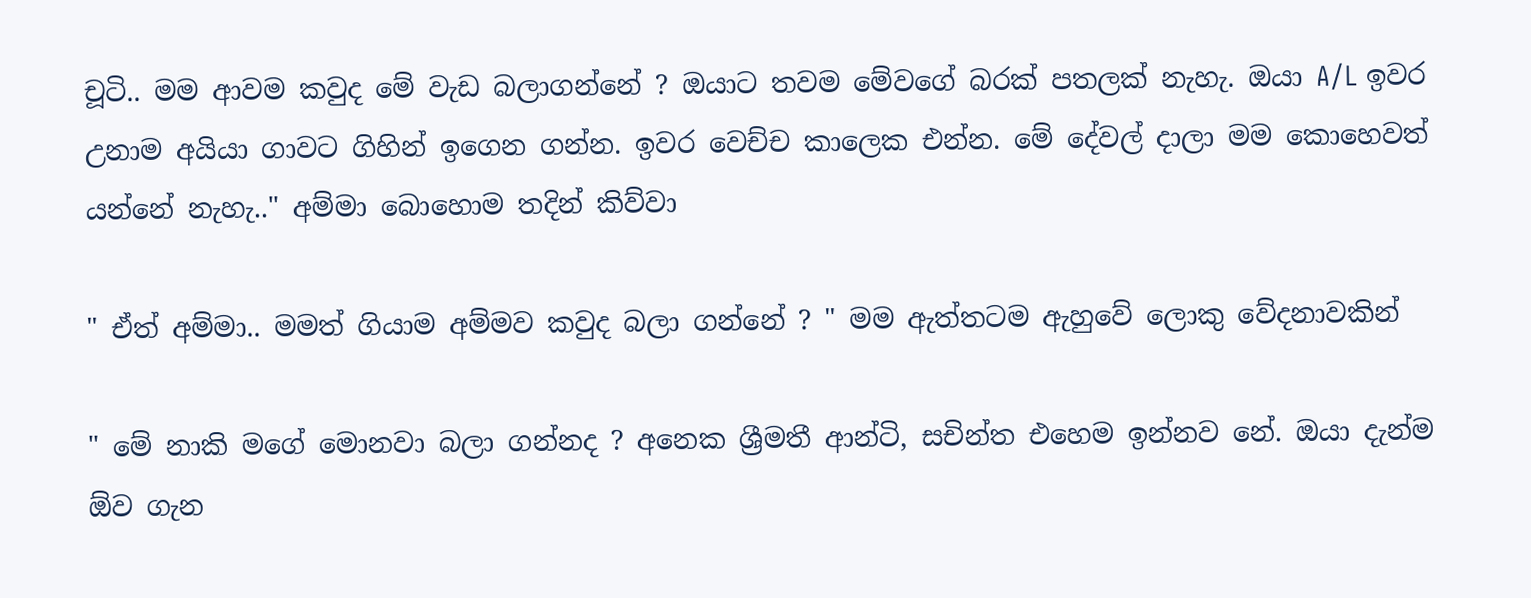චූටි.. මම ආවම කවුද මේ වැඩ බලාගන්නේ ? ඔයාට තවම මේවගේ බරක් පතලක් නැහැ. ඔයා A/L ඉවර උනාම අයියා ගාවට ගිහින් ඉගෙන ගන්න. ඉවර වෙච්ච කාලෙක එන්න. මේ දේවල් දාලා මම කොහෙවත් යන්නේ නැහැ.." අම්මා බොහොම තදින් කිව්වා

" ඒත් අම්මා.. මමත් ගියාම අම්මව කවුද බලා ගන්නේ ? " මම ඇත්තටම ඇහුවේ ලොකු වේදනාවකින්

" මේ නාකි මගේ මොනවා බලා ගන්නද ? අනෙක ශ්‍රීමතී ආන්ටි, සචින්ත එහෙම ඉන්නව නේ. ඔයා දැන්ම ඕව ගැන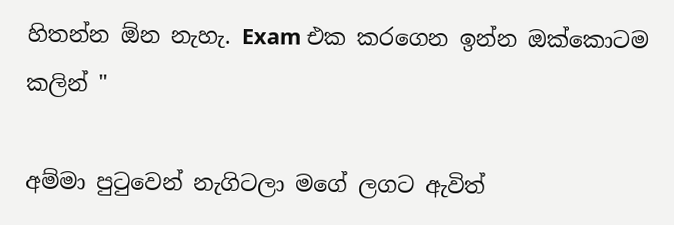හිතන්න ඕන නැහැ. Exam එක කරගෙන ඉන්න ඔක්කොටම කලින් "

අම්මා පුටුවෙන් නැගිටලා මගේ ලගට ඇවිත්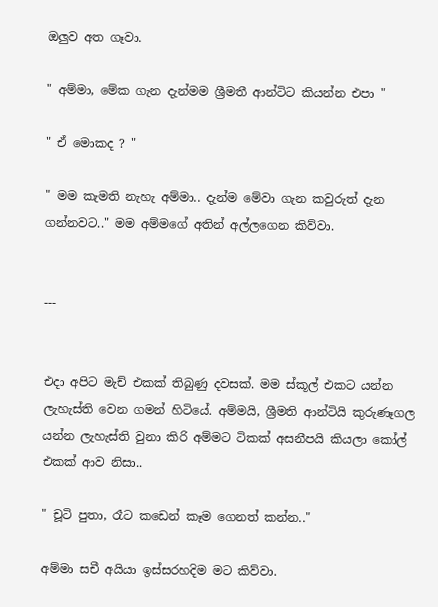ඔලුව අත ගෑවා.

" අම්මා, මේක ගැන දැන්මම ශ්‍රීමතී ආන්ටිට කියන්න එපා "

" ඒ මොකද ? "

" මම කැමති නැහැ අම්මා.. දැන්ම මේවා ගැන කවුරුත් දැන ගන්නවට.." මම අම්මගේ අතින් අල්ලගෙන කිව්වා.


---


එදා අපිට මැච් එකක් තිබුණු දවසක්. මම ස්කූල් එකට යන්න ලැහැස්ති වෙන ගමන් හිටියේ. අම්මයි, ශ්‍රීමති ආන්ටියි කුරුණෑගල යන්න ලැහැස්ති වුනා කිරි අම්මට ටිකක් අසනීපයි කියලා කෝල් එකක් ආව නිසා..

" චූටි පුතා, රෑට කඩෙන් කෑම ගෙනත් කන්න.."

අම්මා සචී අයියා ඉස්සරහදිම මට කිව්වා.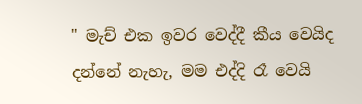" මැච් එක ඉවර වෙද්දී කීය වෙයිද දන්නේ නැහැ, මම එද්දි රෑ වෙයි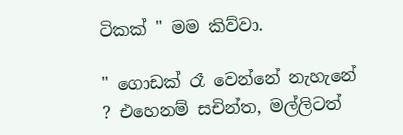ටිකක් " මම කිව්වා.

" ගොඩක් රෑ වෙන්නේ නැහැනේ ? එහෙනම් සචින්ත, මල්ලිටත්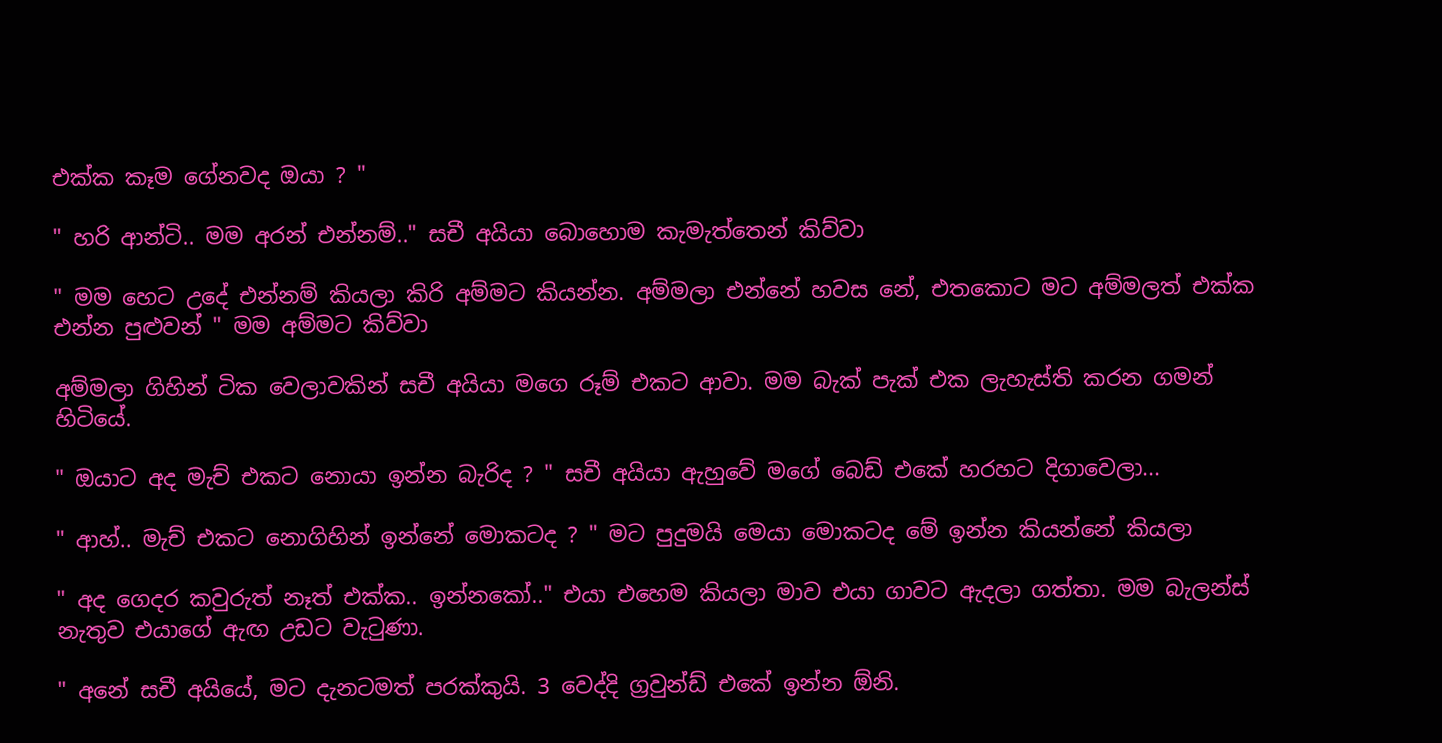එක්ක කෑම ගේනවද ඔයා ? "

" හරි ආන්ටි.. මම අරන් එන්නම්.." සචී අයියා බොහොම කැමැත්තෙන් කිව්වා

" මම හෙට උදේ එන්නම් කියලා කිරි අම්මට කියන්න. අම්මලා එන්නේ හවස නේ, එතකොට මට අම්මලත් එක්ක එන්න පුළුවන් " මම අම්මට කිව්වා

අම්මලා ගිහින් ටික වෙලාවකින් සචී අයියා මගෙ රූම් එකට ආවා. මම බැක් පැක් එක ලැහැස්ති කරන ගමන් හිටියේ.

" ඔයාට අද මැච් එකට නොයා ඉන්න බැරිද ? " සචී අයියා ඇහුවේ මගේ බෙඩ් එකේ හරහට දිගාවෙලා...

" ආහ්.. මැච් එකට නොගිහින් ඉන්නේ මොකටද ? " මට පුදුමයි මෙයා මොකටද මේ ඉන්න කියන්නේ කියලා

" අද ගෙදර කවුරුත් නෑත් එක්ක.. ඉන්නකෝ.." එයා එහෙම කියලා මාව එයා ගාවට ඇදලා ගත්තා. මම බැලන්ස් නැතුව එයාගේ ඇඟ උඩට වැටුණා.

" අනේ සචී අයියේ, මට දැනටමත් පරක්කුයි. 3 වෙද්දි ග්‍රවුන්ඩ් එකේ ඉන්න ඕනි.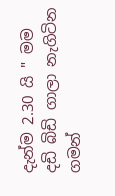දැන්ම 2.30 යි " මම දඩි බිඩි ගාලා නැගිටින ගමන්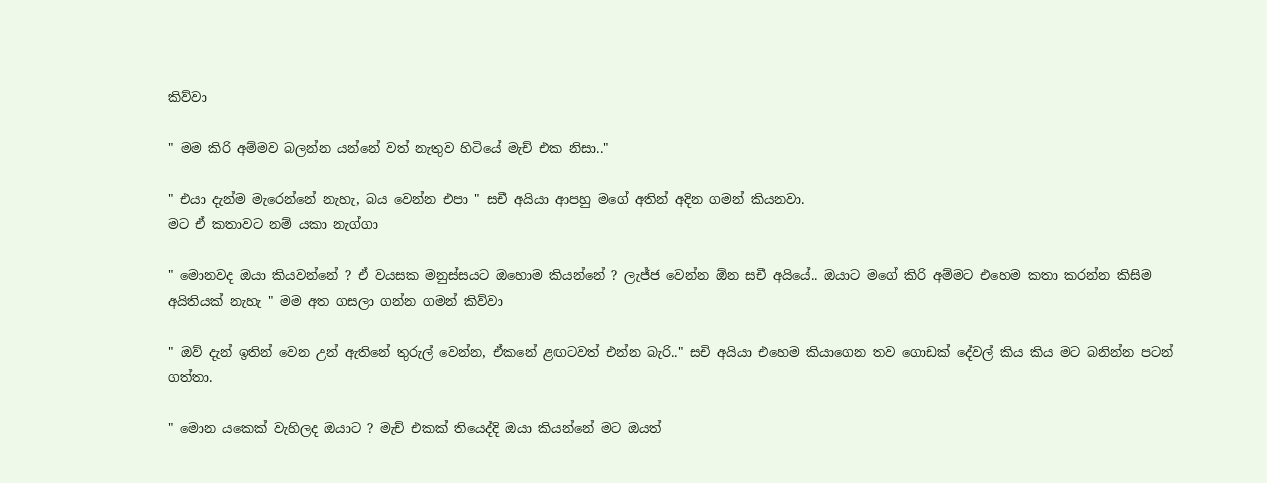කිව්වා

" මම කිරි අම්මව බලන්න යන්නේ වත් නැතුව හිටියේ මැච් එක නිසා.."

" එයා දැන්ම මැරෙන්නේ නැහැ, බය වෙන්න එපා " සචී අයියා ආපහු මගේ අතින් අදින ගමන් කියනවා.
මට ඒ කතාවට නම් යකා නැග්ගා

" මොනවද ඔයා කියවන්නේ ? ඒ වයසක මනුස්සයට ඔහොම කියන්නේ ? ලැජ්ජ වෙන්න ඕන සචී අයියේ.. ඔයාට මගේ කිරි අම්මට එහෙම කතා කරන්න කිසිම අයිතියක් නැහැ " මම අත ගසලා ගන්න ගමන් කිව්වා

" ඔව් දැන් ඉතින් වෙන උන් ඇතිනේ තුරුල් වෙන්න, ඒකනේ ළඟටවත් එන්න බැරි.." සචි අයියා එහෙම කියාගෙන තව ගොඩක් දේවල් කිය කිය මට බනින්න පටන් ගත්තා.

" මොන යකෙක් වැහිලද ඔයාට ? මැච් එකක් තියෙද්දි ඔයා කියන්නේ මට ඔයත්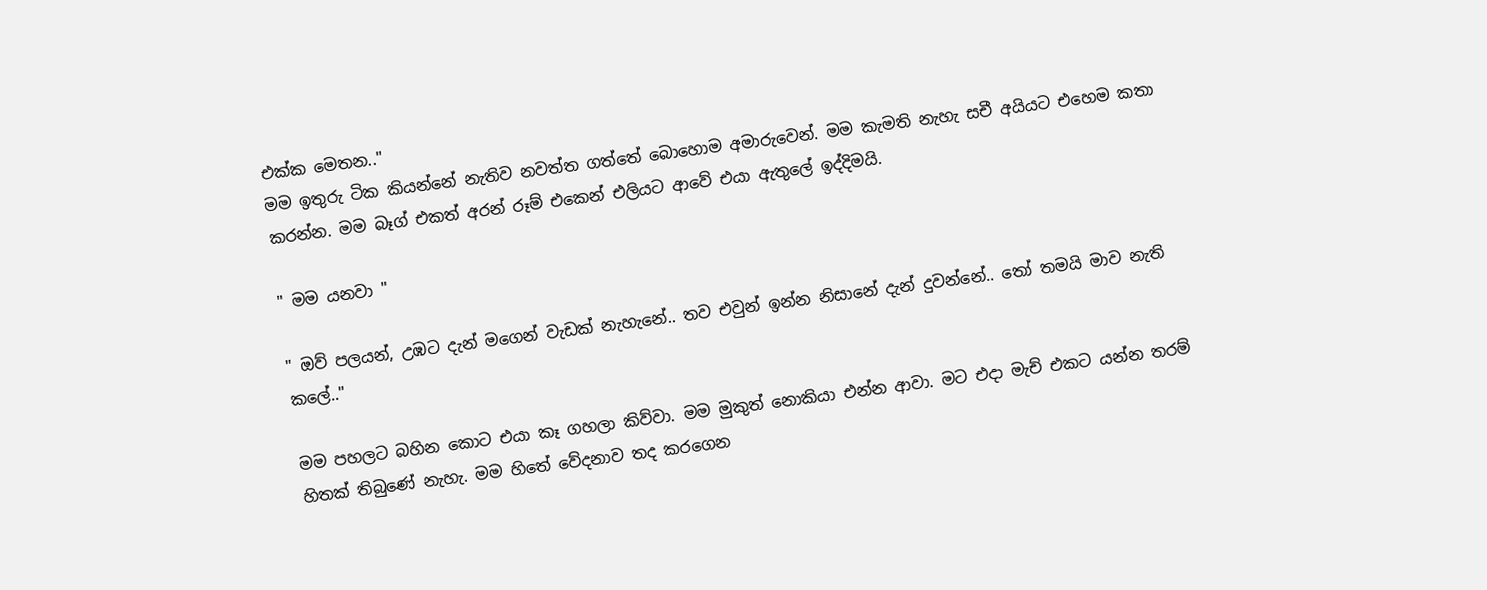එක්ක මෙතන.."
මම ඉතුරු ටික කියන්නේ නැතිව නවත්ත ගත්තේ බොහොම අමාරුවෙන්. මම කැමති නැහැ සචී අයියට එහෙම කතා කරන්න. මම බෑග් එකත් අරන් රූම් එකෙන් එලියට ආවේ එයා ඇතුලේ ඉද්දිමයි.

" මම යනවා "

" ඔව් පලයන්, උඹට දැන් මගෙන් වැඩක් නැහැනේ.. තව එවුන් ඉන්න නිසානේ දැන් දුවන්නේ.. තෝ තමයි මාව නැති කලේ.."

මම පහලට බහින කොට එයා කෑ ගහලා කිව්වා. මම මුකුත් නොකියා එන්න ආවා. මට එදා මැච් එකට යන්න තරම් හිතක් තිබුණේ නැහැ. මම හිතේ වේදනාව තද කරගෙන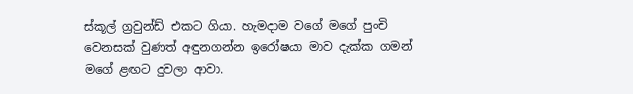ස්කූල් ග්‍රවුන්ඩ් එකට ගියා. හැමදාම වගේ මගේ පුංචි වෙනසක් වුණත් අඳුනගන්න ඉරෝෂයා මාව දැක්ක ගමන් මගේ ළඟට දුවලා ආවා.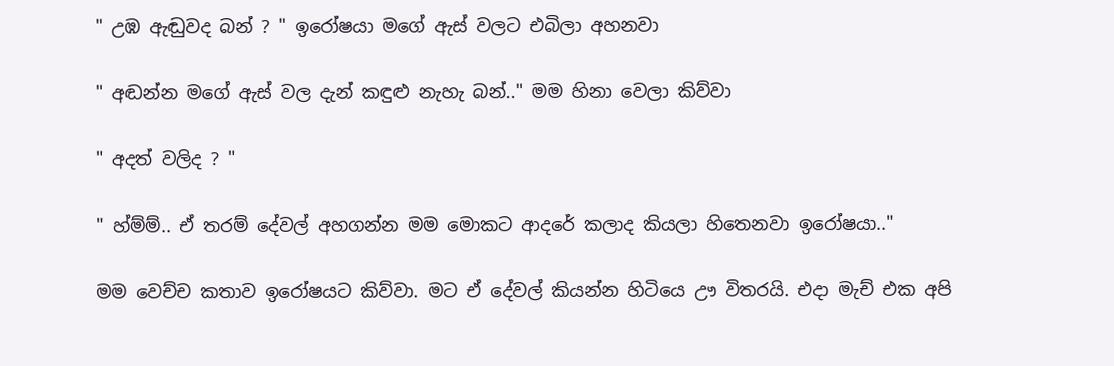" උඹ ඇඬුවද බන් ? " ඉරෝෂයා මගේ ඇස් වලට එබිලා අහනවා

" අඬන්න මගේ ඇස් වල දැන් කඳුළු නැහැ බන්.." මම හිනා වෙලා කිව්වා

" අදත් වලිද ? "

" හ්ම්ම්.. ඒ තරම් දේවල් අහගන්න මම මොකට ආදරේ කලාද කියලා හිතෙනවා ඉරෝෂයා.."

මම වෙච්ච කතාව ඉරෝෂයට කිව්වා. මට ඒ දේවල් කියන්න හිටියෙ ඌ විතරයි. එදා මැච් එක අපි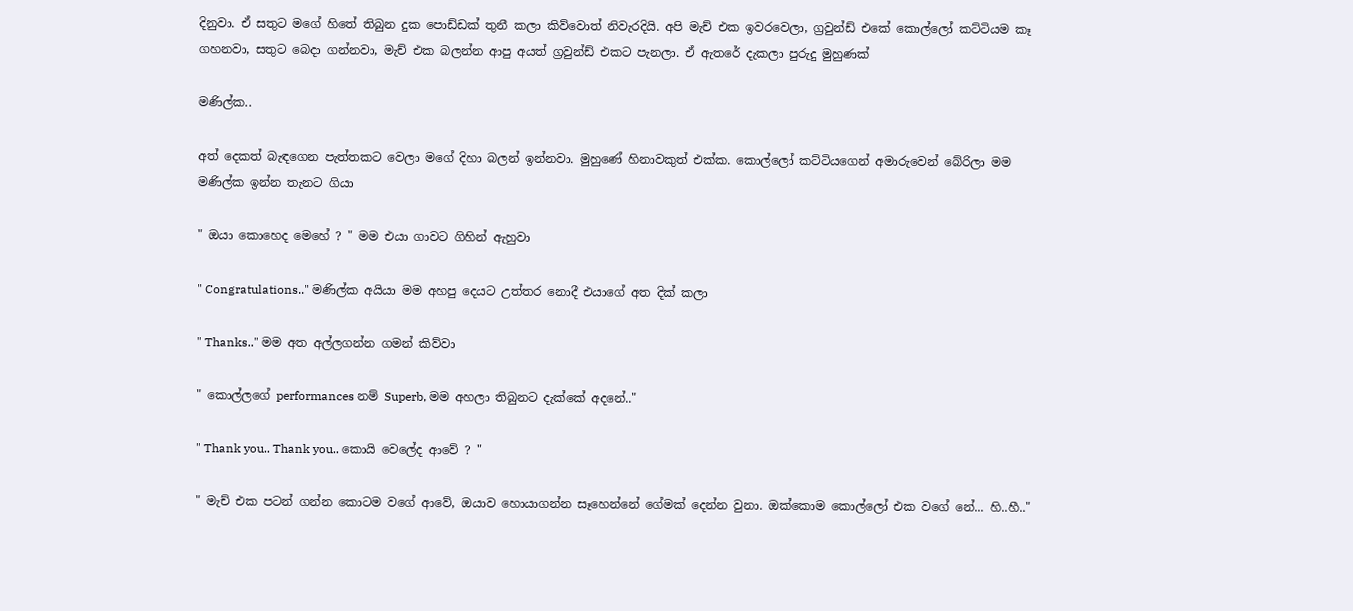දිනුවා. ඒ සතුට මගේ හිතේ තිබුන දුක පොඩ්ඩක් තුනී කලා කිව්වොත් නිවැරදියි. අපි මැච් එක ඉවරවෙලා, ග්‍රවුන්ඩ් එකේ කොල්ලෝ කට්ටියම කෑ ගහනවා, සතුට බෙදා ගන්නවා, මැච් එක බලන්න ආපු අයත් ග්‍රවුන්ඩ් එකට පැනලා. ඒ ඇතරේ දැකලා පුරුදු මුහුණක්

මණිල්ක..

අත් දෙකත් බැඳගෙන පැත්තකට වෙලා මගේ දිහා බලන් ඉන්නවා. මුහුණේ හිනාවකුත් එක්ක. කොල්ලෝ කට්ටියගෙන් අමාරුවෙන් බේරිලා මම මණිල්ක ඉන්න තැනට ගියා

" ඔයා කොහෙද මෙහේ ? " මම එයා ගාවට ගිහින් ඇහුවා

" Congratulations.." මණිල්ක අයියා මම අහපු දෙයට උත්තර නොදී එයාගේ අත දික් කලා

" Thanks.." මම අත අල්ලගන්න ගමන් කිව්වා

" කොල්ලගේ performances නම් Superb, මම අහලා තිබුනට දැක්කේ අදනේ.."

" Thank you.. Thank you.. කොයි වෙලේද ආවේ ? "

" මැච් එක පටන් ගන්න කොටම වගේ ආවේ, ඔයාව හොයාගන්න සෑහෙන්නේ ගේමක් දෙන්න වුනා. ඔක්කොම කොල්ලෝ එක වගේ නේ... හි..හී.."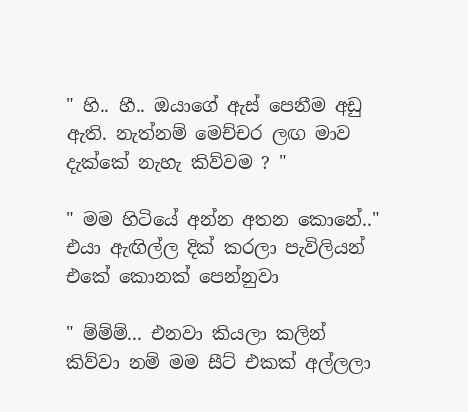" හි.. හී.. ඔයාගේ ඇස් පෙනීම අඩු ඇති. නැත්නම් මෙච්චර ලඟ මාව දැක්කේ නැහැ කිව්වම ? "

" මම හිටියේ අන්න අතන කොනේ.." එයා ඇඟිල්ල දික් කරලා පැවිලියන් එකේ කොනක් පෙන්නුවා

" ම්ම්ම්... එනවා කියලා කලින් කිව්වා නම් මම සීට් එකක් අල්ලලා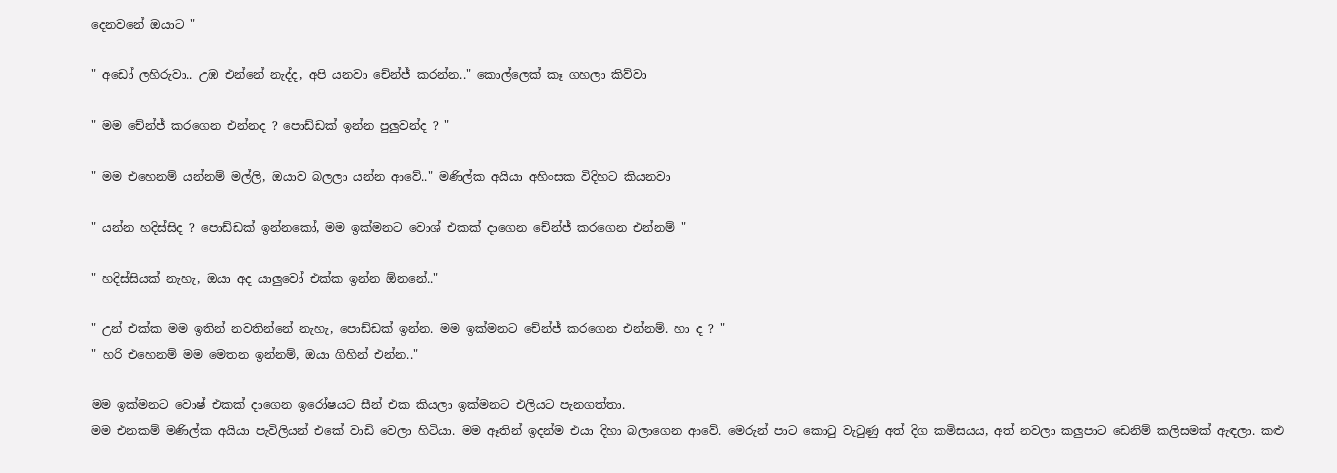දෙනවනේ ඔයාට "

" අඩෝ ලහිරුවා.. උඹ එන්නේ නැද්ද, අපි යනවා චේන්ජ් කරන්න.." කොල්ලෙක් කෑ ගහලා කිව්වා

" මම චේන්ජ් කරගෙන එන්නද ? පොඩ්ඩක් ඉන්න පුලුවන්ද ? "

" මම එහෙනම් යන්නම් මල්ලි, ඔයාව බලලා යන්න ආවේ.." මණිල්ක අයියා අහිංසක විදිහට කියනවා

" යන්න හදිස්සිද ? පොඩ්ඩක් ඉන්නකෝ, මම ඉක්මනට වොශ් එකක් දාගෙන චේන්ජ් කරගෙන එන්නම් "

" හදිස්සියක් නැහැ, ඔයා අද යාලුවෝ එක්ක ඉන්න ඕනනේ.."

" උන් එක්ක මම ඉතින් නවතින්නේ නැහැ, පොඩ්ඩක් ඉන්න. මම ඉක්මනට චේන්ජ් කරගෙන එන්නම්. හා ද ? "
" හරි එහෙනම් මම මෙතන ඉන්නම්, ඔයා ගිහින් එන්න.."

මම ඉක්මනට වොෂ් එකක් දාගෙන ඉරෝෂයට සීන් එක කියලා ඉක්මනට එලියට පැනගත්තා.
මම එනකම් මණිල්ක අයියා පැවිලියන් එකේ වාඩි වෙලා හිටියා. මම ඈතින් ඉදන්ම එයා දිහා බලාගෙන ආවේ. මෙරුන් පාට කොටු වැටුණු අත් දිග කමිසයය, අත් නවලා කලුපාට ඩෙනිම් කලිසමක් ඇඳලා. කළු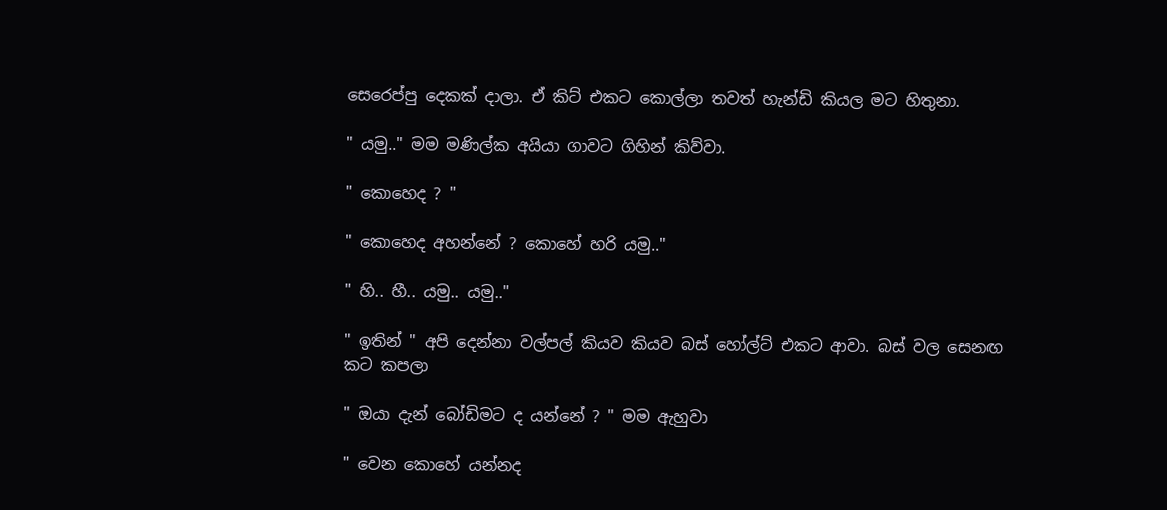සෙරෙප්පු දෙකක් දාලා. ඒ කිට් එකට කොල්ලා තවත් හැන්ඩි කියල මට හිතුනා.

" යමු.." මම මණිල්ක අයියා ගාවට ගිහින් කිව්වා.

" කොහෙද ? "

" කොහෙද අහන්නේ ? කොහේ හරි යමු.."

" හි.. හී.. යමු.. යමු.."

" ඉතින් " අපි දෙන්නා වල්පල් කියව කියව බස් හෝල්ට් එකට ආවා. බස් වල සෙනඟ කට කපලා

" ඔයා දැන් බෝඩිමට ද යන්නේ ? " මම ඇහුවා

" වෙන කොහේ යන්නද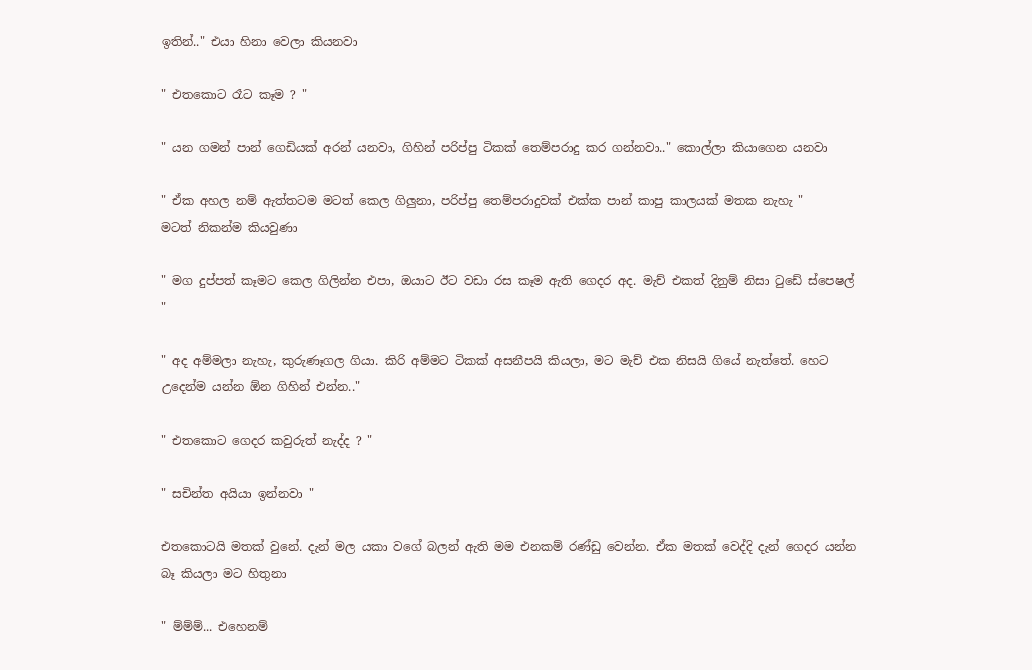ඉතින්.." එයා හිනා වෙලා කියනවා

" එතකොට රෑට කෑම ? "

" යන ගමන් පාන් ගෙඩියක් අරන් යනවා, ගිහින් පරිප්පු ටිකක් තෙම්පරාදු කර ගන්නවා.." කොල්ලා කියාගෙන යනවා

" ඒක අහල නම් ඇත්තටම මටත් කෙල ගිලුනා, පරිප්පු තෙම්පරාදුවක් එක්ක පාන් කාපු කාලයක් මතක නැහැ "
මටත් නිකන්ම කියවුණා

" මග දුප්පත් කෑමට කෙල ගිලින්න එපා, ඔයාට ඊට වඩා රස කෑම ඇති ගෙදර අද. මැච් එකත් දිනුම් නිසා ටුඩේ ස්පෙෂල් "

" අද අම්මලා නැහැ, කුරුණෑගල ගියා. කිරි අම්මට ටිකක් අසනීපයි කියලා, මට මැච් එක නිසයි ගියේ නැත්තේ. හෙට උදෙන්ම යන්න ඕන ගිහින් එන්න.."

" එතකොට ගෙදර කවුරුත් නැද්ද ? "

" සචින්ත අයියා ඉන්නවා "

එතකොටයි මතක් වුනේ. දැන් මල යකා වගේ බලන් ඇති මම එනකම් රණ්ඩු වෙන්න. ඒක මතක් වෙද්දි දැන් ගෙදර යන්න බෑ කියලා මට හිතුනා

" ම්ම්ම්... එහෙනම්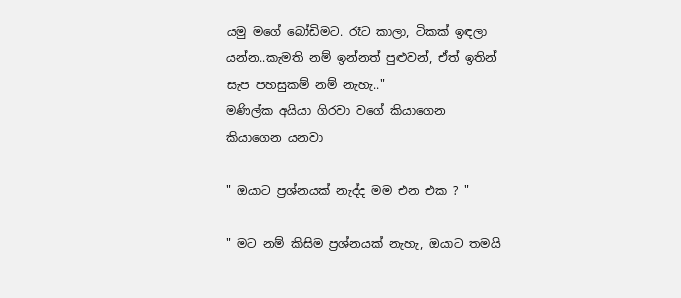යමු මගේ බෝඩිමට. රෑට කාලා, ටිකක් ඉඳලා යන්න..කැමති නම් ඉන්නත් පුළුවන්, ඒත් ඉතින් සැප පහසුකම් නම් නැහැ.."
මණිල්ක අයියා ගිරවා වගේ කියාගෙන කියාගෙන යනවා

" ඔයාට ප්‍රශ්නයක් නැද්ද මම එන එක ? "

" මට නම් කිසිම ප්‍රශ්නයක් නැහැ, ඔයාට තමයි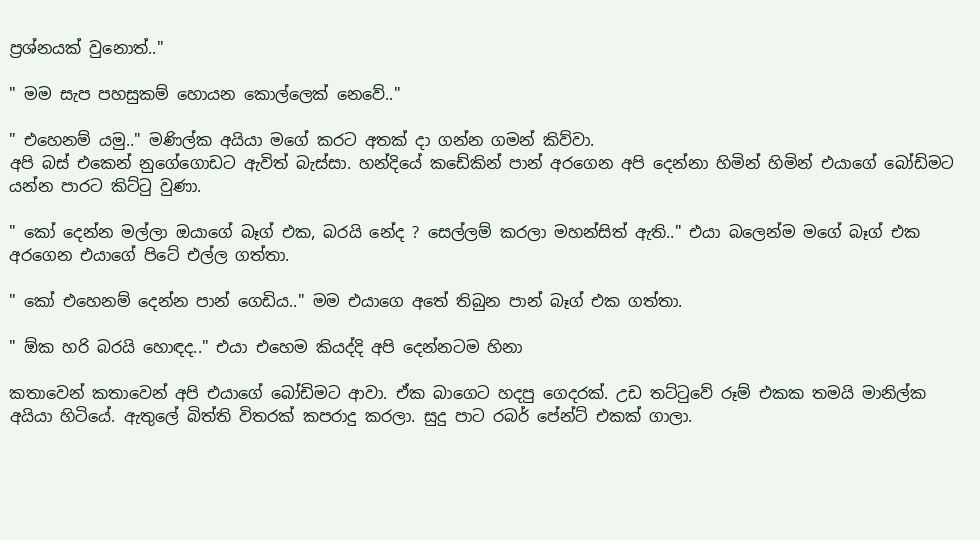ප්‍රශ්නයක් වුනොත්.."

" මම සැප පහසුකම් හොයන කොල්ලෙක් නෙවේ.."

" එහෙනම් යමු.." මණිල්ක අයියා මගේ කරට අතක් දා ගන්න ගමන් කිව්වා.
අපි බස් එකෙන් නුගේගොඩට ඇවිත් බැස්සා. හන්දියේ කඩේකින් පාන් අරගෙන අපි දෙන්නා හිමින් හිමින් එයාගේ බෝඩිමට යන්න පාරට කිට්ටු වුණා.

" කෝ දෙන්න මල්ලා ඔයාගේ බෑග් එක, බරයි නේද ? සෙල්ලම් කරලා මහන්සිත් ඇති.." එයා බලෙන්ම මගේ බෑග් එක අරගෙන එයාගේ පිටේ එල්ල ගත්තා.

" කෝ එහෙනම් දෙන්න පාන් ගෙඩිය.." මම එයාගෙ අතේ තිබුන පාන් බෑග් එක ගත්තා.

" ඕක හරි බරයි හොඳද.." එයා එහෙම කියද්දි අපි දෙන්නටම හිනා

කතාවෙන් කතාවෙන් අපි එයාගේ බෝඩිමට ආවා. ඒක බාගෙට හදපු ගෙදරක්. උඩ තට්ටුවේ රූම් එකක තමයි මානිල්ක අයියා හිටියේ. ඇතුලේ බිත්ති විතරක් කපරාදු කරලා. සුදු පාට රබර් පේන්ට් එකක් ගාලා.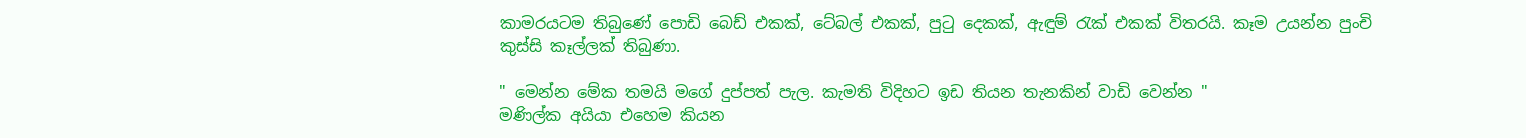කාමරයටම තිබුණේ පොඩි බෙඩ් එකක්, ටේබල් එකක්, පුටු දෙකක්, ඇඳුම් රැක් එකක් විතරයි. කෑම උයන්න පුංචි කුස්සි කෑල්ලක් තිබුණා.

" මෙන්න මේක තමයි මගේ දුප්පත් පැල. කැමති විදිහට ඉඩ තියන තැනකින් වාඩි වෙන්න "
මණිල්ක අයියා එහෙම කියන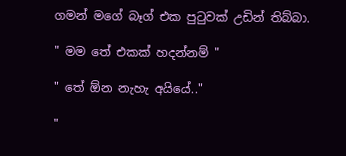ගමන් මගේ බෑග් එක පුටුවක් උඩින් තිබ්බා.

" මම තේ එකක් හදන්නම් "

" තේ ඕන නැහැ අයියේ.."

"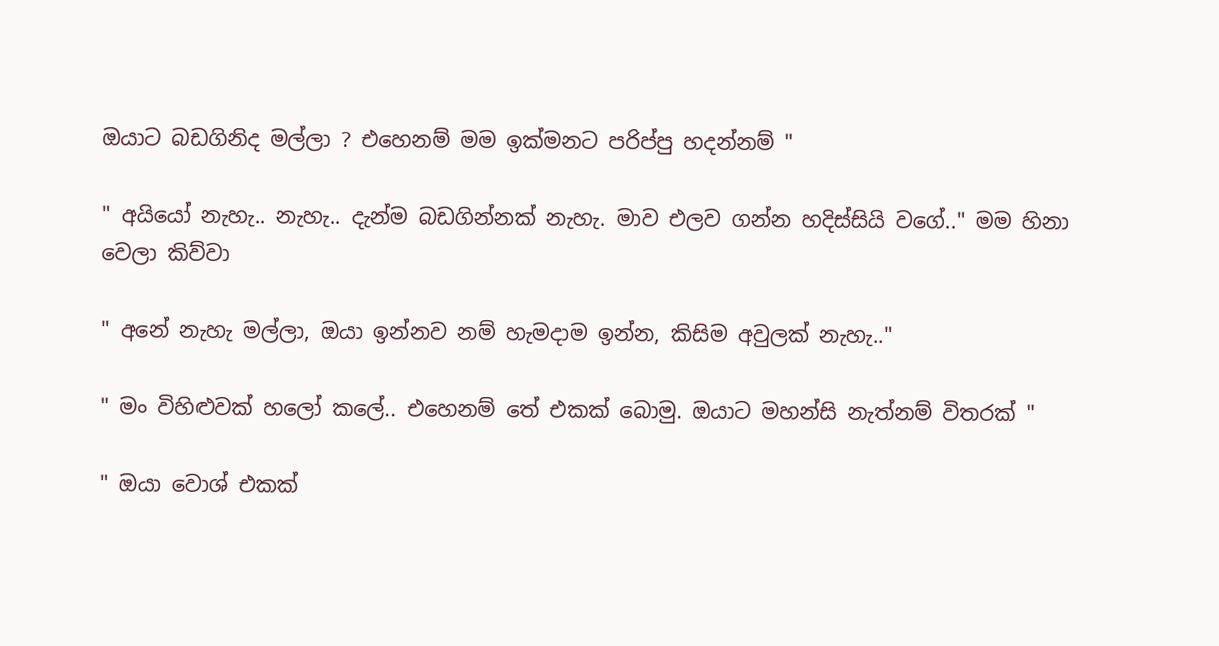ඔයාට බඩගිනිද මල්ලා ? එහෙනම් මම ඉක්මනට පරිප්පු හදන්නම් "

" අයියෝ නැහැ.. නැහැ.. දැන්ම බඩගින්නක් නැහැ. මාව එලව ගන්න හදිස්සියි වගේ.." මම හිනා වෙලා කිව්වා

" අනේ නැහැ මල්ලා, ඔයා ඉන්නව නම් හැමදාම ඉන්න, කිසිම අවුලක් නැහැ.."

" මං විහිළුවක් හලෝ කලේ.. එහෙනම් තේ එකක් බොමු. ඔයාට මහන්සි නැත්නම් විතරක් "

" ඔයා වොශ් එකක්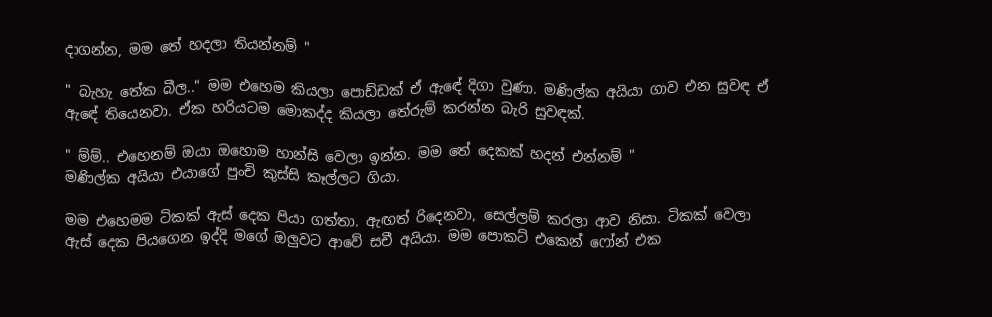දාගන්න, මම තේ හදලා තියන්නම් "

" බැහැ තේක බීල.." මම එහෙම කියලා පොඩ්ඩක් ඒ ඇඳේ දිගා වුණා. මණිල්ක අයියා ගාව එන සුවඳ ඒ ඇඳේ තියෙනවා. ඒක හරියටම මොකද්ද කියලා තේරුම් කරන්න බැරි සුවඳක්.

" ම්ම්.. එහෙනම් ඔයා ඔහොම හාන්සි වෙලා ඉන්න. මම තේ දෙකක් හදන් එන්නම් "
මණිල්ක අයියා එයාගේ පුංචි කුස්සි කෑල්ලට ගියා.

මම එහෙමම ටිකක් ඇස් දෙක පියා ගත්තා. ඇඟත් රිදෙනවා, සෙල්ලම් කරලා ආව නිසා. ටිකක් වෙලා ඇස් දෙක පියගෙන ඉද්දි මගේ ඔලුවට ආවේ සචී අයියා. මම පොකට් එකෙන් ෆෝන් එක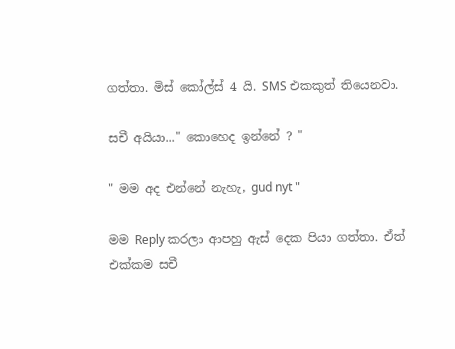ගත්තා. මිස් කෝල්ස් 4 යි. SMS එකකුත් තියෙනවා.

සචී අයියා..." කොහෙද ඉන්නේ ? "

" මම අද එන්නේ නැහැ, gud nyt "

මම Reply කරලා ආපහු ඇස් දෙක පියා ගත්තා. ඒත් එක්කම සචී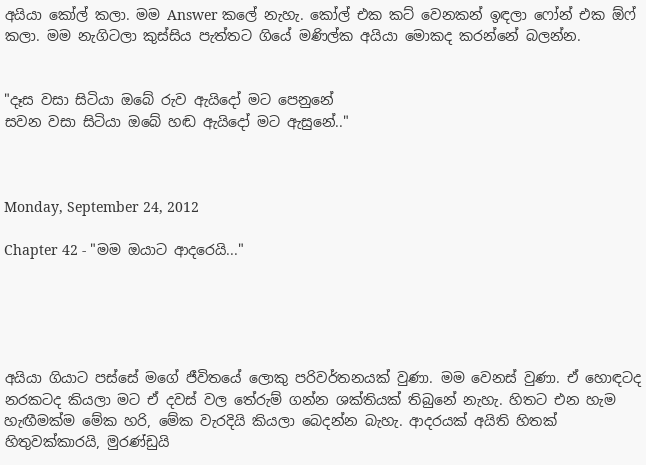අයියා කෝල් කලා. මම Answer කලේ නැහැ. කෝල් එක කට් වෙනකන් ඉඳලා ෆෝන් එක ඕෆ් කලා. මම නැගිටලා කුස්සිය පැත්තට ගියේ මණිල්ක අයියා මොකද කරන්නේ බලන්න.


"දෑස වසා සිටියා ඔබේ රුව ඇයිදෝ මට පෙනුනේ
සවන වසා සිටියා ඔබේ හඬ ඇයිදෝ මට ඇසුනේ.."



Monday, September 24, 2012

Chapter 42 - "මම ඔයාට ආදරෙයි..."





අයියා ගියාට පස්සේ මගේ ජීවිතයේ ලොකු පරිවර්තනයක් වුණා. මම වෙනස් වුණා. ඒ හොඳටද නරකටද කියලා මට ඒ දවස් වල තේරුම් ගන්න ශක්තියක් තිබුනේ නැහැ. හිතට එන හැම හැඟීමක්ම මේක හරි, මේක වැරදියි කියලා බෙදන්න බැහැ. ආදරයක් අයිති හිතක් හිතුවක්කාරයි, මුරණ්ඩුයි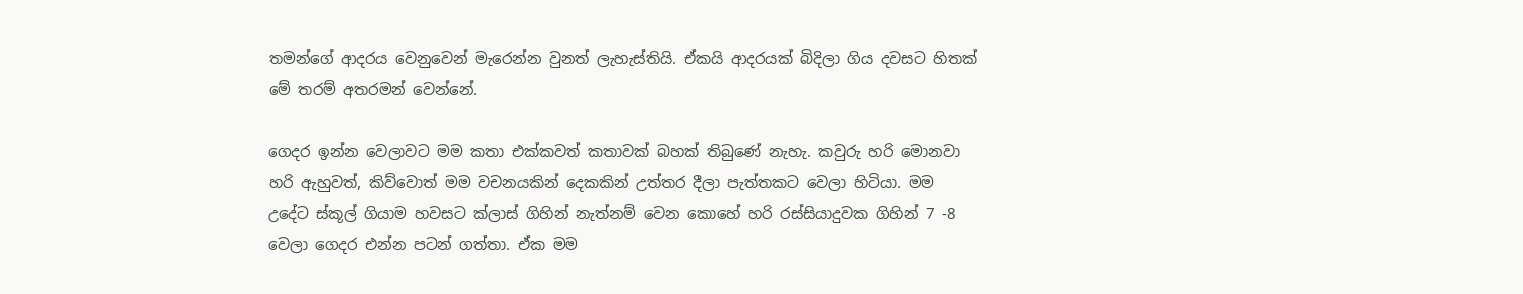තමන්ගේ ආදරය වෙනුවෙන් මැරෙන්න වුනත් ලැහැස්තියි. ඒකයි ආදරයක් බිදිලා ගිය දවසට හිතක් මේ තරම් අතරමන් වෙන්නේ.

ගෙදර ඉන්න වෙලාවට මම කතා එක්කවත් කතාවක් බහක් තිබුණේ නැහැ. කවුරු හරි මොනවා හරි ඇහුවත්, කිව්වොත් මම වචනයකින් දෙකකින් උත්තර දීලා පැත්තකට වෙලා හිටියා. මම උදේට ස්කූල් ගියාම හවසට ක්ලාස් ගිහින් නැත්නම් වෙන කොහේ හරි රස්සියාදුවක ගිහින් 7 -8 වෙලා ගෙදර එන්න පටන් ගත්තා. ඒක මම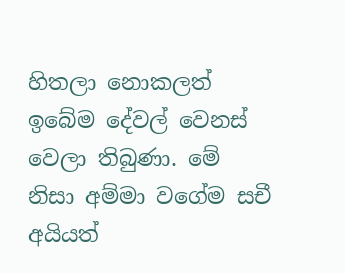හිතලා නොකලත් ඉබේම දේවල් වෙනස් වෙලා තිබුණා. මේ නිසා අම්මා වගේම සචී අයියත්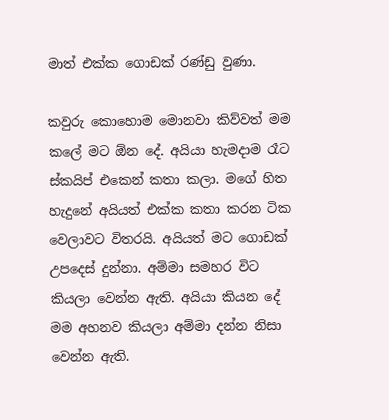මාත් එක්ක ගොඩක් රණ්ඩු වුණා.

කවුරු කොහොම මොනවා කිව්වත් මම කලේ මට ඕන දේ. අයියා හැමදාම රෑට ස්කයිප් එකෙන් කතා කලා. මගේ හිත හැදුනේ අයියත් එක්ක කතා කරන ටික වෙලාවට විතරයි. අයියත් මට ගොඩක් උපදෙස් දුන්නා. අම්මා සමහර විට කියලා වෙන්න ඇති. අයියා කියන දේ මම අහනව කියලා අම්මා දන්න නිසා වෙන්න ඇති.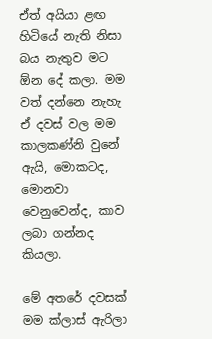ඒත් අයියා ළඟ හිටියේ නැති නිසා බය නැතුව මට ඕන දේ කලා. මම වත් දන්නෙ නැහැ ඒ දවස් වල මම කාලකණ්නි වුනේ ඇයි, මොකටද, මොනවා වෙනුවෙන්ද, කාව ලබා ගන්නද කියලා.

මේ අතරේ දවසක් මම ක්ලාස් ඇරිලා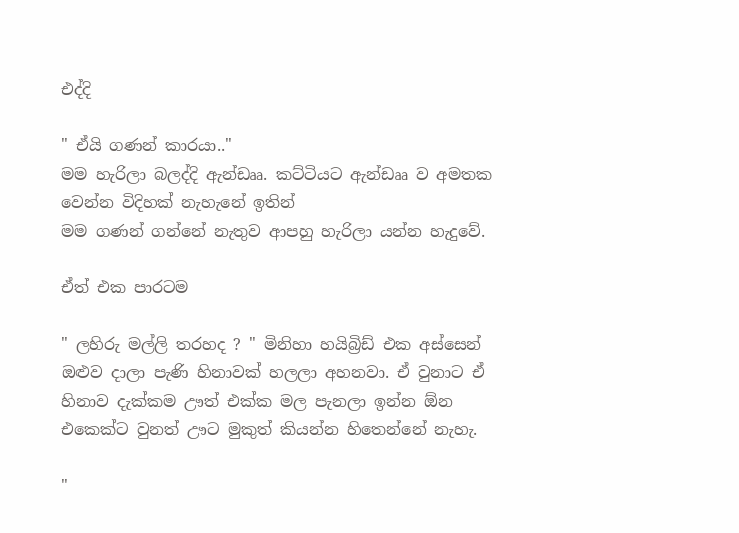එද්දි

" ඒයි ගණන් කාරයා.."
මම හැරිලා බලද්දි ඇන්ඩෲ. කට්ටියට ඇන්ඩෲ ව අමතක වෙන්න විදිහක් නැහැනේ ඉතින්
මම ගණන් ගන්නේ නැතුව ආපහු හැරිලා යන්න හැදුවේ.

ඒත් එක පාරටම

" ලහිරු මල්ලි තරහද ? " මිනිහා හයිබ්‍රිඩ් එක අස්සෙන් ඔළුව දාලා පැණි හිනාවක් හලලා අහනවා. ඒ වුනාට ඒ හිනාව දැක්කම ඌත් එක්ක මල පැනලා ඉන්න ඕන එකෙක්ට වුනත් ඌට මුකුත් කියන්න හිතෙන්නේ නැහැ.

"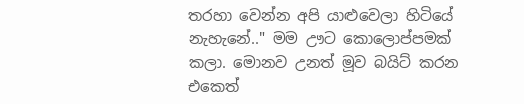තරහා වෙන්න අපි යාළුවෙලා හිටියේ නැහැනේ.." මම ඌට කොලොප්පමක් කලා. මොනව උනත් මූව බයිට් කරන එකෙත්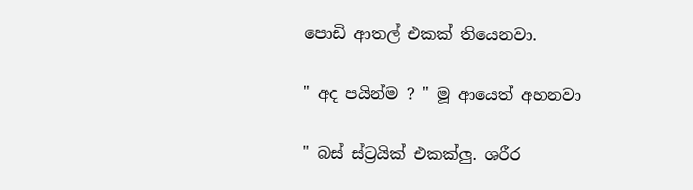පොඩි ආතල් එකක් තියෙනවා.

" අද පයින්ම ? " මූ ආයෙත් අහනවා

" බස් ස්ට්‍රයික් එකක්ලු. ශරීර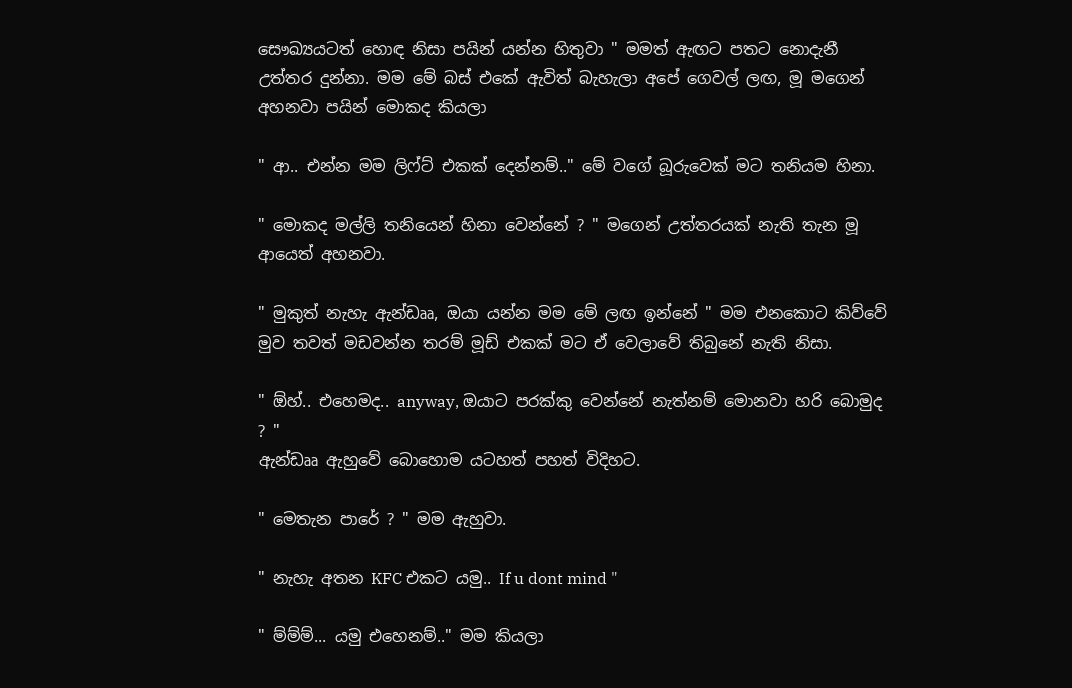සෞඛ්‍යයටත් හොඳ නිසා පයින් යන්න හිතුවා " මමත් ඇඟට පතට නොදැනී උත්තර දුන්නා. මම මේ බස් එකේ ඇවිත් බැහැලා අපේ ගෙවල් ලඟ, මූ මගෙන් අහනවා පයින් මොකද කියලා

" ආ.. එන්න මම ලිෆ්ට් එකක් දෙන්නම්.." මේ වගේ බූරුවෙක් මට තනියම හිනා.

" මොකද මල්ලි තනියෙන් හිනා වෙන්නේ ? " මගෙන් උත්තරයක් නැති තැන මූ ආයෙත් අහනවා.

" මුකුත් නැහැ ඇන්ඩෲ, ඔයා යන්න මම මේ ලඟ ඉන්නේ " මම එනකොට කිව්වේ මුව තවත් මඩවන්න තරම් මූඩ් එකක් මට ඒ වෙලාවේ තිබුනේ නැති නිසා.

" ඕහ්.. එහෙමද.. anyway, ඔයාට පරක්කු වෙන්නේ නැත්නම් මොනවා හරි බොමුද ? "
ඇන්ඩෲ ඇහුවේ බොහොම යටහත් පහත් විදිහට.

" මෙතැන පාරේ ? " මම ඇහුවා.

" නැහැ අතන KFC එකට යමු.. If u dont mind "

" ම්ම්ම්... යමු එහෙනම්.." මම කියලා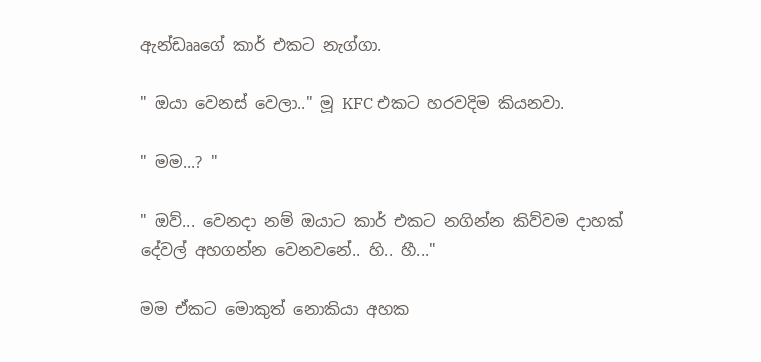ඇන්ඩෲගේ කාර් එකට නැග්ගා.

" ඔයා වෙනස් වෙලා.." මූ KFC එකට හරවදිම කියනවා.

" මම...? "

" ඔව්... වෙනදා නම් ඔයාට කාර් එකට නගින්න කිව්වම දාහක් දේවල් අහගන්න වෙනවනේ.. හි.. හී..."

මම ඒකට මොකුත් නොකියා අහක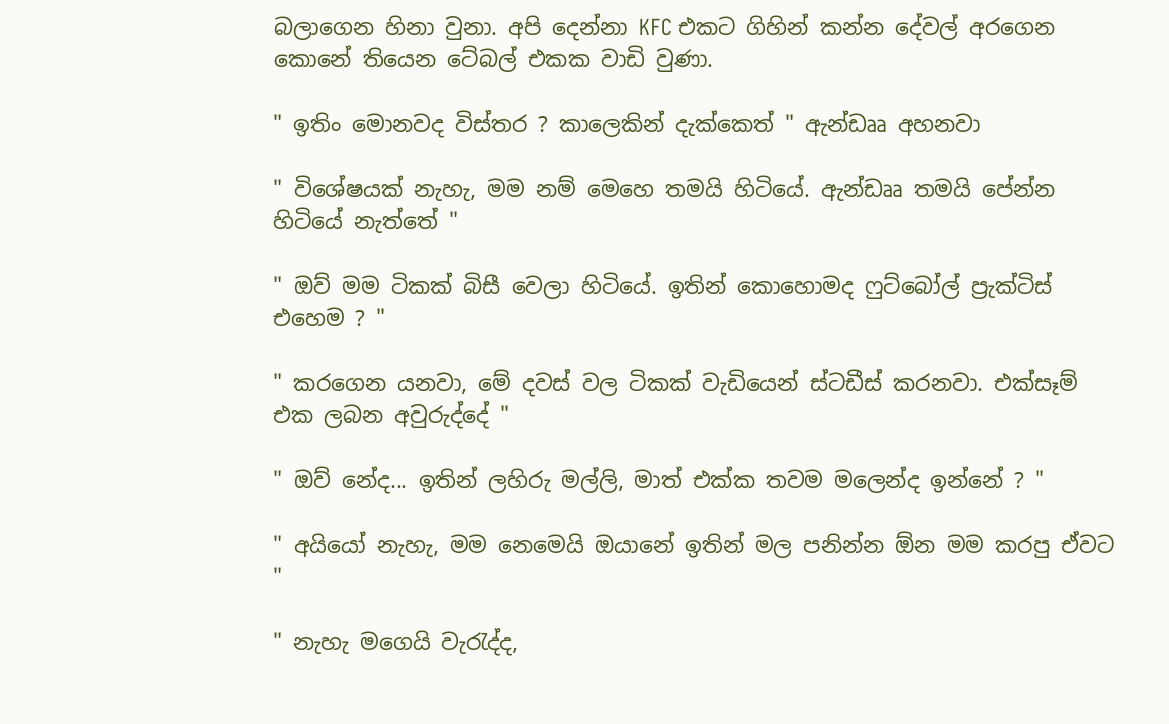බලාගෙන හිනා වුනා. අපි දෙන්නා KFC එකට ගිහින් කන්න දේවල් අරගෙන කොනේ තියෙන ටේබල් එකක වාඩි වුණා.

" ඉතිං මොනවද විස්තර ? කාලෙකින් දැක්කෙත් " ඇන්ඩෲ අහනවා

" විශේෂයක් නැහැ, මම නම් මෙහෙ තමයි හිටියේ. ඇන්ඩෲ තමයි පේන්න හිටියේ නැත්තේ "

" ඔව් මම ටිකක් බිසී වෙලා හිටියේ. ඉතින් කොහොමද ෆුට්බෝල් ප්‍රැක්ටිස් එහෙම ? "

" කරගෙන යනවා, මේ දවස් වල ටිකක් වැඩියෙන් ස්ටඩීස් කරනවා. එක්සෑම් එක ලබන අවුරුද්දේ "

" ඔව් නේද... ඉතින් ලහිරු මල්ලි, මාත් එක්ක තවම මලෙන්ද ඉන්නේ ? "

" අයියෝ නැහැ, මම නෙමෙයි ඔයානේ ඉතින් මල පනින්න ඕන මම කරපු ඒවට "

" නැහැ මගෙයි වැරැද්ද,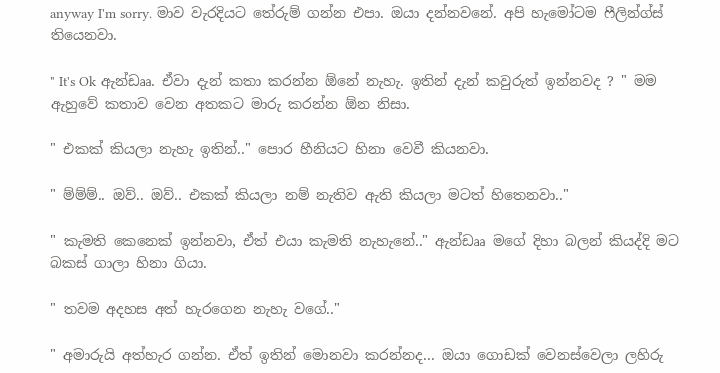anyway I'm sorry. මාව වැරදියට තේරුම් ගන්න එපා. ඔයා දන්නවනේ. අපි හැමෝටම ෆීලින්ග්ස් තියෙනවා.

" It's Ok ඇන්ඩෲ. ඒවා දැන් කතා කරන්න ඕනේ නැහැ. ඉතින් දැන් කවුරුත් ඉන්නවද ? " මම ඇහුවේ කතාව වෙන අතකට මාරු කරන්න ඕන නිසා.

" එකක් කියලා නැහැ ඉතින්.." පොර හීනියට හිනා වෙවී කියනවා.

" ම්ම්ම්.. ඔව්.. ඔව්.. එකක් කියලා නම් නැතිව ඇති කියලා මටත් හිතෙනවා.."

" කැමති කෙනෙක් ඉන්නවා, ඒත් එයා කැමති නැහැනේ.." ඇන්ඩෲ මගේ දිහා බලන් කියද්දි මට බකස් ගාලා හිනා ගියා.

" තවම අදහස අත් හැරගෙන නැහැ වගේ.."

" අමාරුයි අත්හැර ගන්න. ඒත් ඉතින් මොනවා කරන්නද... ඔයා ගොඩක් වෙනස්වෙලා ලහිරු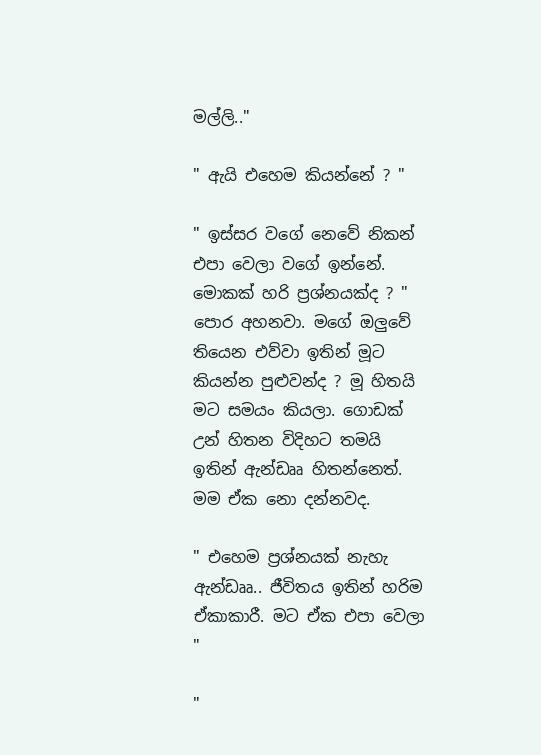මල්ලි.."

" ඇයි එහෙම කියන්නේ ? "

" ඉස්සර වගේ නෙවේ නිකන් එපා වෙලා වගේ ඉන්නේ. මොකක් හරි ප්‍රශ්නයක්ද ? " පොර අහනවා. මගේ ඔලුවේ තියෙන එව්වා ඉතින් මූට කියන්න පුළුවන්ද ? මූ හිතයි මට සමයං කියලා. ගොඩක් උන් හිතන විදිහට තමයි ඉතින් ඇන්ඩෲ හිතන්නෙත්. මම ඒක නො දන්නවද.

" එහෙම ප්‍රශ්නයක් නැහැ ඇන්ඩෲ.. ජීවිතය ඉතින් හරිම ඒකාකාරී. මට ඒක එපා වෙලා "

"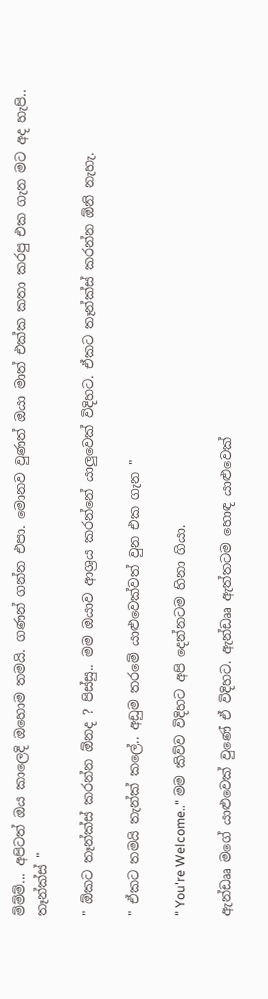ම්ම්ම්... අපිටත් ඔය කාලෙදි ඔහොම තමයි. ගණන් ගන්න එපා. මොනව වුණත් ඔයා මාත් එක්ක කතා කරපු එක ගැන මට අද හැපි.. තෑන්ක්ස් "

" ඕකට තෑන්ක්ස් කරන්න ඕනද ? පිස්සු.. මම ඔයාව ආශ්‍රය කරන්නේ යාලුවෙක් විදිහට. ඒකට තෑන්ක්ස් කරන්න ඕනි නැහැ.

" ඒකට තමයි තැන්ක් කලේ.. අඩුම තරමේ යාළුවෙක්වත් වුන එක ගැන "

" You're Welcome.." මම කිව්ව විදිහට අපි දෙන්නටම හිනා ගියා.

ඇන්ඩෲ මගේ යාළුවෙක් වුණේ ඒ විදිහට. ඇන්ඩෲ ඇත්තටම හොඳ යාළුවෙක්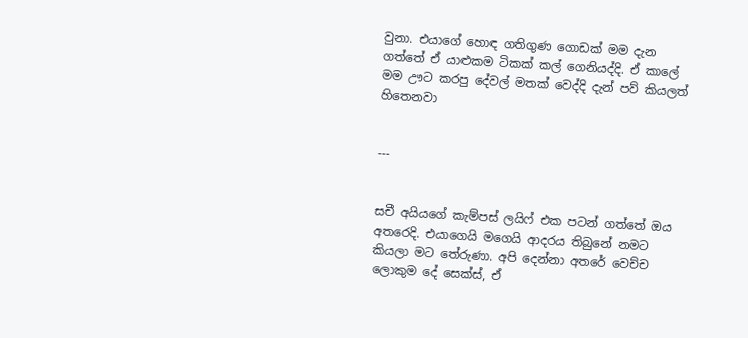වුනා. එයාගේ හොඳ ගතිගුණ ගොඩක් මම දැන ගත්තේ ඒ යාළුකම ටිකක් කල් ගෙනියද්දි. ඒ කාලේ මම ඌට කරපු දේවල් මතක් වෙද්දි දැන් පව් කියලත් හිතෙනවා


---


සචී අයියගේ කැම්පස් ලයිෆ් එක පටන් ගත්තේ ඔය අතරෙදි. එයාගෙයි මගෙයි ආදරය තිබුනේ නමට කියලා මට තේරුණා. අපි දෙන්නා අතරේ වෙච්ච ලොකුම දේ සෙක්ස්, ඒ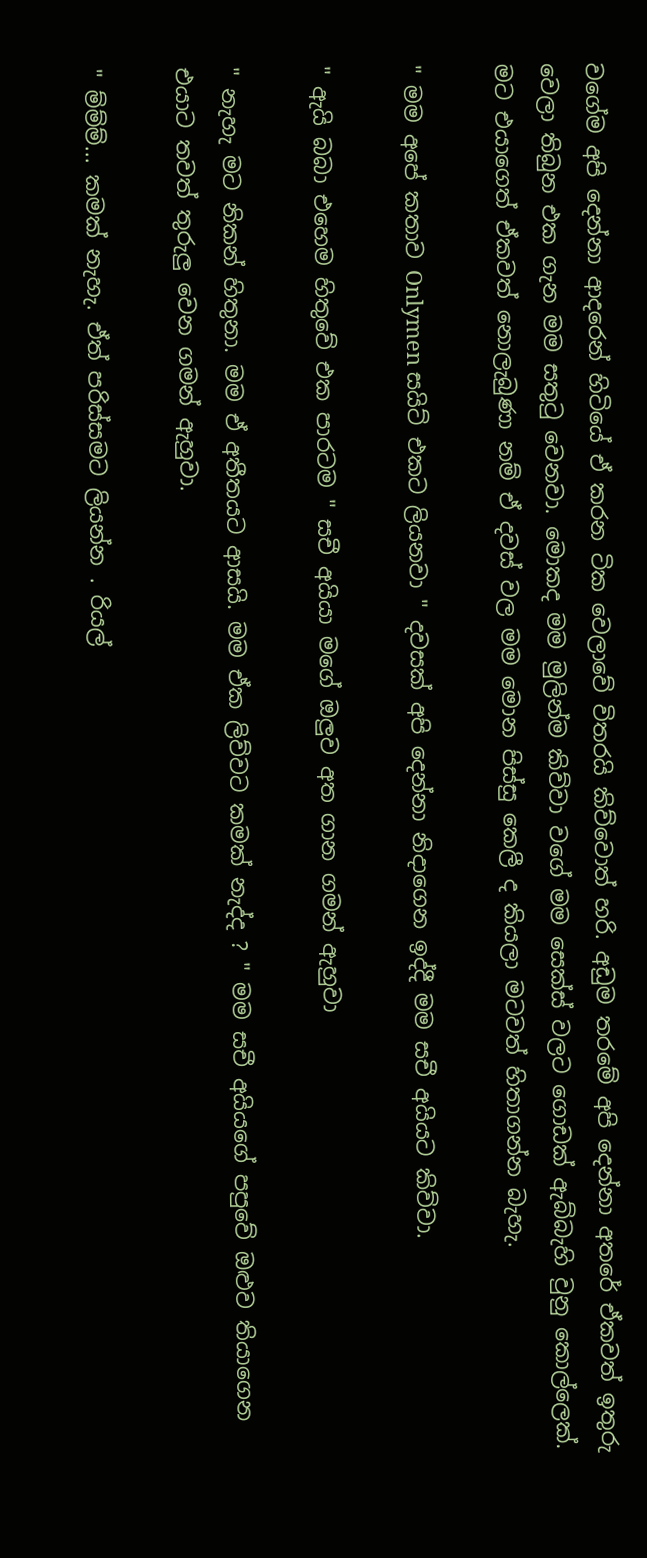වගේම අපි දෙන්නා ආදරෙන් හිටියේ ඒ කරන ටික වෙලාවේ විතරයි කිව්වොත් හරි. අඩුම තරමේ අපි දෙන්නා අතරේ ඒකවත් ඉතුරු වෙලා තිබුන එක ගැන මම සතුටු වෙනවා. මොකද මම මුලින්ම කිව්වා වගේ මම සෙක්ස් වලට ගොඩක් ඇබ්බැහි වුනු කොල්ලෙක්. මට එයාගෙත් ඒකවත් නොලැබුණා නම් ඒ දවස් වල මම මොන පිස්සු කෙලී ද කියලා මටවත් හිතාගන්න බැහැ.

" මම අපේ කතාව Onlymen සයිට් එකට ලියනවා " දවසක් අපි දෙන්නා නිදාගෙන ඉද්දී මම සචී අයියට කිව්වා.

" ඇයි බබා එහෙම හිතුවේ එක පාරටම " සචී අයියා මගේ ඔලුව අත ගාන ගමන් ඇහුවා

" නැහැ මට නිකන් හිතුනා. මම ඒ අතීතයට ආසයි. මම ඒක ලිව්වට කමක් නැද්ද ? " මම සචී අයියගේ පපුවේ ඔළුව තියාගෙන එයාට තවත් තුරුලු වෙන ගමන් ඇහුවා.

" ම්ම්ම්... කමක් නැහැ. ඒත් පරිස්සමට ලියන්න . රියල්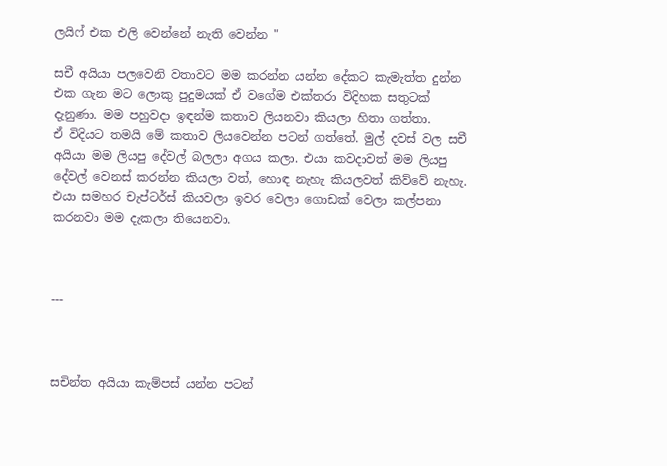ලයිෆ් එක එලි වෙන්නේ නැති වෙන්න "

සචී අයියා පලවෙනි වතාවට මම කරන්න යන්න දේකට කැමැත්ත දුන්න එක ගැන මට ලොකු පුදුමයක් ඒ වගේම එක්තරා විදිහක සතුටක් දැනුණා. මම පහුවදා ඉඳන්ම කතාව ලියනවා කියලා හිතා ගත්තා.
ඒ විදියට තමයි මේ කතාව ලියවෙන්න පටන් ගත්තේ. මුල් දවස් වල සචී අයියා මම ලියපු දේවල් බලලා අගය කලා. එයා කවදාවත් මම ලියපු දේවල් වෙනස් කරන්න කියලා වත්, හොඳ නැහැ කියලවත් කිව්වේ නැහැ. එයා සමහර චැප්ටර්ස් කියවලා ඉවර වෙලා ගොඩක් වෙලා කල්පනා කරනවා මම දැකලා තියෙනවා.



---



සචින්ත අයියා කැම්පස් යන්න පටන්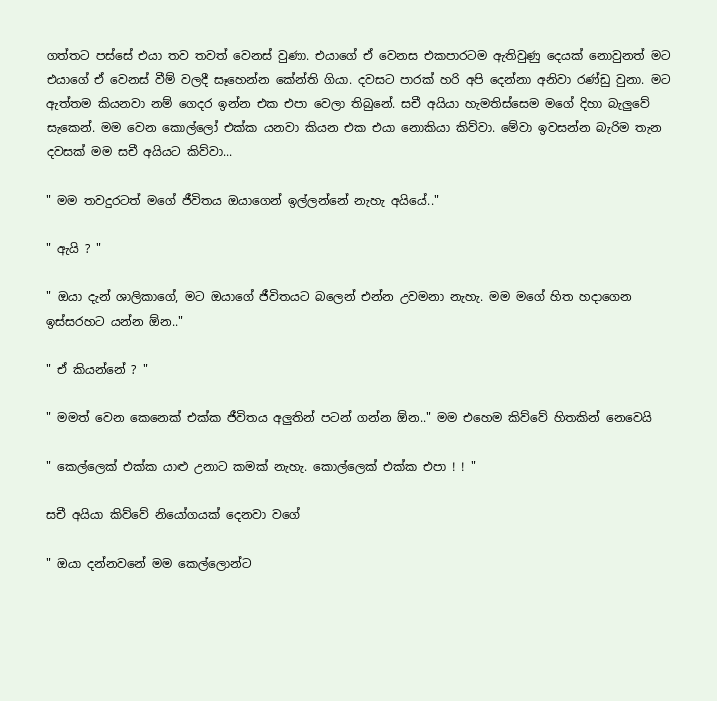ගත්තට පස්සේ එයා තව තවත් වෙනස් වුණා. එයාගේ ඒ වෙනස එකපාරටම ඇතිවුණු දෙයක් නොවුනත් මට එයාගේ ඒ වෙනස් වීම් වලදී සෑහෙන්න කේන්ති ගියා. දවසට පාරක් හරි අපි දෙන්නා අනිවා රණ්ඩු වුනා. මට ඇත්තම කියනවා නම් ගෙදර ඉන්න එක එපා වෙලා තිබුනේ. සචී අයියා හැමතිස්සෙම මගේ දිහා බැලුවේ සැකෙන්. මම වෙන කොල්ලෝ එක්ක යනවා කියන එක එයා නොකියා කිව්වා. මේවා ඉවසන්න බැරිම තැන දවසක් මම සචී අයියට කිව්වා...

" මම තවදුරටත් මගේ ජීවිතය ඔයාගෙන් ඉල්ලන්නේ නැහැ අයියේ.."

" ඇයි ? "

" ඔයා දැන් ශාලිකාගේ, මට ඔයාගේ ජීවිතයට බලෙන් එන්න උවමනා නැහැ. මම මගේ හිත හදාගෙන ඉස්සරහට යන්න ඕන.."

" ඒ කියන්නේ ? "

" මමත් වෙන කෙනෙක් එක්ක ජීවිතය අලුතින් පටන් ගන්න ඕන.." මම එහෙම කිව්වේ හිතකින් නෙවෙයි

" කෙල්ලෙක් එක්ක යාළු උනාට කමක් නැහැ. කොල්ලෙක් එක්ක එපා ! ! "

සචී අයියා කිව්වේ නියෝගයක් දෙනවා වගේ

" ඔයා දන්නවනේ මම කෙල්ලොන්ට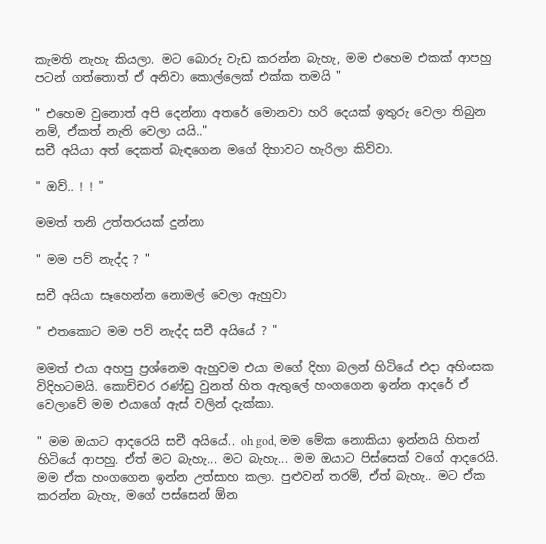කැමති නැහැ කියලා. මට බොරු වැඩ කරන්න බැහැ, මම එහෙම එකක් ආපහු පටන් ගත්තොත් ඒ අනිවා කොල්ලෙක් එක්ක තමයි "

" එහෙම වුනොත් අපි දෙන්නා අතරේ මොනවා හරි දෙයක් ඉතුරු වෙලා තිබුන නම්, ඒකත් නැති වෙලා යයි.."
සචී අයියා අත් දෙකත් බැඳගෙන මගේ දිහාවට හැරිලා කිව්වා.

" ඔව්.. ! ! "

මමත් තනි උත්තරයක් දුන්නා

" මම පව් නැද්ද ? "

සචී අයියා සෑහෙන්න නොමල් වෙලා ඇහුවා

" එතකොට මම පව් නැද්ද සචී අයියේ ? "

මමත් එයා අහපු ප්‍රශ්නෙම ඇහුවම එයා මගේ දිහා බලන් හිටියේ එදා අහිංසක විදිහටමයි. කොච්චර රණ්ඩු වුනත් හිත ඇතුලේ හංගගෙන ඉන්න ආදරේ ඒ වෙලාවේ මම එයාගේ ඇස් වලින් දැක්කා.

" මම ඔයාට ආදරෙයි සචී අයියේ.. oh god, මම මේක නොකියා ඉන්නයි හිතන් හිටියේ ආපහු. ඒත් මට බැහැ... මට බැහැ... මම ඔයාට පිස්සෙක් වගේ ආදරෙයි. මම ඒක හංගගෙන ඉන්න උත්සාහ කලා. පුළුවන් තරම්, ඒත් බැහැ.. මට ඒක කරන්න බැහැ, මගේ පස්සෙන් ඕන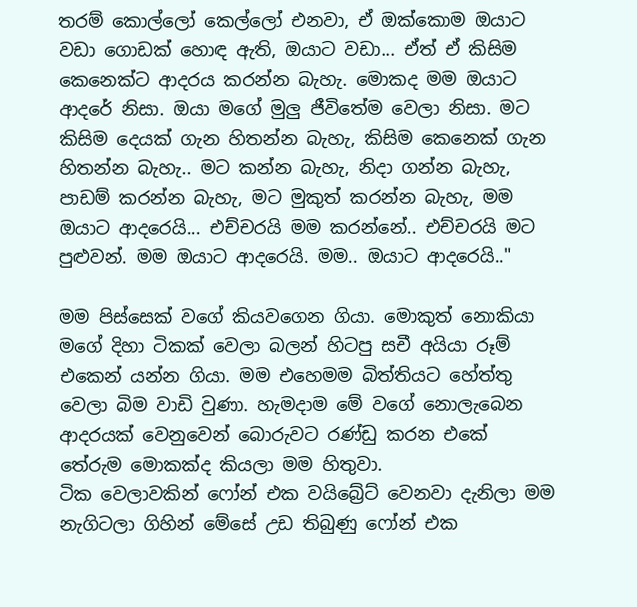තරම් කොල්ලෝ කෙල්ලෝ එනවා, ඒ ඔක්කොම ඔයාට වඩා ගොඩක් හොඳ ඇති, ඔයාට වඩා... ඒත් ඒ කිසිම කෙනෙක්ට ආදරය කරන්න බැහැ. මොකද මම ඔයාට ආදරේ නිසා. ඔයා මගේ මුලු ජීවිතේම වෙලා නිසා. මට කිසිම දෙයක් ගැන හිතන්න බැහැ, කිසිම කෙනෙක් ගැන හිතන්න බැහැ.. මට කන්න බැහැ, නිදා ගන්න බැහැ, පාඩම් කරන්න බැහැ, මට මුකුත් කරන්න බැහැ, මම ඔයාට ආදරෙයි... එච්චරයි මම කරන්නේ.. එච්චරයි මට පුළුවන්. මම ඔයාට ආදරෙයි. මම.. ඔයාට ආදරෙයි.."

මම පිස්සෙක් වගේ කියවගෙන ගියා. මොකුත් නොකියා මගේ දිහා ටිකක් වෙලා බලන් හිටපු සචී අයියා රූම් එකෙන් යන්න ගියා. මම එහෙමම බිත්තියට හේත්තු වෙලා බිම වාඩි වුණා. හැමදාම මේ වගේ නොලැබෙන ආදරයක් වෙනුවෙන් බොරුවට රණ්ඩු කරන එකේ තේරුම මොකක්ද කියලා මම හිතුවා.
ටික වෙලාවකින් ෆෝන් එක වයිබ්‍රේට් වෙනවා දැනිලා මම නැගිටලා ගිහින් මේසේ උඩ තිබුණු ෆෝන් එක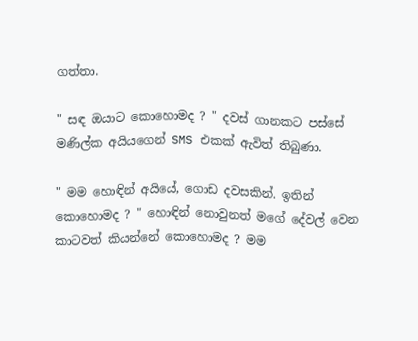ගත්තා.

" සඳ ඔයාට කොහොමද ? " දවස් ගානකට පස්සේ මණිල්ක අයියගෙන් SMS එකක් ඇවිත් තිබුණා.

" මම හොඳින් අයියේ, ගොඩ දවසකින්. ඉතින් කොහොමද ? " හොඳින් නොවුනත් මගේ දේවල් වෙන කාටවත් කියන්නේ කොහොමද ? මම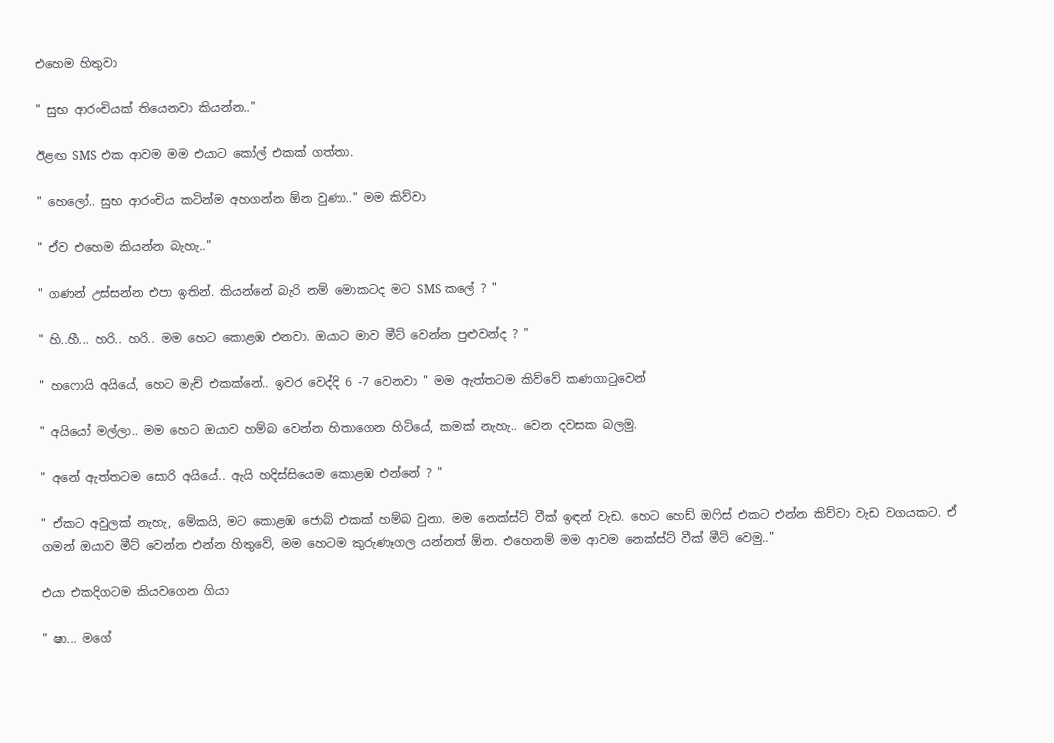එහෙම හිතුවා

" සුභ ආරංචියක් තියෙනවා කියන්න.."

ඊළඟ SMS එක ආවම මම එයාට කෝල් එකක් ගත්තා.

" හෙලෝ.. සුභ ආරංචිය කටින්ම අහගන්න ඕන වුණා.." මම කිව්වා

" ඒව එහෙම කියන්න බැහැ.."

" ගණන් උස්සන්න එපා ඉතින්. කියන්නේ බැරි නම් මොකටද මට SMS කලේ ? "

" හි..හී... හරි.. හරි.. මම හෙට කොළඹ එනවා. ඔයාට මාව මීට් වෙන්න පුළුවන්ද ? "

" හෆොයි අයියේ, හෙට මැච් එකක්නේ.. ඉවර වෙද්දි 6 -7 වෙනවා " මම ඇත්තටම කිව්වේ කණගාටුවෙන්

" අයියෝ මල්ලා.. මම හෙට ඔයාව හම්බ වෙන්න හිතාගෙන හිටියේ, කමක් නැහැ.. වෙන දවසක බලමු.

" අනේ ඇත්තටම සොරි අයියේ.. ඇයි හදිස්සියෙම කොළඹ එන්නේ ? "

" ඒකට අවුලක් නැහැ, මේකයි, මට කොළඹ ජොබ් එකක් හම්බ වුනා. මම නෙක්ස්ට් වීක් ඉඳන් වැඩ. හෙට හෙඩ් ඔෆිස් එකට එන්න කිව්වා වැඩ වගයකට. ඒ ගමන් ඔයාව මීට් වෙන්න එන්න හිතුවේ, මම හෙටම කුරුණෑගල යන්නත් ඕන. එහෙනම් මම ආවම නෙක්ස්ට් වීක් මීට් වෙමු.."

එයා එකදිගටම කියවගෙන ගියා

" ෂා... මගේ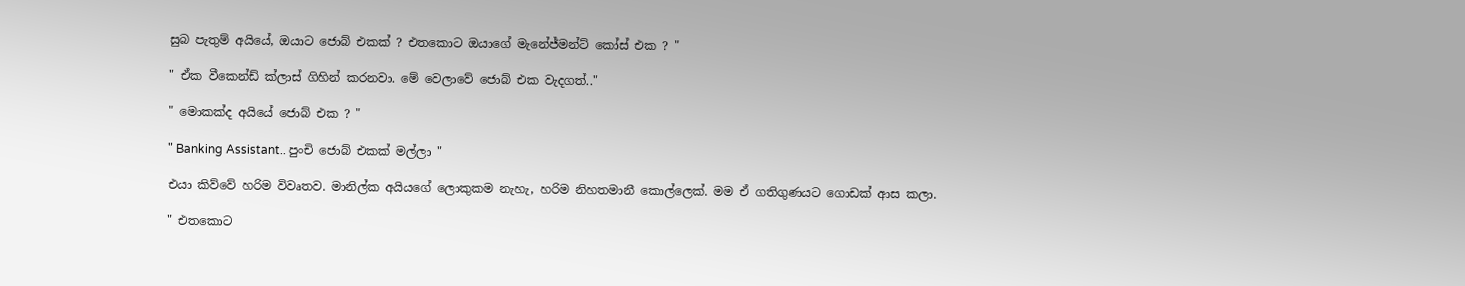සුබ පැතුම් අයියේ, ඔයාට ජොබ් එකක් ? එතකොට ඔයාගේ මැනේජ්මන්ට් කෝස් එක ? "

" ඒක වීකෙන්ඩ් ක්ලාස් ගිහින් කරනවා. මේ වෙලාවේ ජොබ් එක වැදගත්.."

" මොකක්ද අයියේ ජොබ් එක ? "

" Banking Assistant.. පුංචි ජොබ් එකක් මල්ලා "

එයා කිව්වේ හරිම විවෘතව. මානිල්ක අයියගේ ලොකුකම නැහැ, හරිම නිහතමානී කොල්ලෙක්. මම ඒ ගතිගුණයට ගොඩක් ආස කලා.

" එතකොට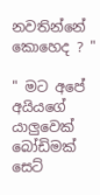නවතින්නේ කොහෙද ? "

" මට අපේ අයියගේ යාලුවෙක් බෝඩිමක් සෙට්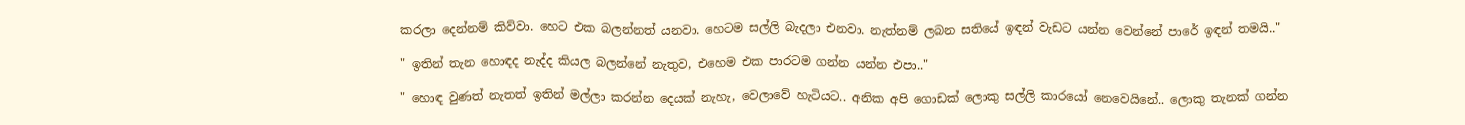කරලා දෙන්නම් කිව්වා. හෙට එක බලන්නත් යනවා. හෙටම සල්ලි බැදලා එනවා. නැත්නම් ලබන සතියේ ඉඳන් වැඩට යන්න වෙන්නේ පාරේ ඉඳන් තමයි.."

" ඉතින් තැන හොඳද නැද්ද කියල බලන්නේ නැතුව, එහෙම එක පාරටම ගන්න යන්න එපා.."

" හොඳ වුණත් නැතත් ඉතින් මල්ලා කරන්න දෙයක් නැහැ, වෙලාවේ හැටියට.. අනික අපි ගොඩක් ලොකු සල්ලි කාරයෝ නෙවෙයිනේ.. ලොකු තැනක් ගන්න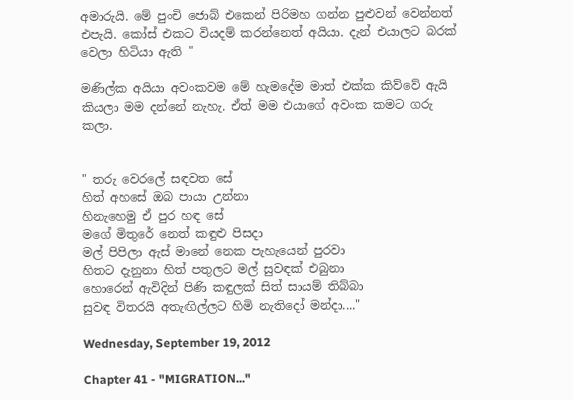අමාරුයි. මේ පුංචි ජොබ් එකෙන් පිරිමහ ගන්න පුළුවන් වෙන්නත් එපැයි. කෝස් එකට වියදම් කරන්නෙත් අයියා. දැන් එයාලට බරක් වෙලා හිටියා ඇති "

මණිල්ක අයියා අවංකවම මේ හැමදේම මාත් එක්ක කිව්වේ ඇයි කියලා මම දන්නේ නැහැ. ඒත් මම එයාගේ අවංක කමට ගරු කලා.


" තරු වෙරලේ සඳවත සේ
හිත් අහසේ ඔබ පායා උන්නා
හිනැහෙමු ඒ පුර හඳ සේ
මගේ මිතුරේ නෙත් කඳුළු පිසදා
මල් පිපිලා ඇස් මානේ නෙක පැහැයෙන් පුරවා
හිතට දැනුනා හිත් පතුලට මල් සුවඳක් එබුනා
හොරෙන් ඇවිදින් පිණි කඳුලක් සිත් සායම් තිබ්බා
සුවඳ විතරයි අතැඟිල්ලට හිමි නැතිදෝ මන්දා...."

Wednesday, September 19, 2012

Chapter 41 - "MIGRATION..."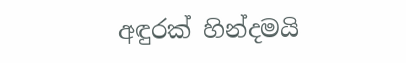අඳුරක් හින්දමයි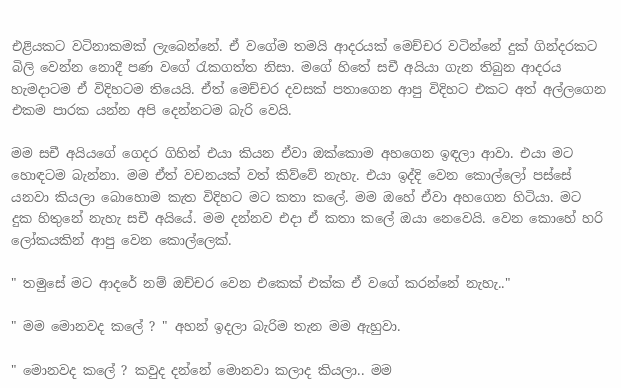එළියකට වටිනාකමක් ලැබෙන්නේ. ඒ වගේම තමයි ආදරයක් මෙච්චර වටින්නේ දුක් ගින්දරකට බිලි වෙන්න නොදී පණ වගේ රැකගත්ත නිසා. මගේ හිතේ සචී අයියා ගැන තිබුන ආදරය හැමදාටම ඒ විදිහටම තියෙයි. ඒත් මෙච්චර දවසක් පතාගෙන ආපු විදිහට එකට අත් අල්ලගෙන එකම පාරක යන්න අපි දෙන්නටම බැරි වෙයි.

මම සචී අයියගේ ගෙදර ගිහින් එයා කියන ඒවා ඔක්කොම අහගෙන ඉඳලා ආවා. එයා මට හොඳටම බැන්නා. මම ඒත් වචනයක් වත් කිව්වේ නැහැ. එයා ඉද්දි වෙන කොල්ලෝ පස්සේ යනවා කියලා බොහොම කැත විදිහට මට කතා කලේ. මම ඔහේ ඒවා අහගෙන හිටියා. මට දුක හිතුනේ නැහැ සචී අයියේ. මම දන්නව එදා ඒ කතා කලේ ඔයා නෙවෙයි. වෙන කොහේ හරි ලෝකයකින් ආපු වෙන කොල්ලෙක්.

" තමුසේ මට ආදරේ නම් ඔච්චර වෙන එකෙක් එක්ක ඒ වගේ කරන්නේ නැහැ.."

" මම මොනවද කලේ ? " අහන් ඉදලා බැරිම තැන මම ඇහුවා.

" මොනවද කලේ ? කවුද දන්නේ මොනවා කලාද කියලා.. මම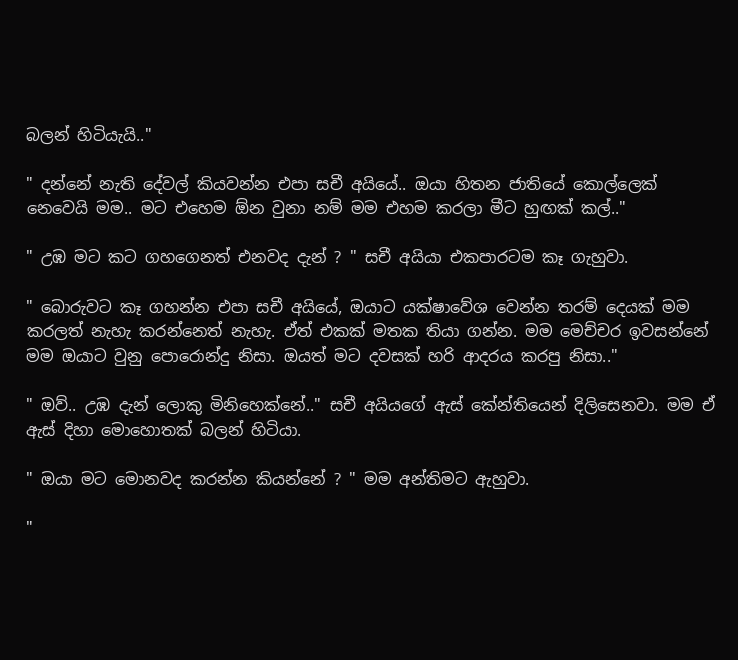බලන් හිටියැයි.."

" දන්නේ නැති දේවල් කියවන්න එපා සචී අයියේ.. ඔයා හිතන ජාතියේ කොල්ලෙක් නෙවෙයි මම.. මට එහෙම ඕන වුනා නම් මම එහම කරලා මීට හුඟක් කල්.."

" උඹ මට කට ගහගෙනත් එනවද දැන් ? " සචී අයියා එකපාරටම කෑ ගැහුවා.

" බොරුවට කෑ ගහන්න එපා සචී අයියේ, ඔයාට යක්ෂාවේශ වෙන්න තරම් දෙයක් මම කරලත් නැහැ කරන්නෙත් නැහැ. ඒත් එකක් මතක තියා ගන්න. මම මෙච්චර ඉවසන්නේ මම ඔයාට වුනු පොරොන්දු නිසා. ඔයත් මට දවසක් හරි ආදරය කරපු නිසා.."

" ඔව්.. උඹ දැන් ලොකු මිනිහෙක්නේ.." සචී අයියගේ ඇස් කේන්තියෙන් දිලිසෙනවා. මම ඒ ඇස් දිහා මොහොතක් බලන් හිටියා.

" ඔයා මට මොනවද කරන්න කියන්නේ ? " මම අන්තිමට ඇහුවා.

"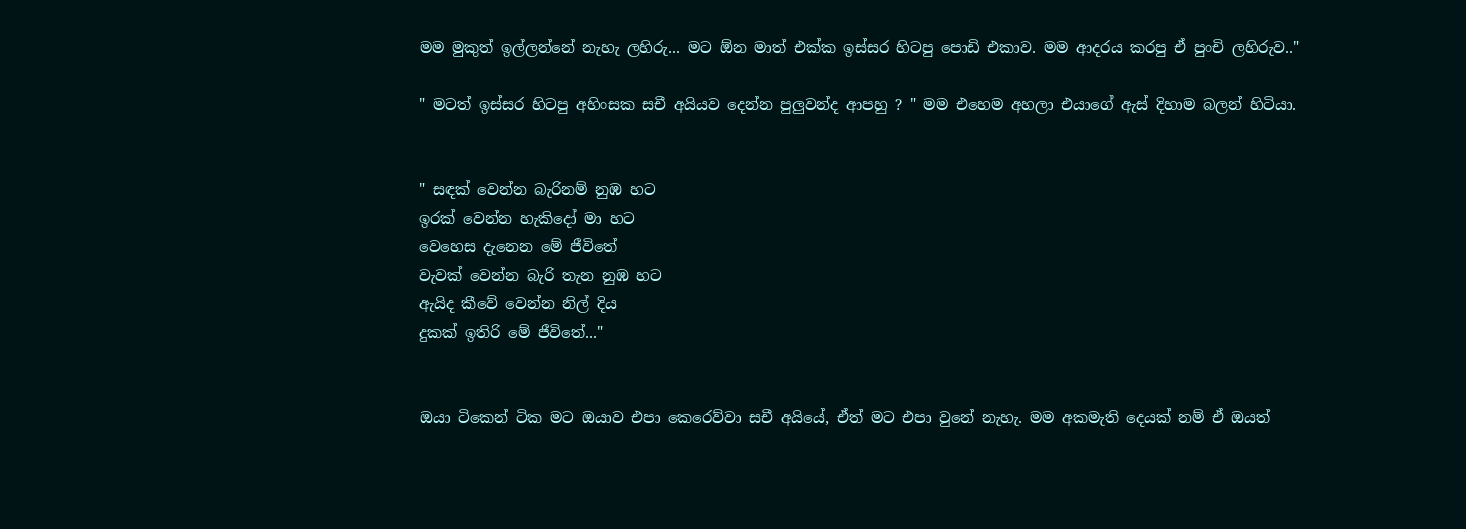මම මුකුත් ඉල්ලන්නේ නැහැ ලහිරු... මට ඕන මාත් එක්ක ඉස්සර හිටපු පොඩි එකාව. මම ආදරය කරපු ඒ පුංචි ලහිරුව.."

" මටත් ඉස්සර හිටපු අහිංසක සචී අයියව දෙන්න පුලුවන්ද ආපහු ? " මම එහෙම අහලා එයාගේ ඇස් දිහාම බලන් හිටියා.


" සඳක් වෙන්න බැරිනම් නුඹ හට
ඉරක් වෙන්න හැකිදෝ මා හට
වෙහෙස දැනෙන මේ ජීවිතේ
වැවක් වෙන්න බැරි තැන නුඹ හට
ඇයිද කීවේ වෙන්න නිල් දිය
දුකක් ඉතිරි මේ ජීවිතේ..."


ඔයා ටිකෙන් ටික මට ඔයාව එපා කෙරෙව්වා සචී අයියේ, ඒත් මට එපා වුනේ නැහැ. මම අකමැති දෙයක් නම් ඒ ඔයත්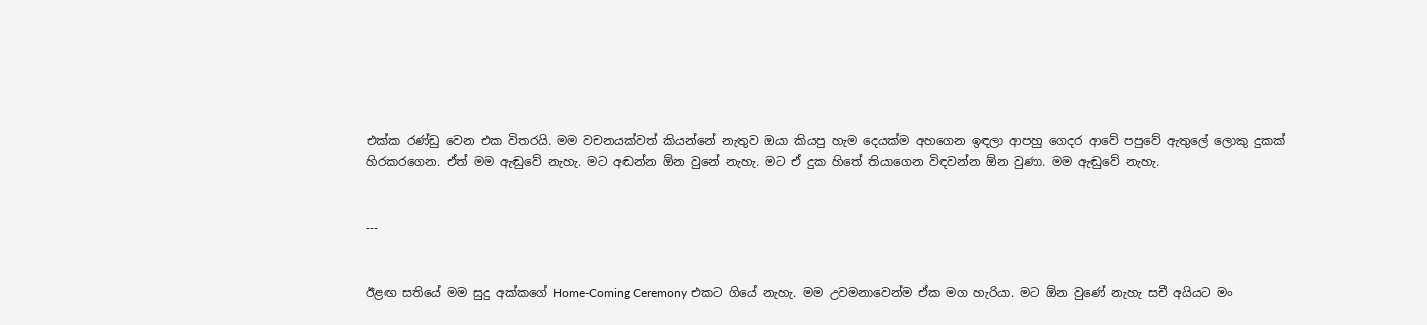එක්ක රණ්ඩු වෙන එක විතරයි. මම වචනයක්වත් කියන්නේ නැතුව ඔයා කියපු හැම දෙයක්ම අහගෙන ඉඳලා ආපහු ගෙදර ආවේ පපුවේ ඇතුලේ ලොකු දුකක් හිරකරගෙන. ඒත් මම ඇඬුවේ නැහැ. මට අඬන්න ඕන වුනේ නැහැ. මට ඒ දුක හිතේ තියාගෙන විඳවන්න ඕන වුණා. මම ඇඬුවේ නැහැ.


---


ඊළඟ සතියේ මම සුදු අක්කගේ Home-Coming Ceremony එකට ගියේ නැහැ. මම උවමනාවෙන්ම ඒක මග හැරියා. මට ඕන වුණේ නැහැ සචී අයියට මං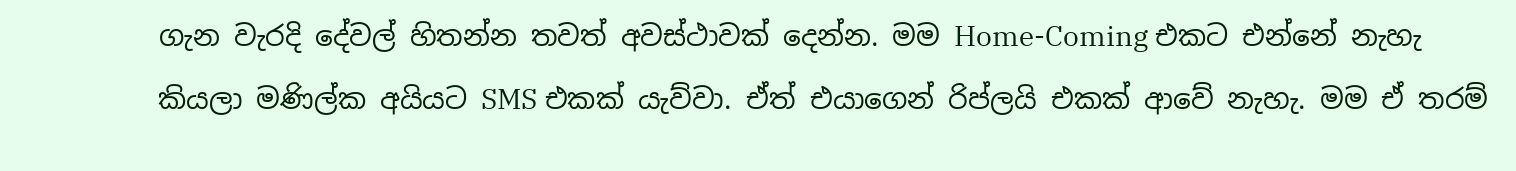ගැන වැරදි දේවල් හිතන්න තවත් අවස්ථාවක් දෙන්න. මම Home-Coming එකට එන්නේ නැහැ කියලා මණිල්ක අයියට SMS එකක් යැව්වා. ඒත් එයාගෙන් රිප්ලයි එකක් ආවේ නැහැ. මම ඒ තරම්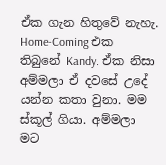ඒක ගැන හිතුවේ නැහැ. Home-Coming එක තිබුනේ Kandy. ඒක නිසා අම්මලා ඒ දවසේ උදේ යන්න කතා වුනා. මම ස්කූල් ගියා. අම්මලා මට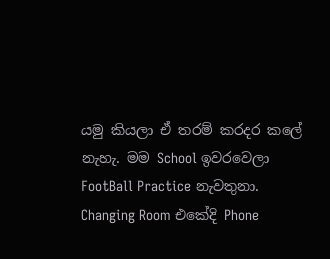යමු කියලා ඒ තරම් කරදර කලේ නැහැ. මම School ඉවරවෙලා FootBall Practice නැවතුනා. Changing Room එකේදි Phone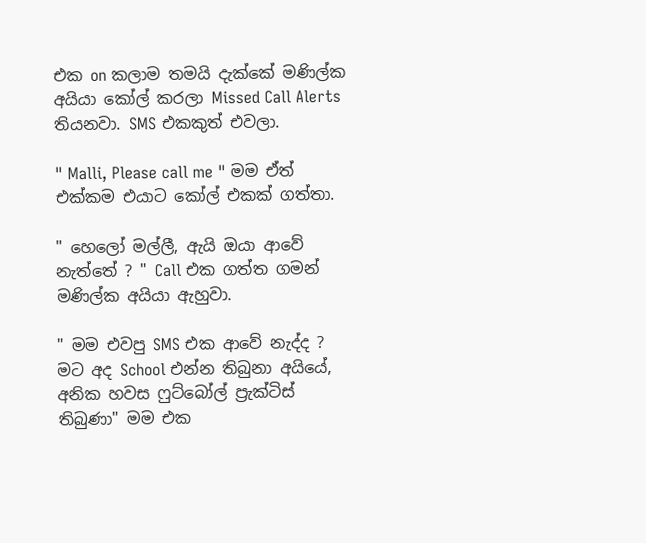එක on කලාම තමයි දැක්කේ මණිල්ක අයියා කෝල් කරලා Missed Call Alerts තියනවා. SMS එකකුත් එවලා.

" Malli, Please call me " මම ඒත් එක්කම එයාට කෝල් එකක් ගත්තා.

" හෙලෝ මල්ලී, ඇයි ඔයා ආවේ නැත්තේ ? " Call එක ගත්ත ගමන් මණිල්ක අයියා ඇහුවා.

" මම එවපු SMS එක ආවේ නැද්ද ? මට අද School එන්න තිබුනා අයියේ, අනික හවස ෆුට්බෝල් ප්‍රැක්ටිස් තිබුණා" මම එක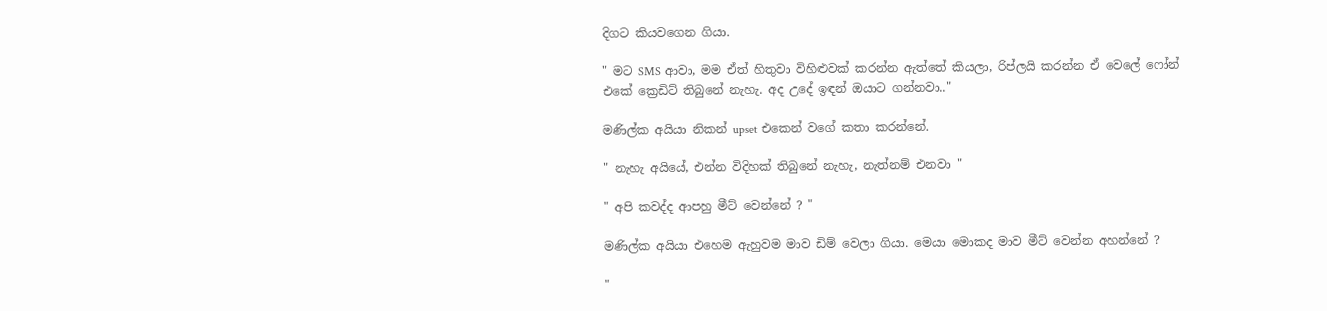දිගට කියවගෙන ගියා.

" මට SMS ආවා, මම ඒත් හිතුවා විහිළුවක් කරන්න ඇත්තේ කියලා, රිප්ලයි කරන්න ඒ වෙලේ ෆෝන් එකේ ක්‍රෙඩිට් තිබුනේ නැහැ. අද උදේ ඉඳන් ඔයාට ගන්නවා.."

මණිල්ක අයියා නිකන් upset එකෙන් වගේ කතා කරන්නේ.

" නැහැ අයියේ, එන්න විදිහක් තිබුනේ නැහැ, නැත්නම් එනවා "

" අපි කවද්ද ආපහු මීට් වෙන්නේ ? "

මණිල්ක අයියා එහෙම ඇහුවම මාව ඩිම් වෙලා ගියා. මෙයා මොකද මාව මීට් වෙන්න අහන්නේ ?

"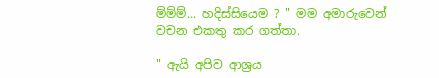ම්ම්ම්... හදිස්සියෙම ? " මම අමාරුවෙන් වචන එකතු කර ගත්තා.

" ඇයි අපිව ආශ්‍රය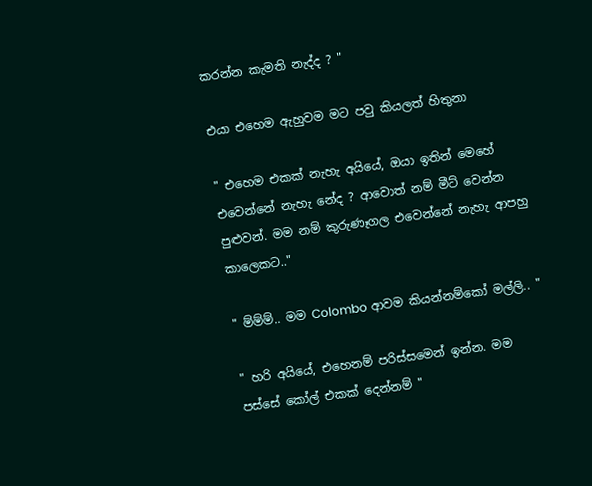කරන්න කැමති නැද්ද ? "

එයා එහෙම ඇහුවම මට පවු කියලත් හිතුනා

" එහෙම එකක් නැහැ අයියේ, ඔයා ඉතින් මෙහේ එවෙන්නේ නැහැ නේද ? ආවොත් නම් මීට් වෙන්න පුළුවන්. මම නම් කුරුණෑගල එවෙන්නේ නැහැ ආපහු කාලෙකට.."

" ම්ම්ම්.. මම Colombo ආවම කියන්නම්කෝ මල්ලි.. "

" හරි අයියේ, එහෙනම් පරිස්සමෙන් ඉන්න. මම පස්සේ කෝල් එකක් දෙන්නම් "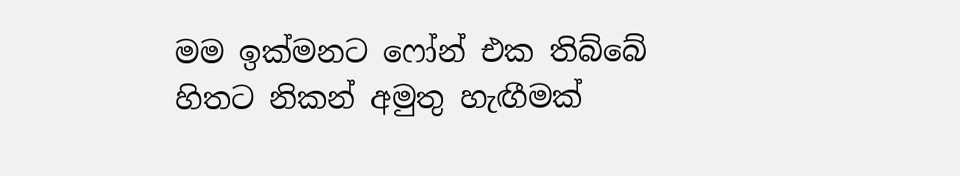මම ඉක්මනට ෆෝන් එක තිබ්බේ හිතට නිකන් අමුතු හැඟීමක්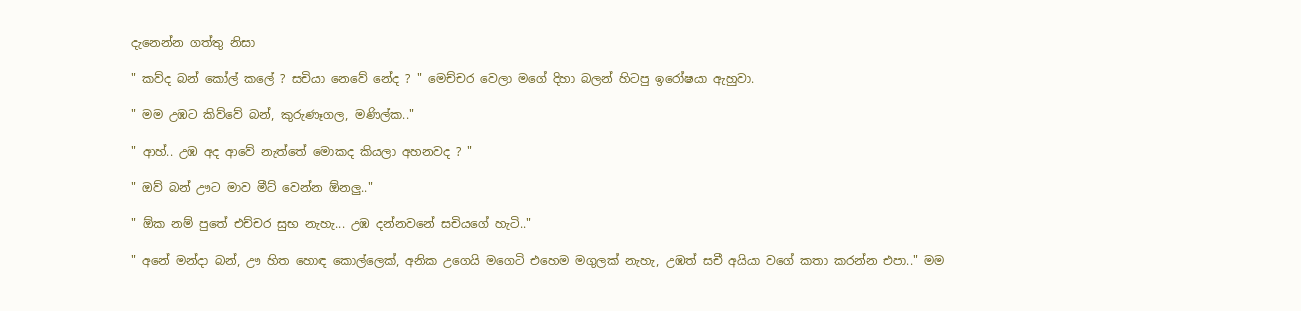දැනෙන්න ගත්තු නිසා

" කව්ද බන් කෝල් කලේ ? සචියා නෙවේ නේද ? " මෙච්චර වෙලා මගේ දිහා බලන් හිටපු ඉරෝෂයා ඇහුවා.

" මම උඹට කිව්වේ බන්, කුරුණෑගල, මණිල්ක.."

" ආහ්.. උඹ අද ආවේ නැත්තේ මොකද කියලා අහනවද ? "

" ඔව් බන් ඌට මාව මීට් වෙන්න ඕනලු.."

" ඕක නම් පුතේ එච්චර සුභ නැහැ... උඹ දන්නවනේ සචියගේ හැටි.."

" අනේ මන්දා බන්, ඌ හිත හොඳ කොල්ලෙක්, අනික උගෙයි මගෙටි එහෙම මගුලක් නැහැ, උඹත් සචී අයියා වගේ කතා කරන්න එපා.." මම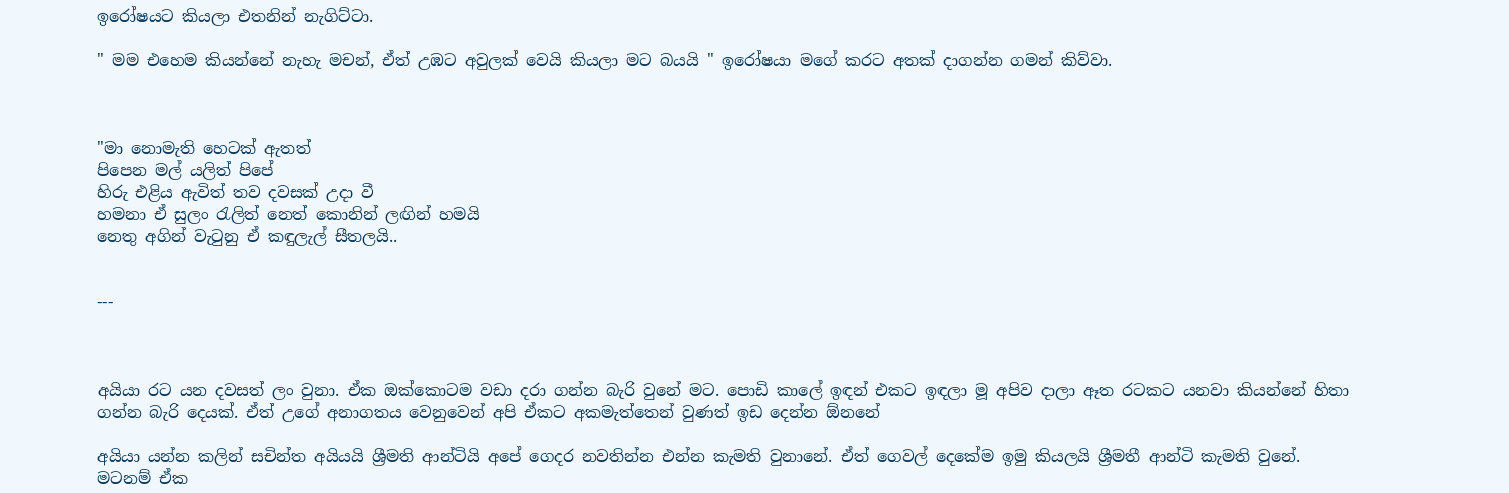ඉරෝෂයට කියලා එතනින් නැගිට්ටා.

" මම එහෙම කියන්නේ නැහැ මචන්, ඒත් උඹට අවුලක් වෙයි කියලා මට බයයි " ඉරෝෂයා මගේ කරට අතක් දාගන්න ගමන් කිව්වා.



"මා නොමැති හෙටක් ඇතත්
පිපෙන මල් යලිත් පිපේ
හිරු එළිය ඇවිත් තව දවසක් උදා වී
හමනා ඒ සුලං රැලිත් නෙත් කොනින් ලඟින් හමයි
නෙතු අගින් වැටුනු ඒ කඳුලැල් සීතලයි..


---



අයියා රට යන දවසත් ලං වුනා. ඒක ඔක්කොටම වඩා දරා ගන්න බැරි වුනේ මට. පොඩි කාලේ ඉඳන් එකට ඉඳලා මූ අපිව දාලා ඈත රටකට යනවා කියන්නේ හිතා ගන්න බැරි දෙයක්. ඒත් උගේ අනාගතය වෙනුවෙන් අපි ඒකට අකමැත්තෙන් වුණත් ඉඩ දෙන්න ඕනනේ

අයියා යන්න කලින් සචින්ත අයියයි ශ්‍රීමති ආන්ටියි අපේ ගෙදර නවතින්න එන්න කැමති වුනානේ. ඒත් ගෙවල් දෙකේම ඉමු කියලයි ශ්‍රීමතී ආන්ටි කැමති වුනේ. මටනම් ඒක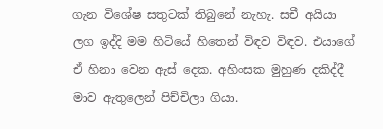ගැන විශේෂ සතුටක් තිබුනේ නැහැ. සචී අයියා ලග ඉද්දි මම හිටියේ හිතෙන් විඳව විඳව. එයාගේ ඒ හිනා වෙන ඇස් දෙක. අහිංසක මුහුණ දකිද්දී මාව ඇතුලෙන් පිච්චිලා ගියා.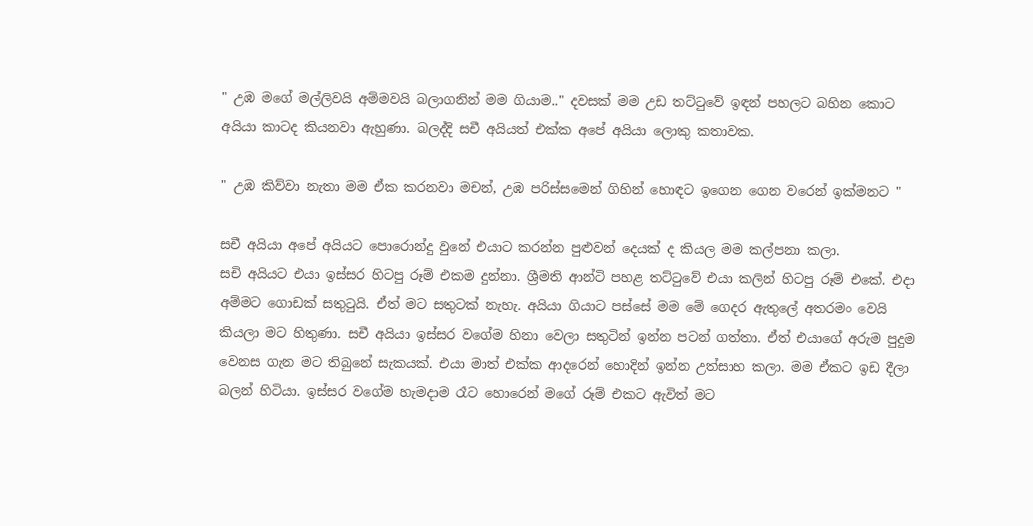" උඹ මගේ මල්ලිවයි අම්මවයි බලාගනින් මම ගියාම.." දවසක් මම උඩ තට්ටුවේ ඉඳන් පහලට බහින කොට අයියා කාටද කියනවා ඇහුණා. බලද්දි සචී අයියත් එක්ක අපේ අයියා ලොකු කතාවක.

" උඹ කිව්වා නැතා මම ඒක කරනවා මචන්, උඹ පරිස්සමෙන් ගිහින් හොඳට ඉගෙන ගෙන වරෙන් ඉක්මනට "

සචී අයියා අපේ අයියට පොරොන්දු වුනේ එයාට කරන්න පුළුවන් දෙයක් ද කියල මම කල්පනා කලා.
සචි අයියට එයා ඉස්සර හිටපු රූම් එකම දුන්නා. ශ්‍රීමති ආන්ටි පහළ තට්ටුවේ එයා කලින් හිටපු රූම් එකේ. එදා අම්මට ගොඩක් සතුටුයි. ඒත් මට සතුටක් නැහැ. අයියා ගියාට පස්සේ මම මේ ගෙදර ඇතුලේ අතරමං වෙයි කියලා මට හිතුණා. සචී අයියා ඉස්සර වගේම හිනා වෙලා සතුටින් ඉන්න පටන් ගත්තා. ඒත් එයාගේ අරුම පුදුම වෙනස ගැන මට තිබුනේ සැකයක්. එයා මාත් එක්ක ආදරෙන් හොදින් ඉන්න උත්සාහ කලා. මම ඒකට ඉඩ දීලා බලන් හිටියා. ඉස්සර වගේම හැමදාම රෑට හොරෙන් මගේ රූම් එකට ඇවිත් මට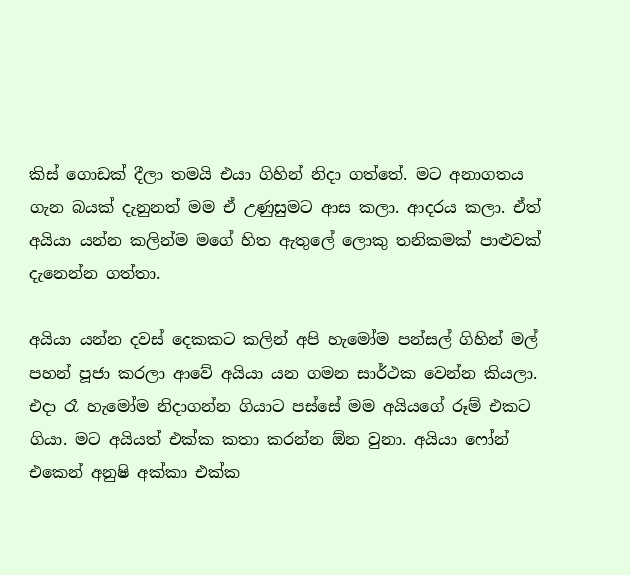කිස් ගොඩක් දීලා තමයි එයා ගිහින් නිදා ගත්තේ. මට අනාගතය ගැන බයක් දැනුනත් මම ඒ උණුසුමට ආස කලා. ආදරය කලා. ඒත් අයියා යන්න කලින්ම මගේ හිත ඇතුලේ ලොකු තනිකමක් පාළුවක් දැනෙන්න ගත්තා.

අයියා යන්න දවස් දෙකකට කලින් අපි හැමෝම පන්සල් ගිහින් මල් පහන් පූජා කරලා ආවේ අයියා යන ගමන සාර්ථක වෙන්න කියලා. එදා රෑ හැමෝම නිදාගන්න ගියාට පස්සේ මම අයියගේ රූම් එකට ගියා. මට අයියත් එක්ක කතා කරන්න ඕන වුනා. අයියා ෆෝන් එකෙන් අනුෂි අක්කා එක්ක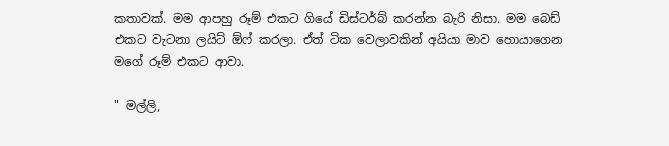කතාවක්. මම ආපහු රූම් එකට ගියේ ඩිස්ටර්බ් කරන්න බැරි නිසා. මම බෙඩ් එකට වැටනා ලයිට් ඕෆ් කරලා. ඒත් ටික වෙලාවකින් අයියා මාව හොයාගෙන මගේ රූම් එකට ආවා.

" මල්ලි,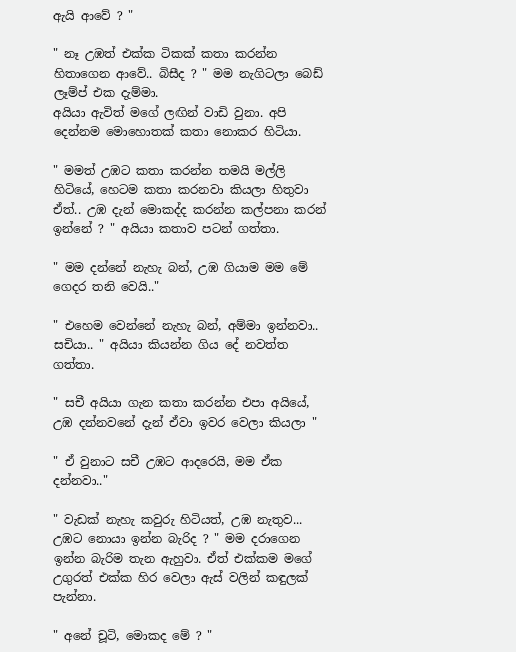ඇයි ආවේ ? "

" නෑ උඹත් එක්ක ටිකක් කතා කරන්න හිතාගෙන ආවේ.. බිසීද ? " මම නැගිටලා බෙඩ් ලෑම්ප් එක දැම්මා.
අයියා ඇවිත් මගේ ලඟින් වාඩි වුනා. අපි දෙන්නම මොහොතක් කතා නොකර හිටියා.

" මමත් උඹට කතා කරන්න තමයි මල්ලි හිටියේ, හෙටම කතා කරනවා කියලා හිතුවා ඒත්.. උඹ දැන් මොකද්ද කරන්න කල්පනා කරන් ඉන්නේ ? " අයියා කතාව පටන් ගත්තා.

" මම දන්නේ නැහැ බන්, උඹ ගියාම මම මේ ගෙදර තනි වෙයි.."

" එහෙම වෙන්නේ නැහැ බන්, අම්මා ඉන්නවා.. සචියා.. " අයියා කියන්න ගිය දේ නවත්ත ගත්තා.

" සචී අයියා ගැන කතා කරන්න එපා අයියේ, උඹ දන්නවනේ දැන් ඒවා ඉවර වෙලා කියලා "

" ඒ වුනාට සචී උඹට ආදරෙයි, මම ඒක දන්නවා.."

" වැඩක් නැහැ කවුරු හිටියත්, උඹ නැතුව... උඹට නොයා ඉන්න බැරිද ? " මම දරාගෙන ඉන්න බැරිම තැන ඇහුවා. ඒත් එක්කම මගේ උගුරත් එක්ක හිර වෙලා ඇස් වලින් කඳුලක් පැන්නා.

" අනේ චූටි, මොකද මේ ? "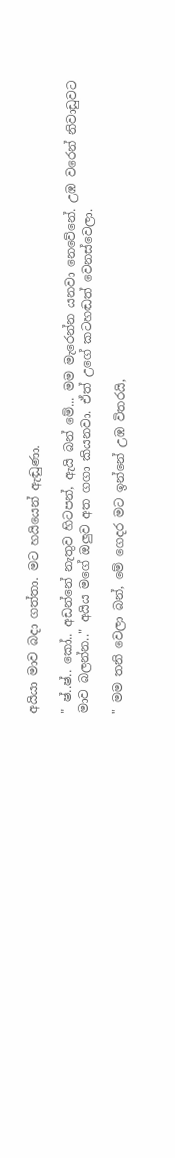අයියා මාව බදා ගත්තා. මට හයියෙන් ඇඬුණා.

" ෂ්..ෂ්.. කෝ.. අඩන්නේ නැතුව හිටපන්, ඇයි බන් මේ... මම මැරෙන්න යනවා නෙවේනේ. උඹ වරෙන් නිවාඩුවට මාව බලන්න.." අයිය මගේ ඔලුව අත ගගා කියනවා. ඒත් උගේ කටහඬත් වෙනස්වෙලා.

" මම තනි වෙලා බන්, මේ ගෙදර මට ඉන්නේ උඹ විතරයි,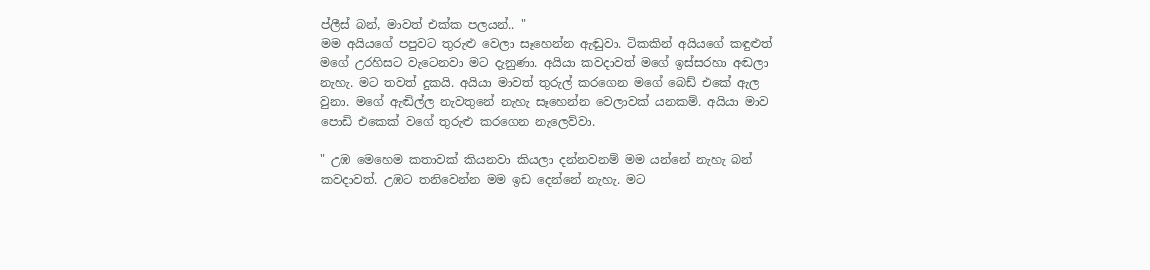ප්ලීස් බන්, මාවත් එක්ක පලයන්.. "
මම අයියගේ පපුවට තුරුළු වෙලා සෑහෙන්න ඇඬුවා. ටිකකින් අයියගේ කඳුළුත් මගේ උරහිසට වැටෙනවා මට දැනුණා. අයියා කවදාවත් මගේ ඉස්සරහා අඬලා නැහැ. මට තවත් දුකයි. අයියා මාවත් තුරුල් කරගෙන මගේ බෙඩ් එකේ ඇල වුනා. මගේ ඇඬිල්ල නැවතුනේ නැහැ සෑහෙන්න වෙලාවක් යනකම්. අයියා මාව පොඩි එකෙක් වගේ තුරුළු කරගෙන නැලෙව්වා.

" උඹ මෙහෙම කතාවක් කියනවා කියලා දන්නවනම් මම යන්නේ නැහැ බන් කවදාවත්. උඹට තනිවෙන්න මම ඉඩ දෙන්නේ නැහැ. මට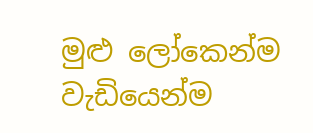මුළු ලෝකෙන්ම වැඩියෙන්ම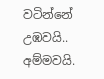වටින්නේ උඹවයි.. අම්මවයි.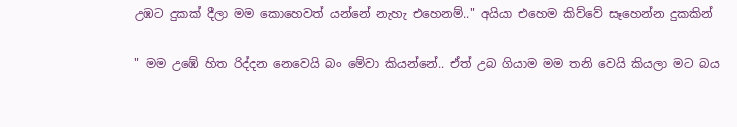උඹට දුකක් දීලා මම කොහෙවත් යන්නේ නැහැ එහෙනම්.." අයියා එහෙම කිව්වේ සෑහෙන්න දුකකින්

" මම උඹේ හිත රිද්දන නෙවෙයි බං මේවා කියන්නේ.. ඒත් උබ ගියාම මම තනි වෙයි කියලා මට බය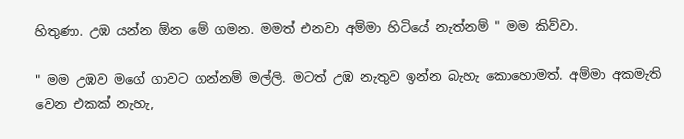හිතුණා. උඹ යන්න ඕන මේ ගමන. මමත් එනවා අම්මා හිටියේ නැත්නම් " මම කිව්වා.

" මම උඹව මගේ ගාවට ගන්නම් මල්ලි. මටත් උඹ නැතුව ඉන්න බැහැ කොහොමත්. අම්මා අකමැති වෙන එකක් නැහැ,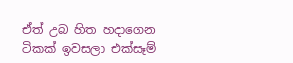ඒත් උබ හිත හදාගෙන ටිකක් ඉවසලා එක්සෑම්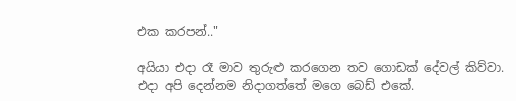එක කරපන්.."

අයියා එදා රෑ මාව තුරුළු කරගෙන තව ගොඩක් දේවල් කිව්වා. එදා අපි දෙන්නම නිදාගත්තේ මගෙ බෙඩ් එකේ.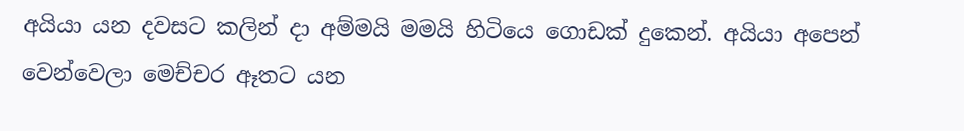අයියා යන දවසට කලින් දා අම්මයි මමයි හිටියෙ ගොඩක් දුකෙන්. අයියා අපෙන් වෙන්වෙලා මෙච්චර ඈතට යන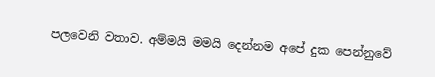පලවෙනි වතාව. අම්මයි මමයි දෙන්නම අපේ දුක පෙන්නුවේ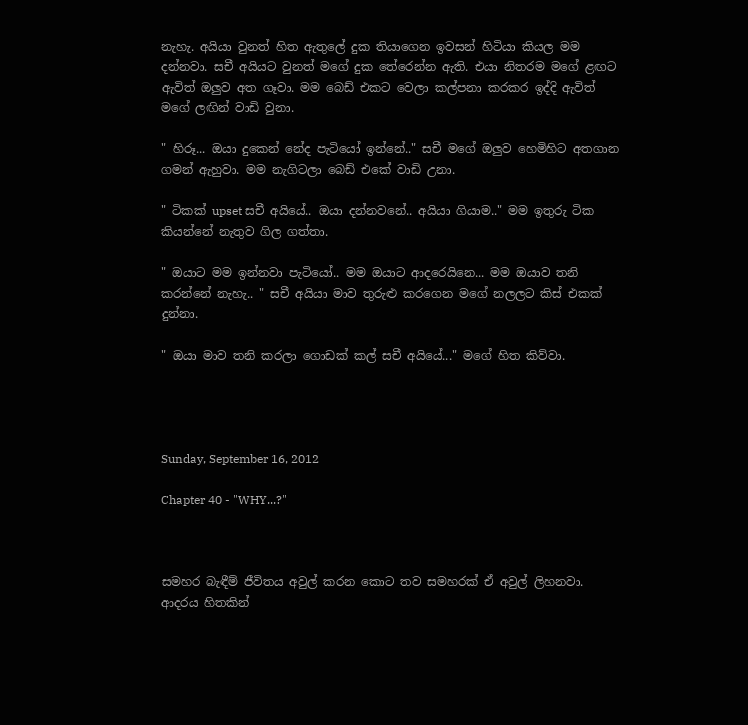නැහැ. අයියා වුනත් හිත ඇතුලේ දුක තියාගෙන ඉවසන් හිටියා කියල මම දන්නවා. සචී අයියට වුනත් මගේ දුක තේරෙන්න ඇති. එයා නිතරම මගේ ළඟට ඇවිත් ඔලුව අත ගෑවා. මම බෙඩ් එකට වෙලා කල්පනා කරකර ඉද්දි ඇවිත් මගේ ලඟින් වාඩි වුනා.

" හිරූ... ඔයා දුකෙන් නේද පැටියෝ ඉන්නේ.." සචී මගේ ඔලුව හෙමිහිට අතගාන ගමන් ඇහුවා. මම නැගිටලා බෙඩ් එකේ වාඩි උනා.

" ටිකක් upset සචී අයියේ.. ඔයා දන්නවනේ.. අයියා ගියාම.." මම ඉතුරු ටික කියන්නේ නැතුව ගිල ගත්තා.

" ඔයාට මම ඉන්නවා පැටියෝ.. මම ඔයාට ආදරෙයිනෙ... මම ඔයාව තනි කරන්නේ නැහැ.. " සචී අයියා මාව තුරුළු කරගෙන මගේ නලලට කිස් එකක් දුන්නා.

" ඔයා මාව තනි කරලා ගොඩක් කල් සචී අයියේ..." මගේ හිත කිව්වා.




Sunday, September 16, 2012

Chapter 40 - "WHY...?"



සමහර බැඳීම් ජීවිතය අවුල් කරන කොට තව සමහරක් ඒ අවුල් ලිහනවා. ආදරය හිතකින්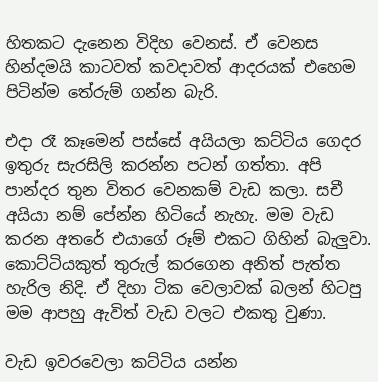හිතකට දැනෙන විදිහ වෙනස්. ඒ වෙනස හින්දමයි කාටවත් කවදාවත් ආදරයක් එහෙම පිටින්ම තේරුම් ගන්න බැරි.

එදා රෑ කෑමෙන් පස්සේ අයියලා කට්ටිය ගෙදර ඉතුරු සැරසිලි කරන්න පටන් ගත්තා. අපි පාන්දර තුන විතර වෙනකම් වැඩ කලා. සචී අයියා නම් පේන්න හිටියේ නැහැ. මම වැඩ කරන අතරේ එයාගේ රූම් එකට ගිහින් බැලුවා. කොට්ටියකුත් තුරුල් කරගෙන අනිත් පැත්ත හැරිල නිදි. ඒ දිහා ටික වෙලාවක් බලන් හිටපු මම ආපහු ඇවිත් වැඩ වලට එකතු වුණා.

වැඩ ඉවරවෙලා කට්ටිය යන්න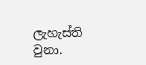ලැහැස්ති වුනා.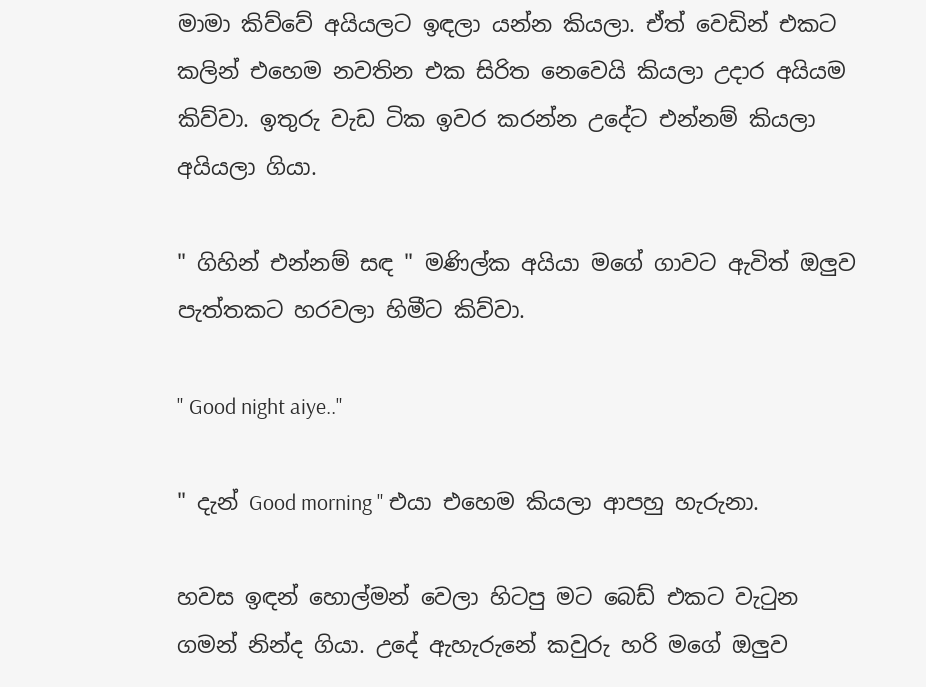මාමා කිව්වේ අයියලට ඉඳලා යන්න කියලා. ඒත් වෙඩින් එකට කලින් එහෙම නවතින එක සිරිත නෙවෙයි කියලා උදාර අයියම කිව්වා. ඉතුරු වැඩ ටික ඉවර කරන්න උදේට එන්නම් කියලා අයියලා ගියා.

" ගිහින් එන්නම් සඳ " මණිල්ක අයියා මගේ ගාවට ඇවිත් ඔලුව පැත්තකට හරවලා හිමීට කිව්වා.

" Good night aiye.."

" දැන් Good morning " එයා එහෙම කියලා ආපහු හැරුනා.

හවස ඉඳන් හොල්මන් වෙලා හිටපු මට බෙඩ් එකට වැටුන ගමන් නින්ද ගියා. උදේ ඇහැරුනේ කවුරු හරි මගේ ඔලුව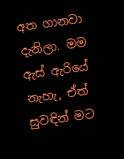අත ගානවා දැනිලා. මම ඇස් ඇරියේ නැහැ, ඒත් සුවඳින් මට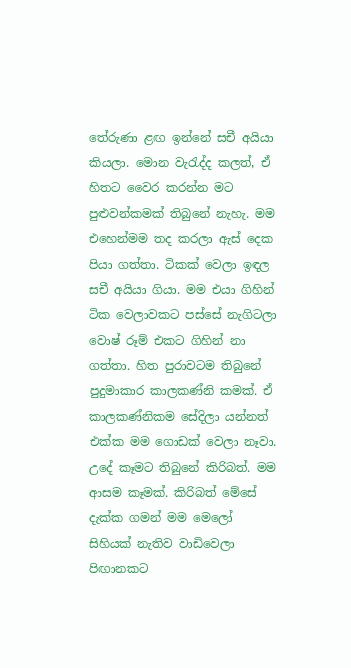තේරුණා ළඟ ඉන්නේ සචී අයියා කියලා. මොන වැරැද්ද කලත්, ඒ හිතට වෛර කරන්න මට පුළුවන්කමක් තිබුනේ නැහැ. මම එහෙන්මම තද කරලා ඇස් දෙක පියා ගත්තා. ටිකක් වෙලා ඉඳල සචී අයියා ගියා. මම එයා ගිහින් ටික වෙලාවකට පස්සේ නැගිටලා වොෂ් රූම් එකට ගිහින් නා ගත්තා. හිත පුරාවටම තිබුනේ පුදුමාකාර කාලකණ්නි කමක්. ඒ කාලකණ්නිකම සේදිලා යන්නත් එක්ක මම ගොඩක් වෙලා නෑවා. උදේ කෑමට තිබුනේ කිරිබත්. මම ආසම කෑමක්. කිරිබත් මේසේ දැක්ක ගමන් මම මෙලෝ සිහියක් නැතිව වාඩිවෙලා පිඟානකට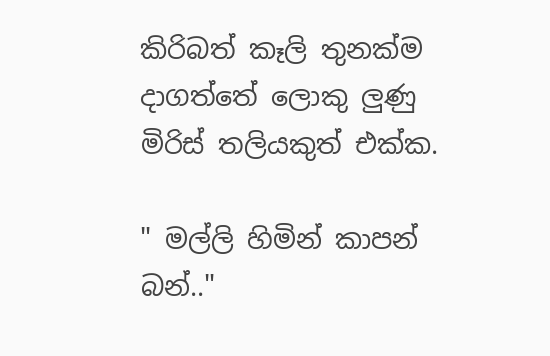කිරිබත් කෑලි තුනක්ම දාගත්තේ ලොකු ලුණු මිරිස් තලියකුත් එක්ක.

" මල්ලි හිමින් කාපන් බන්.."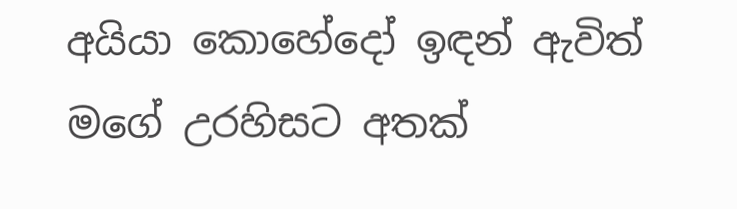අයියා කොහේදෝ ඉඳන් ඇවිත් මගේ උරහිසට අතක්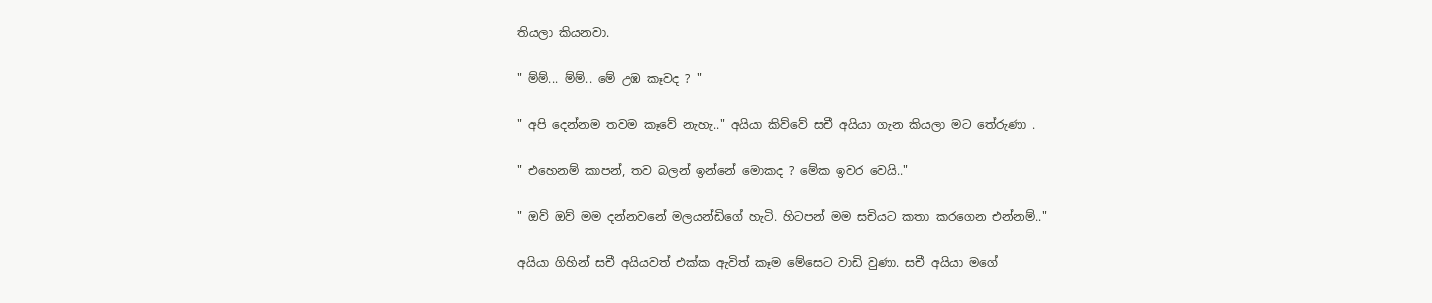තියලා කියනවා.

" ම්ම්... ම්ම්.. මේ උඹ කෑවද ? "

" අපි දෙන්නම තවම කෑවේ නැහැ.." අයියා කිව්වේ සචී අයියා ගැන කියලා මට තේරුණා .

" එහෙනම් කාපන්, තව බලන් ඉන්නේ මොකද ? මේක ඉවර වෙයි.."

" ඔව් ඔව් මම දන්නවනේ මලයන්ඩිගේ හැටි. හිටපන් මම සචියට කතා කරගෙන එන්නම්.."

අයියා ගිහින් සචී අයියවත් එක්ක ඇවිත් කෑම මේසෙට වාඩි වුණා. සචී අයියා මගේ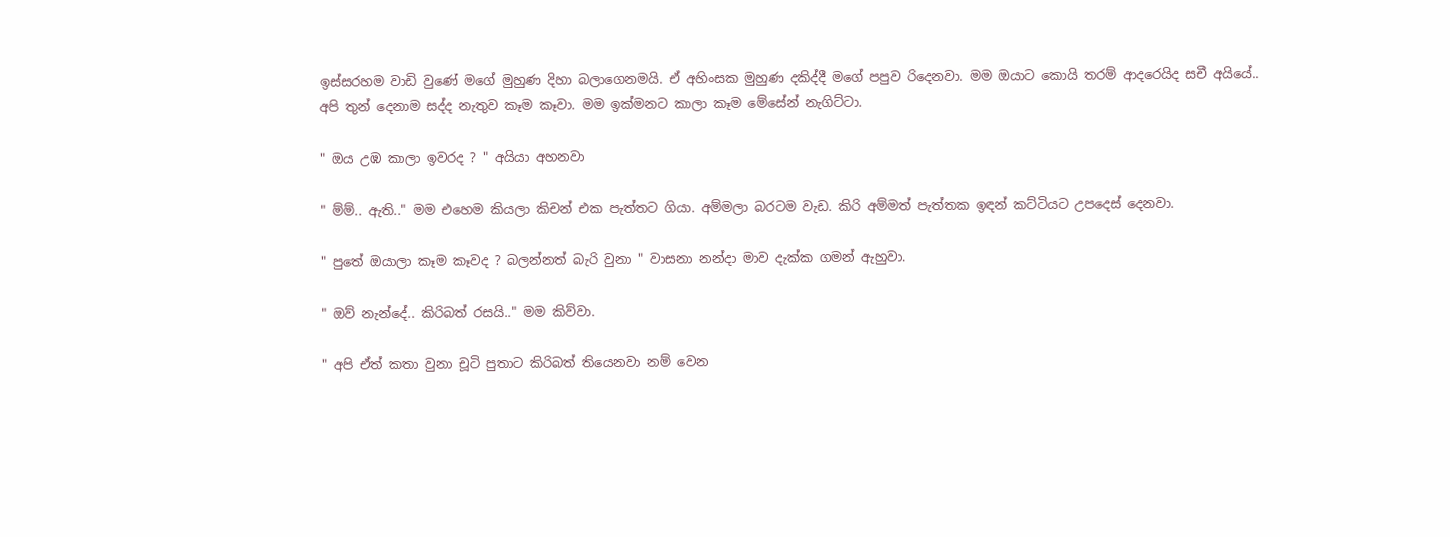ඉස්සරහම වාඩි වුණේ මගේ මුහුණ දිහා බලාගෙනමයි. ඒ අහිංසක මුහුණ දකිද්දී මගේ පපුව රිදෙනවා. මම ඔයාට කොයි තරම් ආදරෙයිද සචී අයියේ.. අපි තුන් දෙනාම සද්ද නැතුව කෑම කෑවා. මම ඉක්මනට කාලා කෑම මේසේන් නැගිට්ටා.

" ඔය උඹ කාලා ඉවරද ? " අයියා අහනවා

" ම්ම්.. ඇති.." මම එහෙම කියලා කිචන් එක පැත්තට ගියා. අම්මලා බරටම වැඩ. කිරි අම්මත් පැත්තක ඉඳන් කට්ටියට උපදෙස් දෙනවා.

" පුතේ ඔයාලා කෑම කෑවද ? බලන්නත් බැරි වුනා " වාසනා නන්දා මාව දැක්ක ගමන් ඇහුවා.

" ඔව් නැන්දේ.. කිරිබත් රසයි.." මම කිව්වා.

" අපි ඒත් කතා වුනා චූටි පුතාට කිරිබත් තියෙනවා නම් වෙන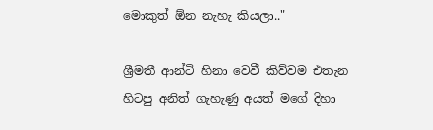මොකුත් ඕන නැහැ කියලා.."

ශ්‍රීමතී ආන්ටි හිනා වෙවී කිව්වම එතැන හිටපු අනිත් ගැහැණු අයත් මගේ දිහා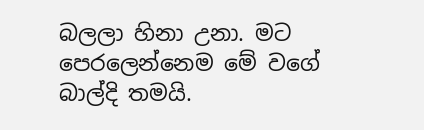බලලා හිනා උනා. මට පෙරලෙන්නෙම මේ වගේ බාල්දි තමයි.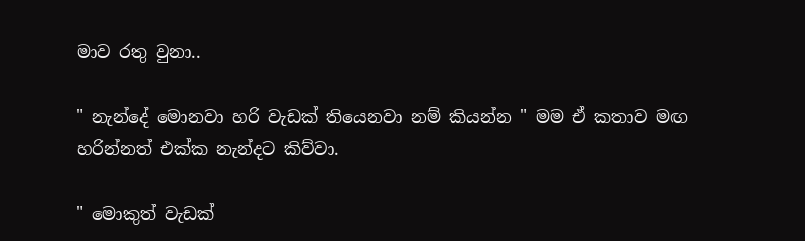මාව රතු වුනා..

" නැන්දේ මොනවා හරි වැඩක් තියෙනවා නම් කියන්න " මම ඒ කතාව මඟ හරින්නත් එක්ක නැන්දට කිව්වා.

" මොකුත් වැඩක්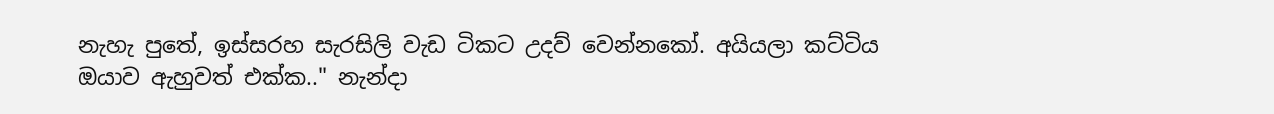නැහැ පුතේ, ඉස්සරහ සැරසිලි වැඩ ටිකට උදව් වෙන්නකෝ. අයියලා කට්ටිය ඔයාව ඇහුවත් එක්ක.." නැන්දා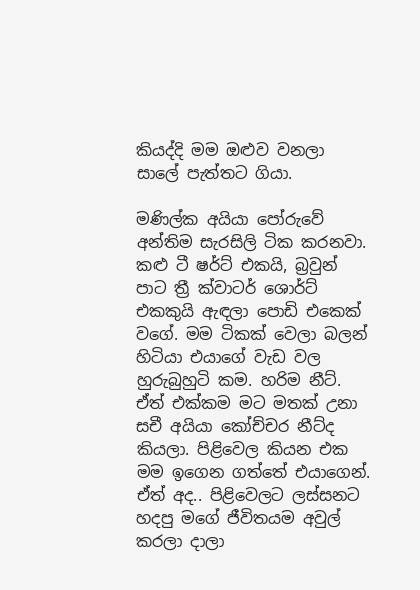කියද්දි මම ඔළුව වනලා සාලේ පැත්තට ගියා.

මණිල්ක අයියා පෝරුවේ අන්තිම සැරසිලි ටික කරනවා. කළු ටී ෂර්ට් එකයි, බ්‍රවුන් පාට ත්‍රී ක්වාටර් ශොර්ට් එකකුයි ඇඳලා පොඩි එකෙක් වගේ. මම ටිකක් වෙලා බලන් හිටියා එයාගේ වැඩ වල හුරුබුහුටි කම. හරිම නීට්. ඒත් එක්කම මට මතක් උනා සචී අයියා කෝච්චර නීට්ද කියලා. පිළිවෙල කියන එක මම ඉගෙන ගත්තේ එයාගෙන්. ඒත් අද.. පිළිවෙලට ලස්සනට හදපු මගේ ජීවිතයම අවුල් කරලා දාලා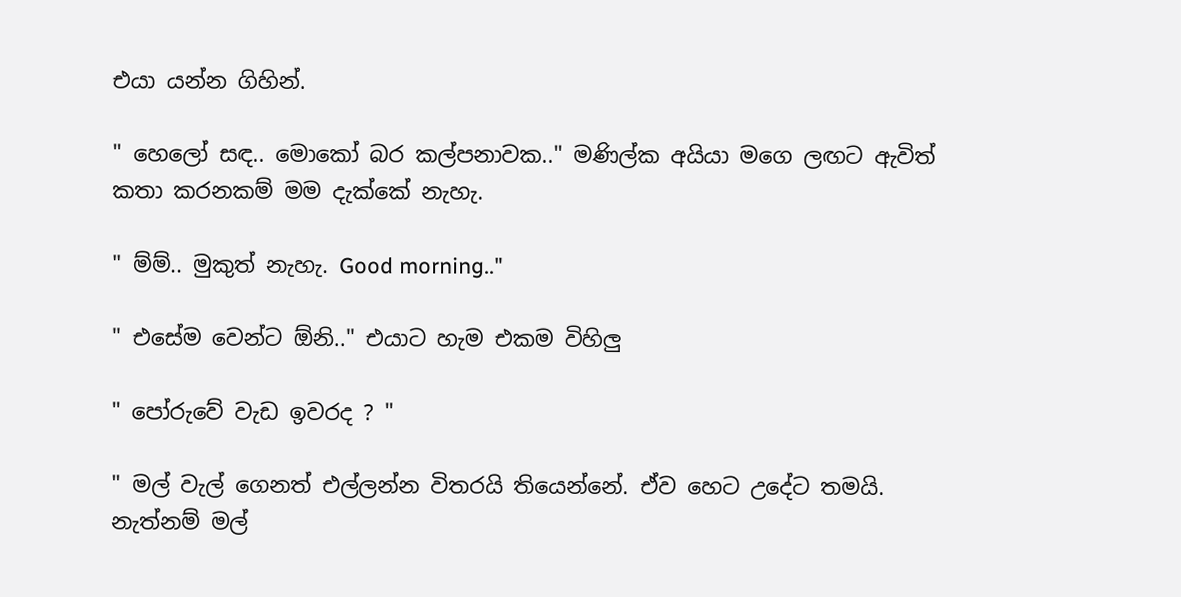එයා යන්න ගිහින්.

" හෙලෝ සඳ.. මොකෝ බර කල්පනාවක.." මණිල්ක අයියා මගෙ ලඟට ඇවිත් කතා කරනකම් මම දැක්කේ නැහැ.

" ම්ම්.. මුකුත් නැහැ. Good morning.."

" එසේම වෙන්ට ඕනි.." එයාට හැම එකම විහිලු

" පෝරුවේ වැඩ ඉවරද ? "

" මල් වැල් ගෙනත් එල්ලන්න විතරයි තියෙන්නේ. ඒව හෙට උදේට තමයි. නැත්නම් මල්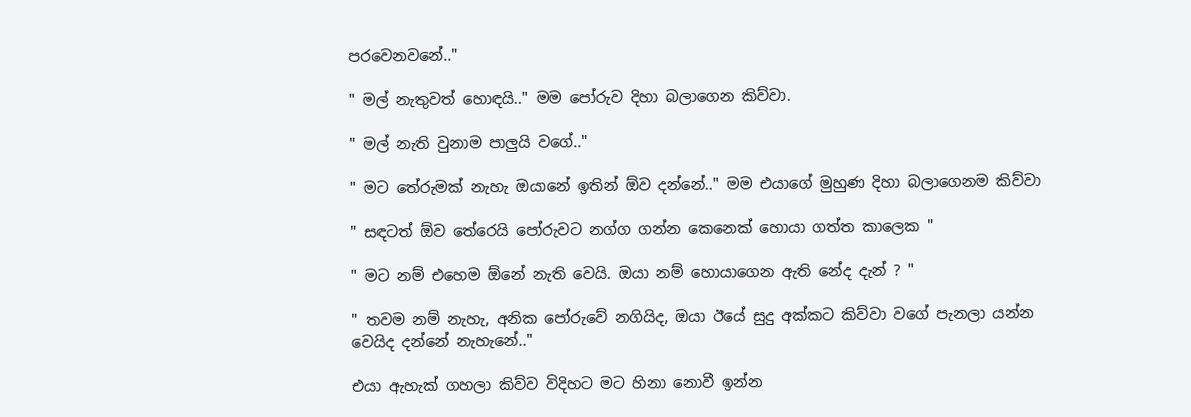පරවෙනවනේ.."

" මල් නැතුවත් හොඳයි.." මම පෝරුව දිහා බලාගෙන කිව්වා.

" මල් නැති වුනාම පාලුයි වගේ.."

" මට තේරුමක් නැහැ ඔයානේ ඉතින් ඕව දන්නේ.." මම එයාගේ මුහුණ දිහා බලාගෙනම කිව්වා

" සඳටත් ඕව තේරෙයි පෝරුවට නග්ග ගන්න කෙනෙක් හොයා ගත්ත කාලෙක "

" මට නම් එහෙම ඕනේ නැති වෙයි. ඔයා නම් හොයාගෙන ඇති නේද දැන් ? "

" තවම නම් නැහැ, අනික පෝරුවේ නගියිද, ඔයා ඊයේ සුදු අක්කට කිව්වා වගේ පැනලා යන්න වෙයිද දන්නේ නැහැනේ.."

එයා ඇහැක් ගහලා කිව්ව විදිහට මට හිනා නොවී ඉන්න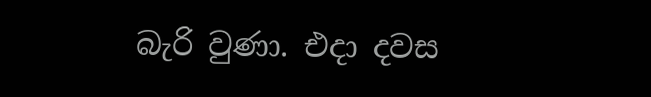බැරි වුණා. එදා දවස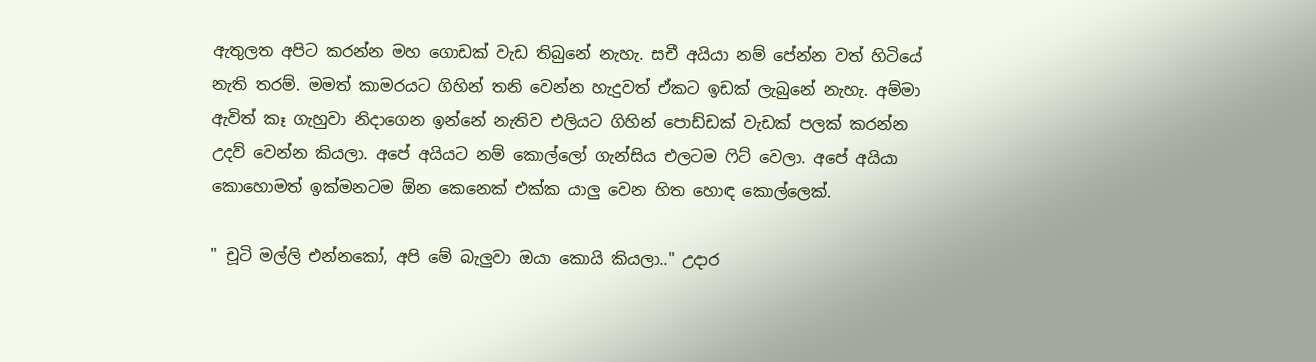ඇතුලත අපිට කරන්න මහ ගොඩක් වැඩ තිබුනේ නැහැ. සචී අයියා නම් පේන්න වත් හිටියේ නැති තරම්. මමත් කාමරයට ගිහින් තනි වෙන්න හැදුවත් ඒකට ඉඩක් ලැබුනේ නැහැ. අම්මා ඇවිත් කෑ ගැහුවා නිදාගෙන ඉන්නේ නැතිව එලියට ගිහින් පොඩ්ඩක් වැඩක් පලක් කරන්න උදව් වෙන්න කියලා. අපේ අයියට නම් කොල්ලෝ ගැන්සිය එලටම ෆිට් වෙලා. අපේ අයියා කොහොමත් ඉක්මනටම ඕන කෙනෙක් එක්ක යාලු වෙන හිත හොඳ කොල්ලෙක්.

" චූටි මල්ලි එන්නකෝ, අපි මේ බැලුවා ඔයා කොයි කියලා.." උදාර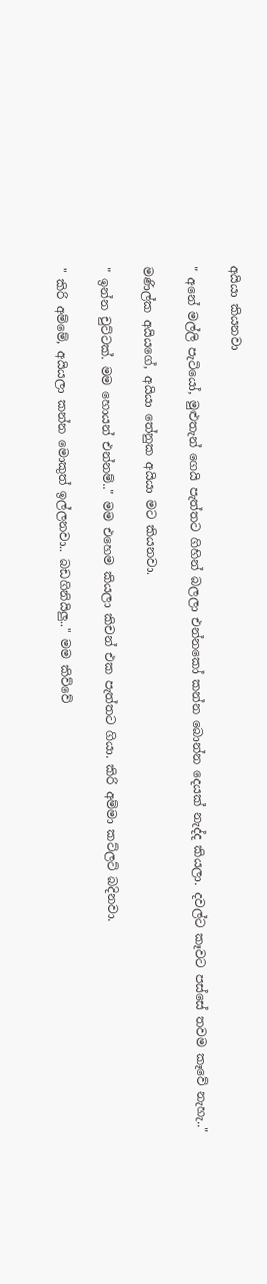අයියා කියනවා

" අනේ මල්ලි පැටියෝ, මුළුතැන් ගෙයි පැත්තට ගිහින් බලලා එන්නකෝ කන්න බොන්න දෙයක් නැද්ද කියලා. දවල්ට කෑවට පස්සේ තවම කෑවේ නැහැ.."

මණිල්ක අයියගේ, අයියා තේනුක අයියා මට කියනවා.

" ඉන්න චුට්ටක්. මම හොයන් එන්නම්.." මම එහෙම කියලා කිචන් එක පැත්තට ගියා. කිරි අම්මා කට්ලට් බදිනවා.

" කිරි අම්මේ, අයියලා කන්න මොකුත් ඉල්ලනවා.. බඩගිනියිලු.." මම කිව්වේ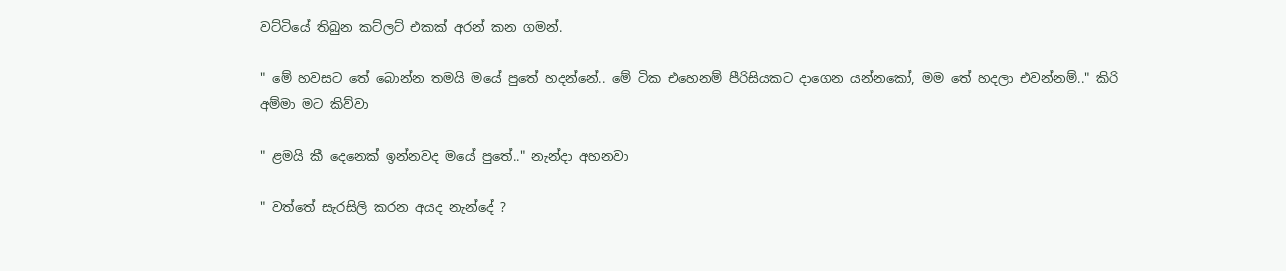වට්ටියේ තිබුන කට්ලට් එකක් අරන් කන ගමන්.

" මේ හවසට තේ බොන්න තමයි මයේ පුතේ හදන්නේ.. මේ ටික එහෙනම් පීරිසියකට දාගෙන යන්නකෝ, මම තේ හදලා එවන්නම්.." කිරි අම්මා මට කිව්වා

" ළමයි කී දෙනෙක් ඉන්නවද මයේ පුතේ.." නැන්දා අහනවා

" වත්තේ සැරසිලි කරන අයද නැන්දේ ?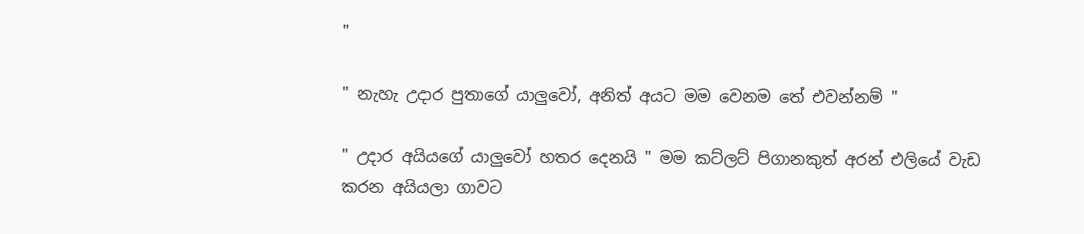"

" නැහැ උදාර පුතාගේ යාලුවෝ, අනිත් අයට මම වෙනම තේ එවන්නම් "

" උදාර අයියගේ යාලුවෝ හතර දෙනයි " මම කට්ලට් පිගානකුත් අරන් එලියේ වැඩ කරන අයියලා ගාවට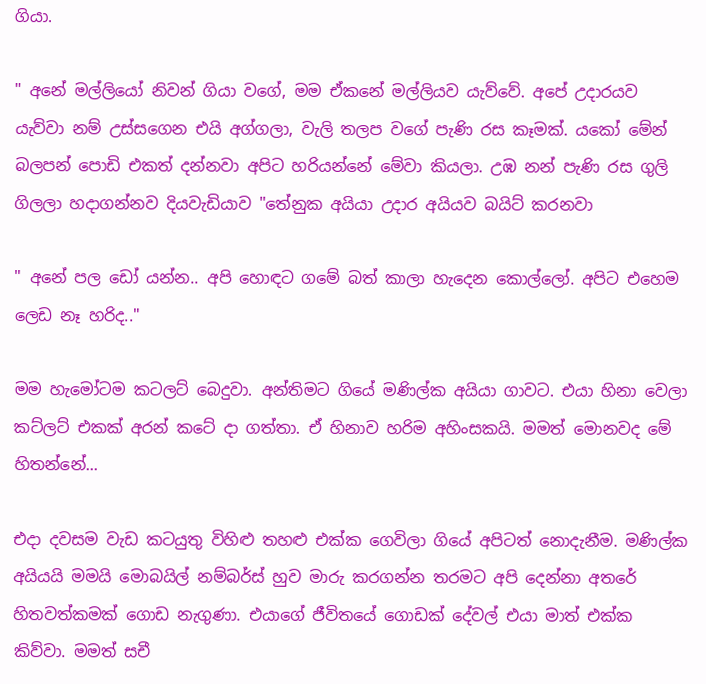ගියා.

" අනේ මල්ලියෝ නිවන් ගියා වගේ, මම ඒකනේ මල්ලියව යැව්වේ. අපේ උදාරයව යැව්වා නම් උස්සගෙන එයි අග්ගලා, වැලි තලප වගේ පැණි රස කෑමක්. යකෝ මේන් බලපන් පොඩි එකත් දන්නවා අපිට හරියන්නේ මේවා කියලා. උඹ නන් පැණි රස ගුලි ගිලලා හදාගන්නව දියවැඩියාව "තේනුක අයියා උදාර අයියව බයිට් කරනවා

" අනේ පල ඩෝ යන්න.. අපි හොඳට ගමේ බත් කාලා හැදෙන කොල්ලෝ. අපිට එහෙම ලෙඩ නෑ හරිද.."

මම හැමෝටම කටලට් බෙදුවා. අන්තිමට ගියේ මණිල්ක අයියා ගාවට. එයා හිනා වෙලා කට්ලට් එකක් අරන් කටේ දා ගත්තා. ඒ හිනාව හරිම අහිංසකයි. මමත් මොනවද මේ හිතන්නේ...

එදා දවසම වැඩ කටයුතු විහිළු තහළු එක්ක ගෙවිලා ගියේ අපිටත් නොදැනීම. මණිල්ක අයියයි මමයි මොබයිල් නම්බර්ස් හුව මාරු කරගන්න තරමට අපි දෙන්නා අතරේ හිතවත්කමක් ගොඩ නැගුණා. එයාගේ ජීවිතයේ ගොඩක් දේවල් එයා මාත් එක්ක කිව්වා. මමත් සචී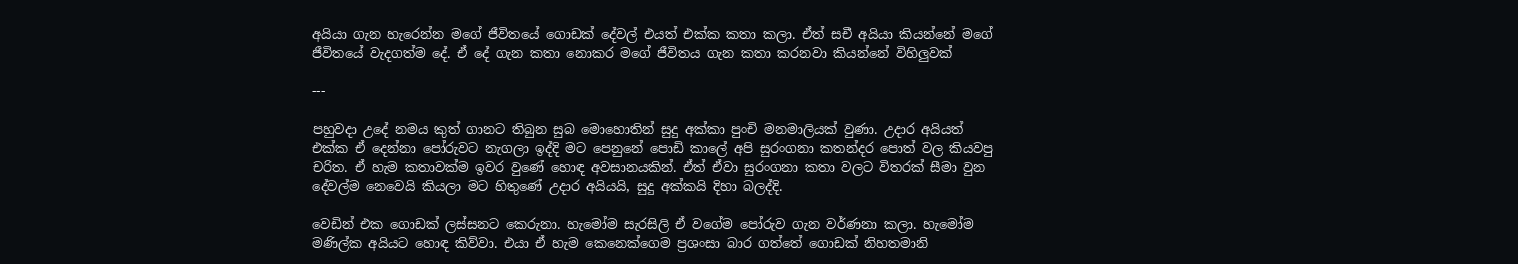අයියා ගැන හැරෙන්න මගේ ජීවිතයේ ගොඩක් දේවල් එයත් එක්ක කතා කලා. ඒත් සචී අයියා කියන්නේ මගේ ජීවිතයේ වැදගත්ම දේ. ඒ දේ ගැන කතා නොකර මගේ ජීවිතය ගැන කතා කරනවා කියන්නේ විහිලුවක්

---

පහුවදා උදේ නමය කුත් ගානට තිබුන සුබ මොහොතින් සුදු අක්කා පුංචි මනමාලියක් වුණා. උදාර අයියත් එක්ක ඒ දෙන්නා පෝරුවට නැගලා ඉද්දි මට පෙනුනේ පොඩි කාලේ අපි සුරංගනා කතන්දර පොත් වල කියවපු චරිත. ඒ හැම කතාවක්ම ඉවර වුණේ හොඳ අවසානයකින්. ඒත් ඒවා සුරංගනා කතා වලට විතරක් සීමා වුන දේවල්ම නෙවෙයි කියලා මට හිතුණේ උදාර අයියයි, සුදු අක්කයි දිහා බලද්දි.

වෙඩින් එක ගොඩක් ලස්සනට කෙරුනා. හැමෝම සැරසිලි ඒ වගේම පෝරුව ගැන වර්ණනා කලා. හැමෝම මණිල්ක අයියට හොඳ කිව්වා. එයා ඒ හැම කෙනෙක්ගෙම ප්‍රශංසා බාර ගත්තේ ගොඩක් නිහතමානි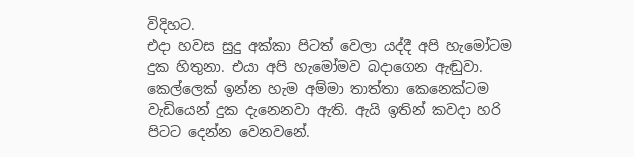විදිහට.
එදා හවස සුදු අක්කා පිටත් වෙලා යද්දී අපි හැමෝටම දුක හිතුනා. එයා අපි හැමෝමව බදාගෙන ඇඬුවා. කෙල්ලෙක් ඉන්න හැම අම්මා තාත්තා කෙනෙක්ටම වැඩියෙන් දුක දැනෙනවා ඇති. ඇයි ඉතින් කවදා හරි පිටට දෙන්න වෙනවනේ.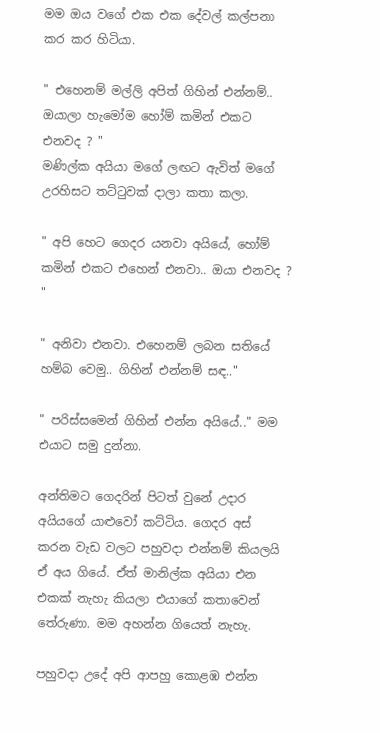මම ඔය වගේ එක එක දේවල් කල්පනා කර කර හිටියා.

" එහෙනම් මල්ලි අපිත් ගිහින් එන්නම්.. ඔයාලා හැමෝම හෝම් කමින් එකට එනවද ? "
මණිල්ක අයියා මගේ ලඟට ඇවිත් මගේ උරහිසට තට්ටුවක් දාලා කතා කලා.

" අපි හෙට ගෙදර යනවා අයියේ, හෝම් කමින් එකට එහෙන් එනවා.. ඔයා එනවද ? "

" අනිවා එනවා. එහෙනම් ලබන සතියේ හම්බ වෙමු.. ගිහින් එන්නම් සඳ.."

" පරිස්සමෙන් ගිහින් එන්න අයියේ.." මම එයාට සමු දුන්නා.

අන්තිමට ගෙදරින් පිටත් වුනේ උදාර අයියගේ යාළුවෝ කට්ටිය. ගෙදර අස් කරන වැඩ වලට පහුවදා එන්නම් කියලයි ඒ අය ගියේ. ඒත් මානිල්ක අයියා එන එකක් නැහැ කියලා එයාගේ කතාවෙන් තේරුණා. මම අහන්න ගියෙත් නැහැ.

පහුවදා උදේ අපි ආපහු කොළඹ එන්න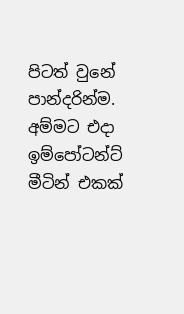පිටත් වුනේ පාන්දරින්ම. අම්මට එදා ඉම්පෝටන්ට් මීටින් එකක්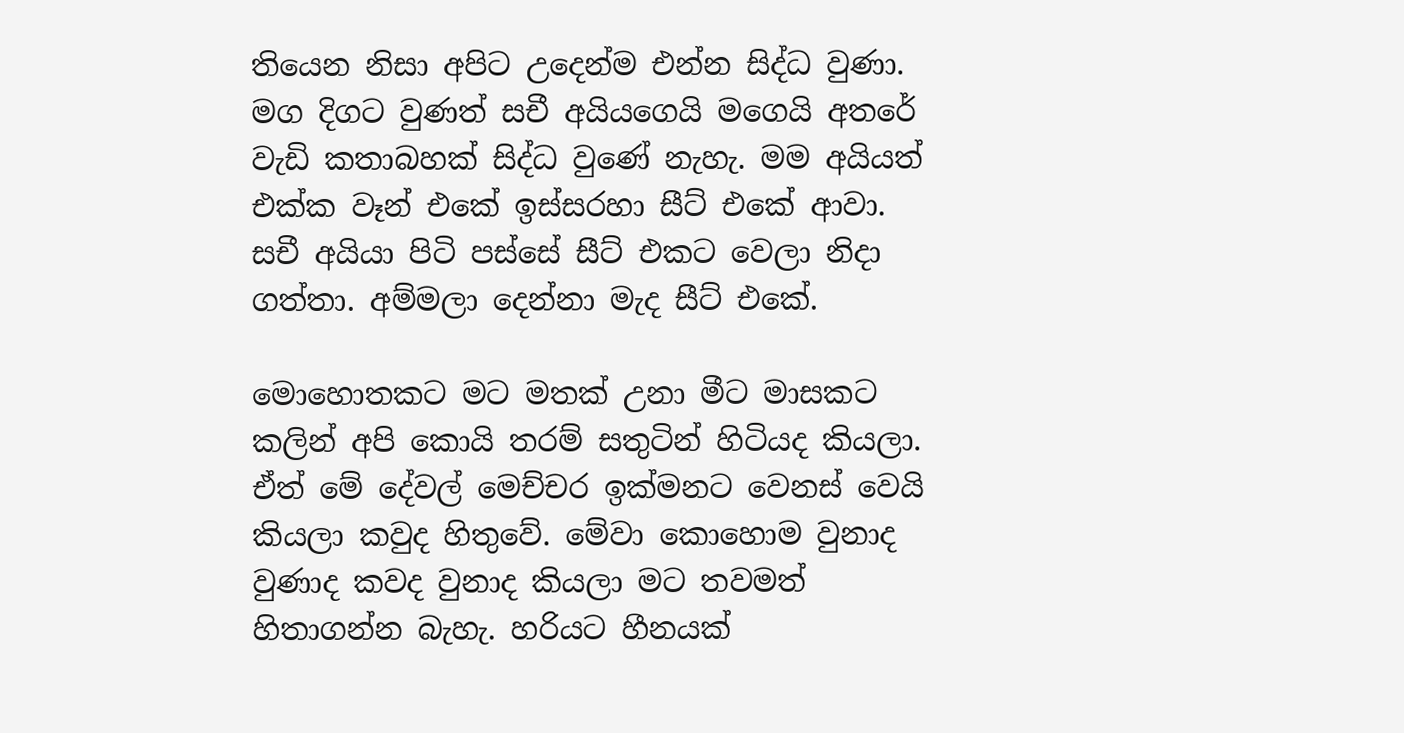තියෙන නිසා අපිට උදෙන්ම එන්න සිද්ධ වුණා. මග දිගට වුණත් සචී අයියගෙයි මගෙයි අතරේ වැඩි කතාබහක් සිද්ධ වුණේ නැහැ. මම අයියත් එක්ක වෑන් එකේ ඉස්සරහා සීට් එකේ ආවා. සචී අයියා පිටි පස්සේ සීට් එකට වෙලා නිදා ගත්තා. අම්මලා දෙන්නා මැද සීට් එකේ.

මොහොතකට මට මතක් උනා මීට මාසකට කලින් අපි කොයි තරම් සතුටින් හිටියද කියලා. ඒත් මේ දේවල් මෙච්චර ඉක්මනට වෙනස් වෙයි කියලා කවුද හිතුවේ. මේවා කොහොම වුනාද වුණාද කවද වුනාද කියලා මට තවමත් හිතාගන්න බැහැ. හරියට හීනයක්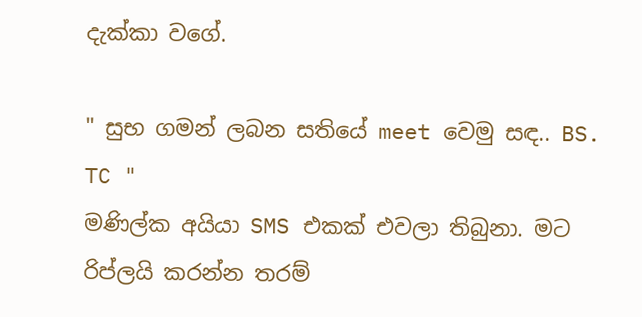දැක්කා වගේ.

" සුභ ගමන් ලබන සතියේ meet වෙමු සඳ.. BS. TC "
මණිල්ක අයියා SMS එකක් එවලා තිබුනා. මට රිප්ලයි කරන්න තරම්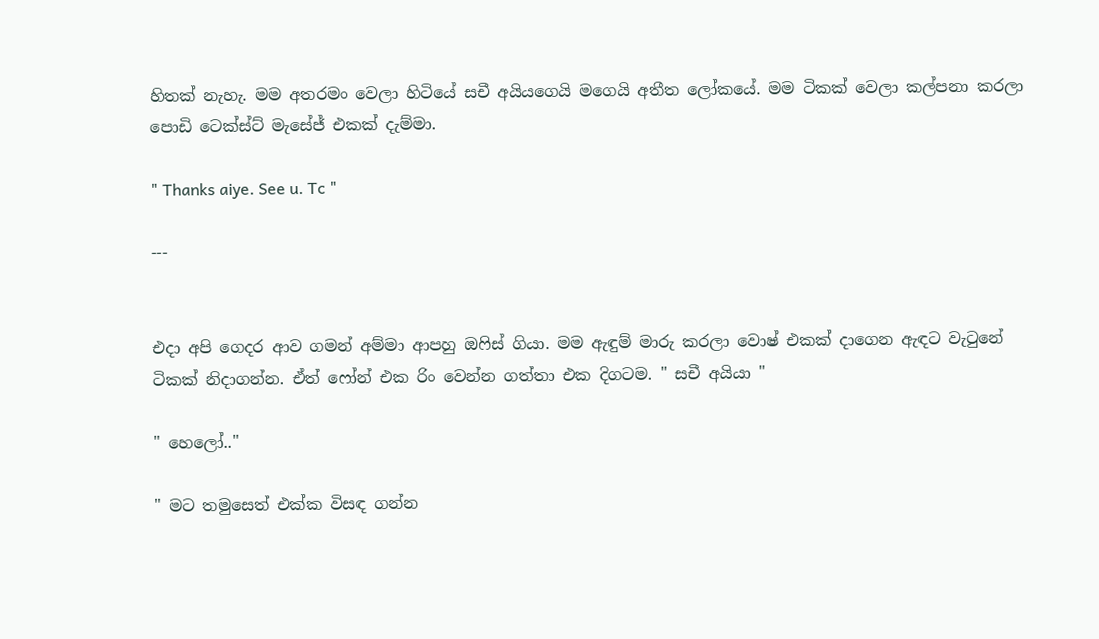හිතක් නැහැ. මම අතරමං වෙලා හිටියේ සචී අයියගෙයි මගෙයි අතීත ලෝකයේ. මම ටිකක් වෙලා කල්පනා කරලා පොඩි ටෙක්ස්ට් මැසේජ් එකක් දැම්මා.

" Thanks aiye. See u. Tc "

---


එදා අපි ගෙදර ආව ගමන් අම්මා ආපහු ඔෆිස් ගියා. මම ඇඳුම් මාරු කරලා වොෂ් එකක් දාගෙන ඇඳට වැටුනේ ටිකක් නිදාගන්න. ඒත් ෆෝන් එක රිං වෙන්න ගත්තා එක දිගටම. " සචී අයියා "

" හෙලෝ.."

" මට තමුසෙත් එක්ක විසඳ ගන්න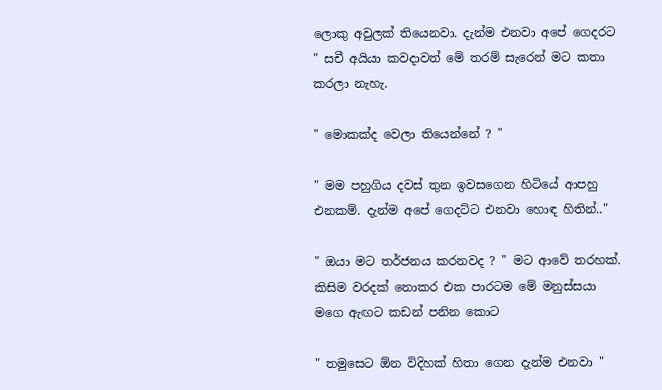ලොකු අවුලක් තියෙනවා. දැන්ම එනවා අපේ ගෙදරට " සචී අයියා කවදාවත් මේ තරම් සැරෙන් මට කතා කරලා නැහැ.

" මොකක්ද වෙලා තියෙන්නේ ? "

" මම පහුගිය දවස් තුන ඉවසගෙන හිටියේ ආපහු එනකම්. දැන්ම අපේ ගෙදට්ට එනවා හොඳ හිතින්.."

" ඔයා මට තර්ජනය කරනවද ? " මට ආවේ තරහක්. කිසිම වරදක් නොකර එක පාරටම මේ මනුස්සයා මගෙ ඇඟට කඩන් පනින කොට

" තමුසෙට ඕන විදිහක් හිතා ගෙන දැන්ම එනවා "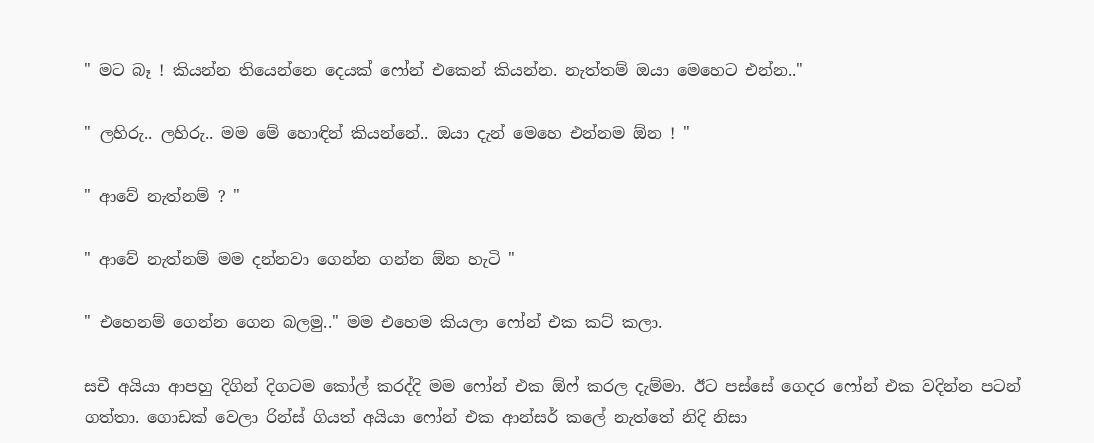" මට බෑ ! කියන්න තියෙන්නෙ දෙයක් ෆෝන් එකෙන් කියන්න. නැත්තම් ඔයා මෙහෙට එන්න.."

" ලහිරු.. ලහිරු.. මම මේ හොඳින් කියන්නේ.. ඔයා දැන් මෙහෙ එන්නම ඕන ! "

" ආවේ නැත්නම් ? "

" ආවේ නැත්නම් මම දන්නවා ගෙන්න ගන්න ඕන හැටි "

" එහෙනම් ගෙන්න ගෙන බලමු.." මම එහෙම කියලා ෆෝන් එක කට් කලා.

සචී අයියා ආපහු දිගින් දිගටම කෝල් කරද්දි මම ෆෝන් එක ඕෆ් කරල දැම්මා. ඊට පස්සේ ගෙදර ෆෝන් එක වදින්න පටන් ගත්තා. ගොඩක් වෙලා රින්ස් ගියත් අයියා ෆෝන් එක ආන්සර් කලේ නැත්තේ නිදි නිසා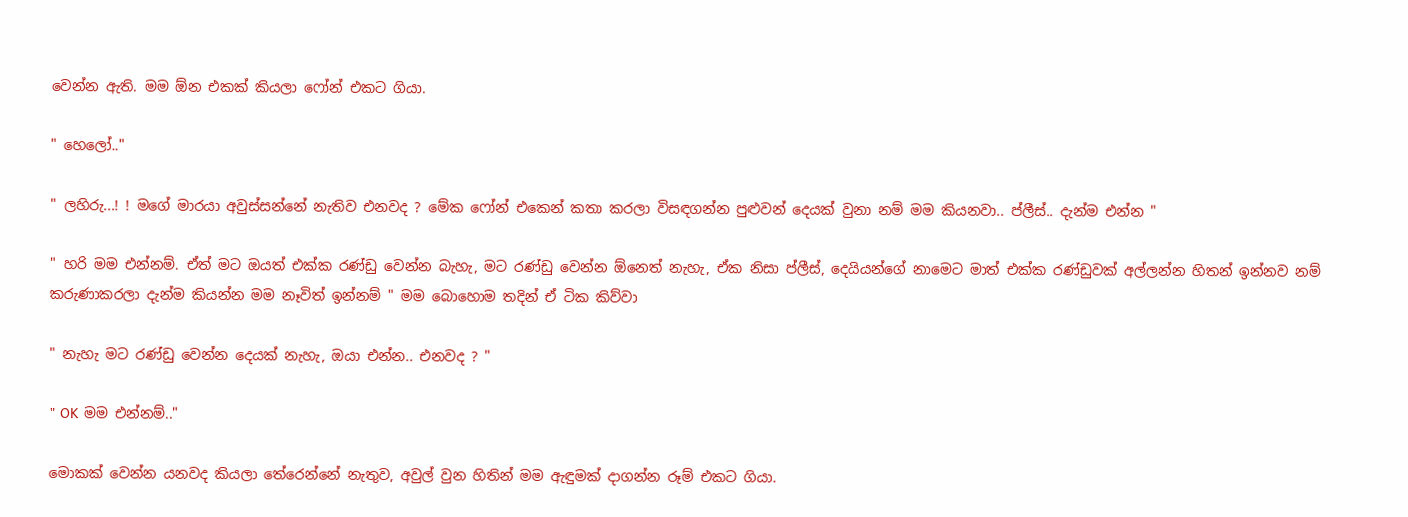වෙන්න ඇති. මම ඕන එකක් කියලා ෆෝන් එකට ගියා.

" හෙලෝ.."

" ලහිරු...! ! මගේ මාරයා අවුස්සන්නේ නැතිව එනවද ? මේක ෆෝන් එකෙන් කතා කරලා විසඳගන්න පුළුවන් දෙයක් වුනා නම් මම කියනවා.. ප්ලීස්.. දැන්ම එන්න "

" හරි මම එන්නම්. ඒත් මට ඔයත් එක්ක රණ්ඩු වෙන්න බැහැ, මට රණ්ඩු වෙන්න ඕනෙත් නැහැ, ඒක නිසා ප්ලීස්, දෙයියන්ගේ නාමෙට මාත් එක්ක රණ්ඩුවක් අල්ලන්න හිතන් ඉන්නව නම් කරුණාකරලා දැන්ම කියන්න මම නෑවිත් ඉන්නම් " මම බොහොම තදින් ඒ ටික කිව්වා

" නැහැ මට රණ්ඩු වෙන්න දෙයක් නැහැ, ඔයා එන්න.. එනවද ? "

" OK මම එන්නම්.."

මොකක් වෙන්න යනවද කියලා තේරෙන්නේ නැතුව, අවුල් වුන හිතින් මම ඇඳුමක් දාගන්න රූම් එකට ගියා.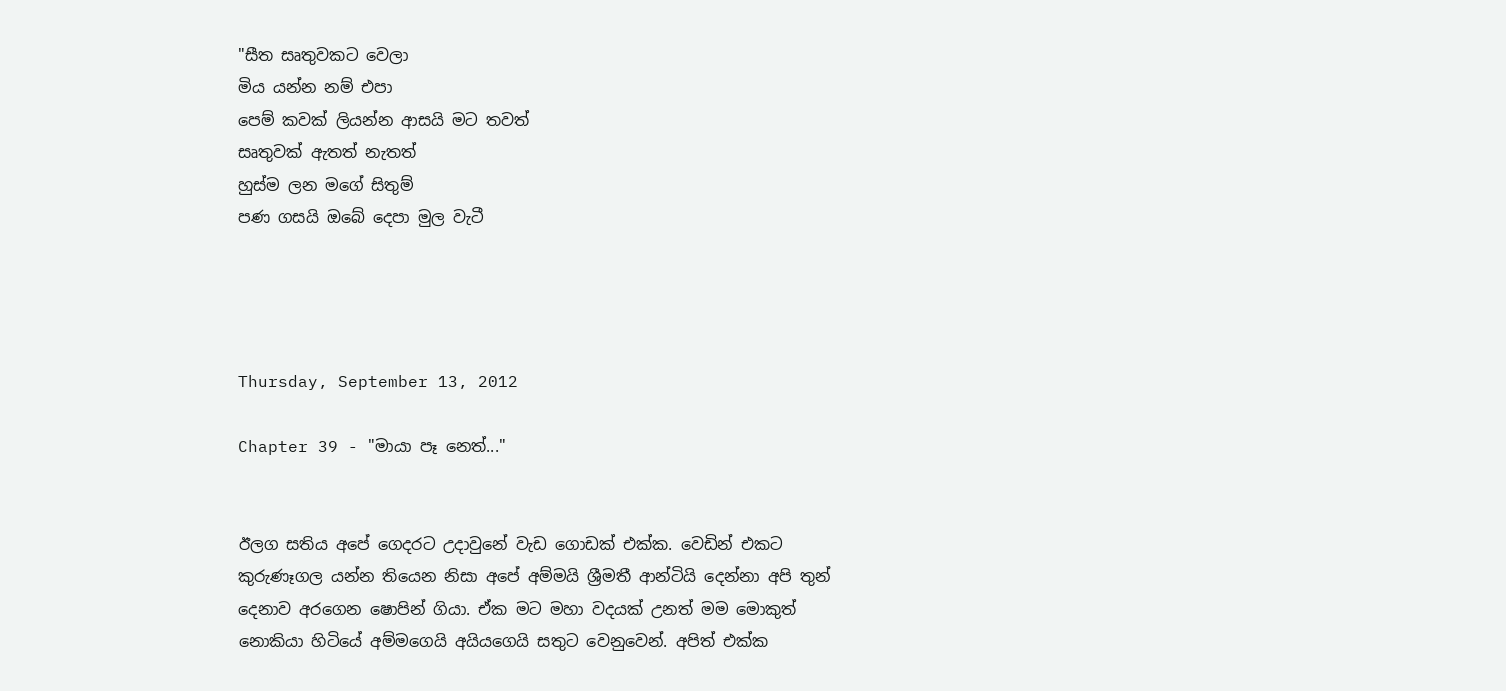"සීත සෘතුවකට වෙලා
මිය යන්න නම් එපා
පෙම් කවක් ලියන්න ආසයි මට තවත්
සෘතුවක් ඇතත් නැතත්
හුස්ම ලන මගේ සිතුම්
පණ ගසයි ඔබේ දෙපා මුල වැටී




Thursday, September 13, 2012

Chapter 39 - "මායා පෑ නෙත්..."


ඊලග සතිය අපේ ගෙදරට උදාවුනේ වැඩ ගොඩක් එක්ක. වෙඩින් එකට කුරුණෑගල යන්න තියෙන නිසා අපේ අම්මයි ශ්‍රීමතී ආන්ටියි දෙන්නා අපි තුන් දෙනාව අරගෙන ෂොපින් ගියා. ඒක මට මහා වදයක් උනත් මම මොකුත් නොකියා හිටියේ අම්මගෙයි අයියගෙයි සතුට වෙනුවෙන්. අපිත් එක්ක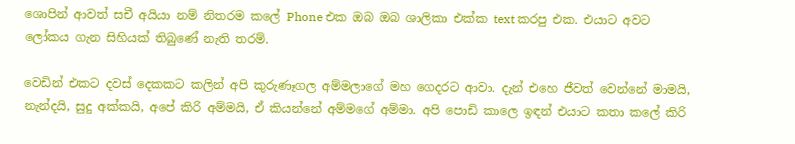ශොපින් ආවත් සචී අයියා නම් නිතරම කලේ Phone එක ඔබ ඔබ ශාලිකා එක්ක text කරපු එක. එයාට අවට ලෝකය ගැන සිහියක් තිබුණේ නැති තරම්.

වෙඩින් එකට දවස් දෙකකට කලින් අපි කුරුණෑගල අම්මලාගේ මහ ගෙදරට ආවා. දැන් එහෙ ජීවත් වෙන්නේ මාමයි, නැන්දයි, සුදු අක්කයි, අපේ කිරි අම්මයි, ඒ කියන්නේ අම්මගේ අම්මා. අපි පොඩි කාලෙ ඉඳන් එයාට කතා කලේ කිරි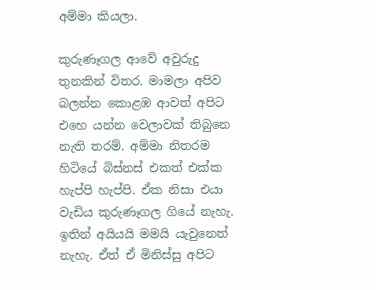අම්මා කියලා.

කුරුණෑගල ආවේ අවුරුදු තුනකින් විතර. මාමලා අපිව බලන්න කොළඹ ආවත් අපිට එහෙ යන්න වෙලාවක් තිබුනෙ නැති තරම්. අම්මා නිතරම හිටියේ බිස්නස් එකත් එක්ක හැප්පි හැප්පි. ඒක නිසා එයා වැඩිය කුරුණෑගල ගියේ නැහැ. ඉතින් අයියයි මමයි යැවුනෙත් නැහැ. ඒත් ඒ මිනිස්සු අපිට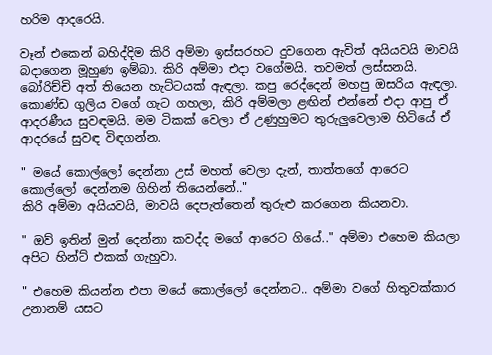හරිම ආදරෙයි.

වෑන් එකෙන් බහිද්දිම කිරි අම්මා ඉස්සරහට දුවගෙන ඇවිත් අයියවයි මාවයි බදාගෙන මූහුණ ඉම්බා. කිරි අම්මා එදා වගේමයි. තවමත් ලස්සනයි. බෝරිච්චි අත් තියෙන හැට්ටයක් ඇඳලා. කපු රෙද්දෙන් මහපු ඔසරිය ඇඳලා. කොණ්ඩ ගුලිය වගේ ගැට ගහලා, කිරි අම්මලා ළඟින් එන්නේ එදා ආපු ඒ ආදරණීය සුවඳමයි. මම ටිකක් වෙලා ඒ උණුහුමට තුරුලුවෙලාම හිටියේ ඒ ආදරයේ සුවඳ විඳගන්න.

" මයේ කොල්ලෝ දෙන්නා උස් මහත් වෙලා දැන්, තාත්තගේ ආරෙට කොල්ලෝ දෙන්නම ගිහින් තියෙන්නේ.."
කිරි අම්මා අයියවයි, මාවයි දෙපැත්තෙන් තුරුළු කරගෙන කියනවා.

" ඔව් ඉතින් මුන් දෙන්නා කවද්ද මගේ ආරෙට ගියේ.." අම්මා එහෙම කියලා අපිට හින්ට් එකක් ගැහුවා.

" එහෙම කියන්න එපා මයේ කොල්ලෝ දෙන්නට.. අම්මා වගේ හිතුවක්කාර උනානම් යසට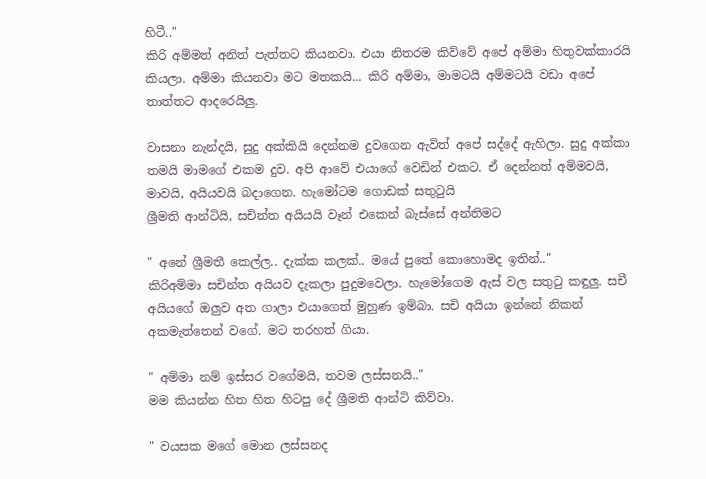හිටී.."
කිරි අම්මත් අනිත් පැත්තට කියනවා. එයා නිතරම කිව්වේ අපේ අම්මා හිතුවක්කාරයි කියලා. අම්මා කියනවා මට මතකයි... කිරි අම්මා, මාමටයි අම්මටයි වඩා අපේ තාත්තට ආදරෙයිලු.

වාසනා නැන්දයි, සුදු අක්කියි දෙන්නම දුවගෙන ඇවිත් අපේ සද්දේ ඇහිලා. සුදු අක්කා තමයි මාමගේ එකම දුව. අපි ආවේ එයාගේ වෙඩින් එකට. ඒ දෙන්නත් අම්මවයි, මාවයි, අයියවයි බදාගෙන. හැමෝටම ගොඩක් සතුටුයි
ශ්‍රීමති ආන්ටියි, සචින්ත අයියයි වෑන් එකෙන් බැස්සේ අන්තිමට

" අනේ ශ්‍රීමතී කෙල්ල.. දැක්ක කලක්.. මයේ පුතේ කොහොමද ඉතින්.."
කිරිඅම්මා සචින්ත අයියව දැකලා පුදුමවෙලා. හැමෝගෙම ඇස් වල සතුටු කඳුලු. සචී අයියගේ ඔලුව අත ගාලා එයාගෙත් මුහුණ ඉම්බා. සචි අයියා ඉන්නේ නිකන් අකමැත්තෙන් වගේ. මට තරහත් ගියා.

" අම්මා නම් ඉස්සර වගේමයි, තවම ලස්සනයි.."
මම කියන්න හිත හිත හිටපු දේ ශ්‍රීමති ආන්ටි කිව්වා.

" වයසක මගේ මොන ලස්සනද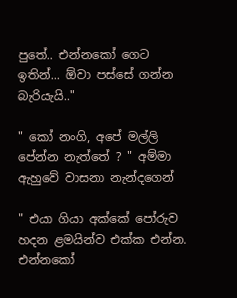පුතේ.. එන්නකෝ ගෙට ඉතින්... ඕවා පස්සේ ගන්න බැරියැයි.."

" කෝ නංගි, අපේ මල්ලි පේන්න නැත්තේ ? " අම්මා ඇහුවේ වාසනා නැන්දගෙන්

" එයා ගියා අක්කේ පෝරුව හදන ළමයින්ව එක්ක එන්න. එන්නකෝ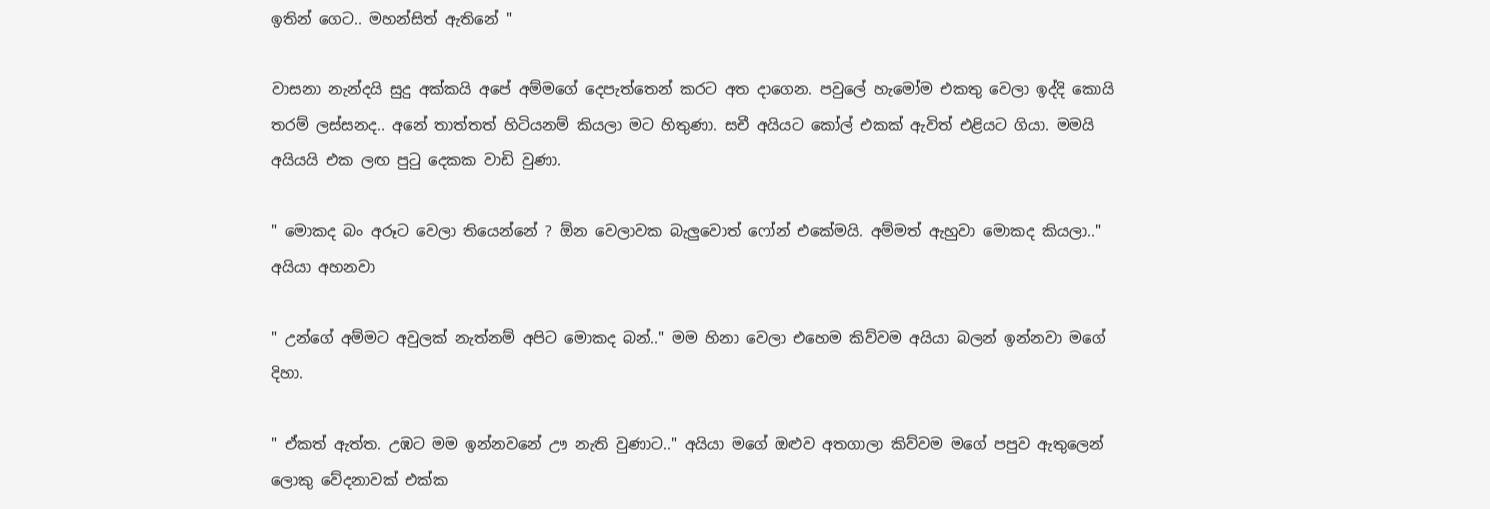ඉතින් ගෙට.. මහන්සිත් ඇතිනේ "

වාසනා නැන්දයි සුදු අක්කයි අපේ අම්මගේ දෙපැත්තෙන් කරට අත දාගෙන. පවුලේ හැමෝම එකතු වෙලා ඉද්දි කොයි තරම් ලස්සනද.. අනේ තාත්තත් හිටියනම් කියලා මට හිතුණා. සචී අයියට කෝල් එකක් ඇවිත් එළියට ගියා. මමයි අයියයි එක ලඟ පුටු දෙකක වාඩි වුණා.

" මොකද බං අරූට වෙලා තියෙන්නේ ? ඕන වෙලාවක බැලුවොත් ෆෝන් එකේමයි. අම්මත් ඇහුවා මොකද කියලා.." අයියා අහනවා

" උන්ගේ අම්මට අවුලක් නැත්නම් අපිට මොකද බන්.." මම හිනා වෙලා එහෙම කිව්වම අයියා බලන් ඉන්නවා මගේ දිහා.

" ඒකත් ඇත්ත. උඹට මම ඉන්නවනේ ඌ නැති වුණාට.." අයියා මගේ ඔළුව අතගාලා කිව්වම මගේ පපුව ඇතුලෙන් ලොකු වේදනාවක් එක්ක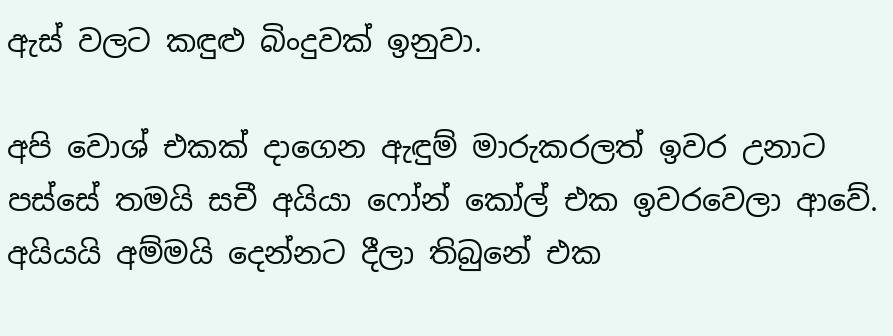ඇස් වලට කඳුළු බිංදුවක් ඉනුවා.

අපි වොශ් එකක් දාගෙන ඇඳුම් මාරුකරලත් ඉවර උනාට පස්සේ තමයි සචී අයියා ෆෝන් කෝල් එක ඉවරවෙලා ආවේ. අයියයි අම්මයි දෙන්නට දීලා තිබුනේ එක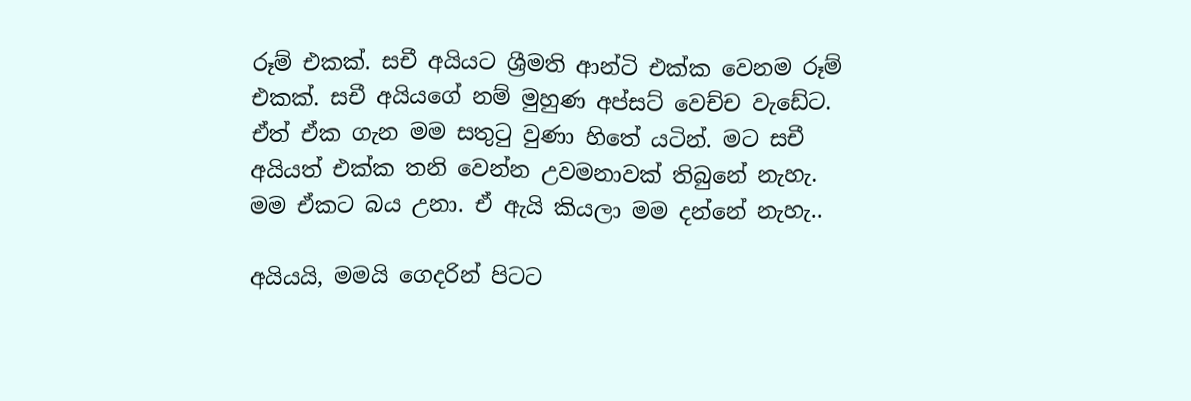රූම් එකක්. සචී අයියට ශ්‍රීමති ආන්ටි එක්ක වෙනම රූම් එකක්. සචී අයියගේ නම් මුහුණ අප්සට් වෙච්ච වැඩේට. ඒත් ඒක ගැන මම සතුටු වුණා හිතේ යටින්. මට සචී අයියත් එක්ක තනි වෙන්න උවමනාවක් තිබුනේ නැහැ. මම ඒකට බය උනා. ඒ ඇයි කියලා මම දන්නේ නැහැ..

අයියයි, මමයි ගෙදරින් පිටට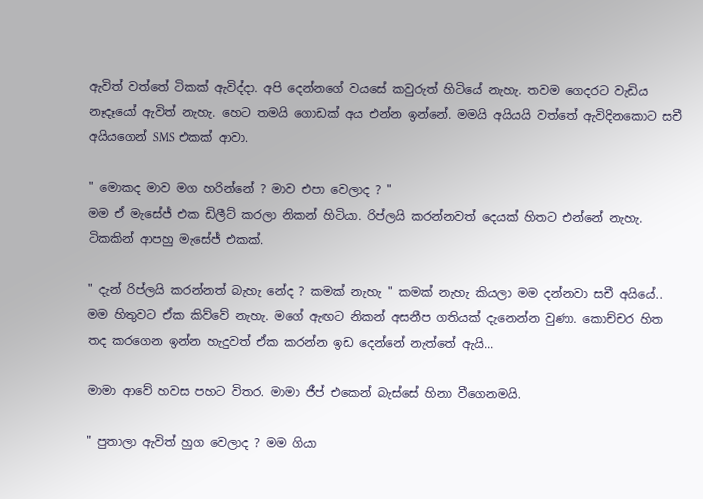ඇවිත් වත්තේ ටිකක් ඇවිද්දා. අපි දෙන්නගේ වයසේ කවුරුත් හිටියේ නැහැ. තවම ගෙදරට වැඩිය නෑදෑයෝ ඇවිත් නැහැ. හෙට තමයි ගොඩක් අය එන්න ඉන්නේ. මමයි අයියයි වත්තේ ඇවිදිනකොට සචී අයියගෙන් SMS එකක් ආවා.

" මොකද මාව මග හරින්නේ ? මාව එපා වෙලාද ? "
මම ඒ මැසේජ් එක ඩිලීට් කරලා නිකන් හිටියා. රිප්ලයි කරන්නවත් දෙයක් හිතට එන්නේ නැහැ. ටිකකින් ආපහු මැසේජ් එකක්.

" දැන් රිප්ලයි කරන්නත් බැහැ නේද ? කමක් නැහැ " කමක් නැහැ කියලා මම දන්නවා සචී අයියේ.. මම හිතුවට ඒක කිව්වේ නැහැ. මගේ ඇඟට නිකන් අසනීප ගතියක් දැනෙන්න වුණා. කොච්චර හිත තද කරගෙන ඉන්න හැදුවත් ඒක කරන්න ඉඩ දෙන්නේ නැත්තේ ඇයි...

මාමා ආවේ හවස පහට විතර. මාමා ජීප් එකෙන් බැස්සේ හිනා වීගෙනමයි.

" පුතාලා ඇවිත් හුග වෙලාද ? මම ගියා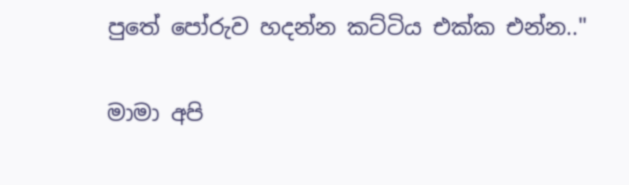පුතේ පෝරුව හදන්න කට්ටිය එක්ක එන්න.."

මාමා අපි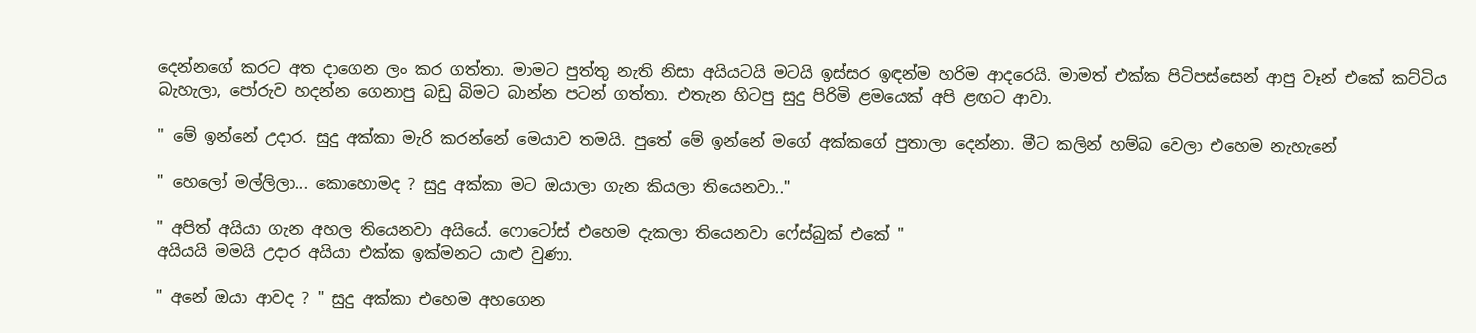දෙන්නගේ කරට අත දාගෙන ලං කර ගත්තා. මාමට පුත්තු නැති නිසා අයියටයි මටයි ඉස්සර ඉඳන්ම හරිම ආදරෙයි. මාමත් එක්ක පිටිපස්සෙන් ආපු වෑන් එකේ කට්ටිය බැහැලා, පෝරුව හදන්න ගෙනාපු බඩු බිමට බාන්න පටන් ගත්තා. එතැන හිටපු සුදු පිරිමි ළමයෙක් අපි ළඟට ආවා.

" මේ ඉන්නේ උදාර. සුදු අක්කා මැරි කරන්නේ මෙයාව තමයි. පුතේ මේ ඉන්නේ මගේ අක්කගේ පුතාලා දෙන්නා. මීට කලින් හම්බ වෙලා එහෙම නැහැනේ

" හෙලෝ මල්ලිලා... කොහොමද ? සුදු අක්කා මට ඔයාලා ගැන කියලා තියෙනවා.."

" අපිත් අයියා ගැන අහල තියෙනවා අයියේ. ෆොටෝස් එහෙම දැකලා තියෙනවා ෆේස්බුක් එකේ "
අයියයි මමයි උදාර අයියා එක්ක ඉක්මනට යාළු වුණා.

" අනේ ඔයා ආවද ? " සුදු අක්කා එහෙම අහගෙන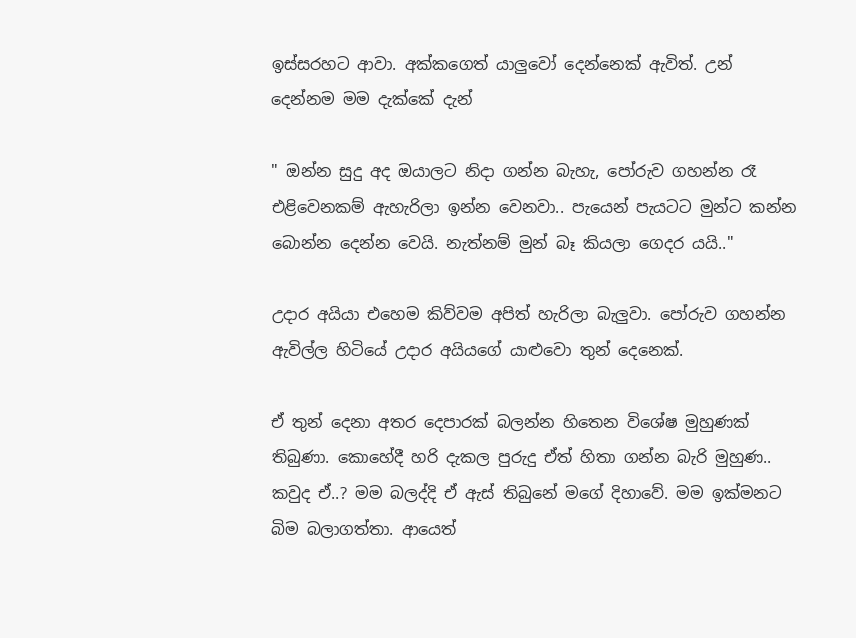ඉස්සරහට ආවා. අක්කගෙත් යාලුවෝ දෙන්නෙක් ඇවිත්. උන් දෙන්නම මම දැක්කේ දැන්

" ඔන්න සුදු අද ඔයාලට නිදා ගන්න බැහැ, පෝරුව ගහන්න රෑ එළිවෙනකම් ඇහැරිලා ඉන්න වෙනවා.. පැයෙන් පැයටට මුන්ට කන්න බොන්න දෙන්න වෙයි. නැත්නම් මුන් බෑ කියලා ගෙදර යයි.."

උදාර අයියා එහෙම කිව්වම අපිත් හැරිලා බැලුවා. පෝරුව ගහන්න ඇවිල්ල හිටියේ උදාර අයියගේ යාළුවො තුන් දෙනෙක්.

ඒ තුන් දෙනා අතර දෙපාරක් බලන්න හිතෙන විශේෂ මුහුණක් තිබුණා. කොහේදී හරි දැකල පුරුදු ඒත් හිතා ගන්න බැරි මුහුණ.. කවුද ඒ..? මම බලද්දි ඒ ඇස් තිබුනේ මගේ දිහාවේ. මම ඉක්මනට බිම බලාගත්තා. ආයෙත්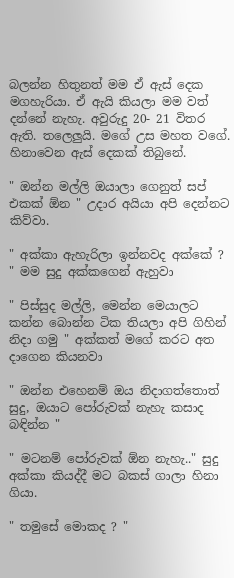බලන්න හිතුනත් මම ඒ ඇස් දෙක මගහැරියා. ඒ ඇයි කියලා මම වත් දන්නේ නැහැ. අවුරුදු 20- 21 විතර ඇති. තලෙලුයි. මගේ උස මහත වගේ. හිනාවෙන ඇස් දෙකක් තිබුනේ.

" ඔන්න මල්ලි ඔයාලා ගෙනුත් සප් එකක් ඕන " උදාර අයියා අපි දෙන්නට කිව්වා.

" අක්කා ඇහැරිලා ඉන්නවද අක්කේ ? " මම සුදු අක්කගෙන් ඇහුවා

" පිස්සුද මල්ලි, මෙන්න මෙයාලට කන්න බොන්න ටික තියලා අපි ගිහින් නිදා ගමු " අක්කත් මගේ කරට අත දාගෙන කියනවා

" ඔන්න එහෙනම් ඔය නිදාගත්තොත් සුදු, ඔයාට පෝරුවක් නැහැ කසාද බඳින්න "

" මටනම් පෝරුවක් ඕන නැහැ.." සුදු අක්කා කියද්දී මට බකස් ගාලා හිනා ගියා.

" තමුසේ මොකද ? "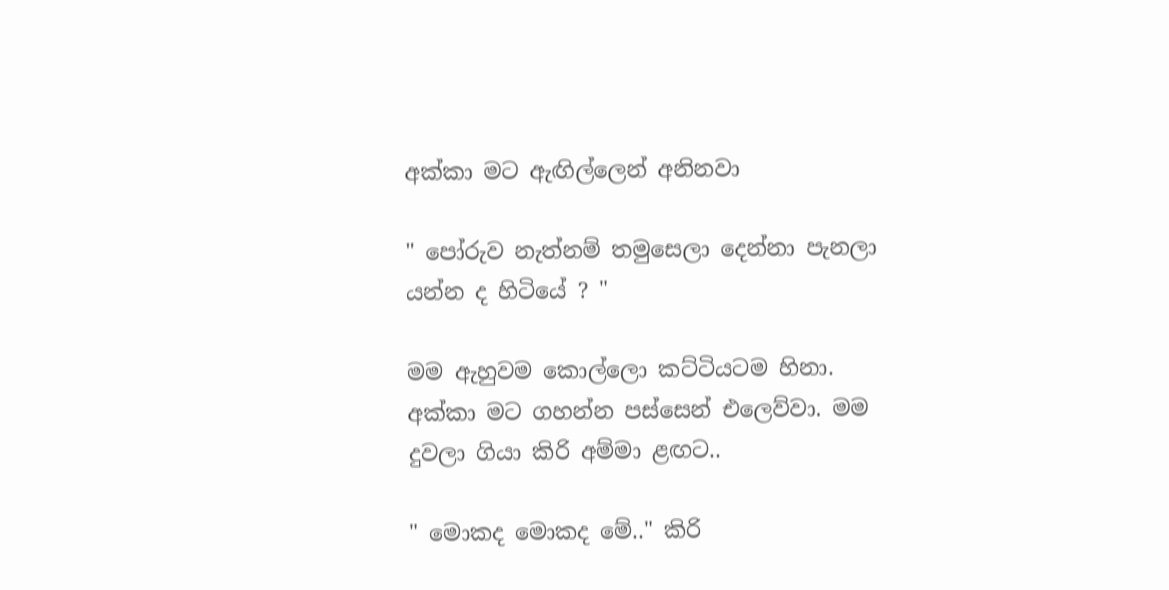අක්කා මට ඇඟිල්ලෙන් අනිනවා

" පෝරුව නැත්නම් තමුසෙලා දෙන්නා පැනලා යන්න ද හිටියේ ? "

මම ඇහුවම කොල්ලො කට්ටියටම හිනා. අක්කා මට ගහන්න පස්සෙන් එලෙව්වා. මම දුවලා ගියා කිරි අම්මා ළඟට..

" මොකද මොකද මේ.." කිරි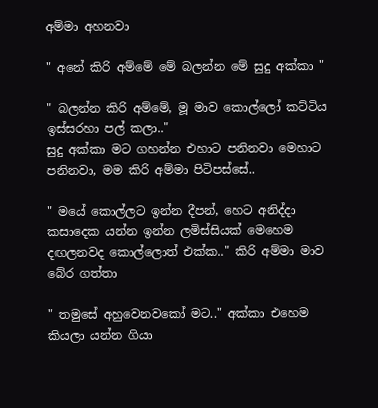අම්මා අහනවා

" අනේ කිරි අම්මේ මේ බලන්න මේ සුදු අක්කා "

" බලන්න කිරි අම්මේ, මූ මාව කොල්ලෝ කට්ටිය ඉස්සරහා පල් කලා.."
සුදු අක්කා මට ගහන්න එහාට පනිනවා මෙහාට පනිනවා, මම කිරි අම්මා පිටිපස්සේ..

" මයේ කොල්ලට ඉන්න දීපන්, හෙට අනිද්දා කසාදෙක යන්න ඉන්න ලමිස්සියක් මෙහෙම දඟලනවද කොල්ලොත් එක්ක.." කිරි අම්මා මාව බේර ගත්තා

" තමුසේ අහුවෙනවකෝ මට.." අක්කා එහෙම කියලා යන්න ගියා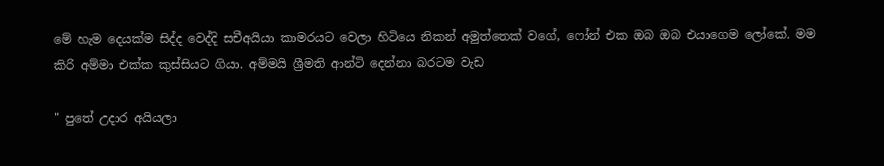මේ හැම දෙයක්ම සිද්ද වෙද්දි සචීඅයියා කාමරයට වෙලා හිටියෙ නිකන් අමුත්‍තෙක් වගේ, ෆෝන් එක ඔබ ඔබ එයාගෙම ලෝකේ. මම කිරි අම්මා එක්ක කුස්සියට ගියා. අම්මයි ශ්‍රීමති ආන්ටි දෙන්නා බරටම වැඩ

" පුතේ උදාර අයියලා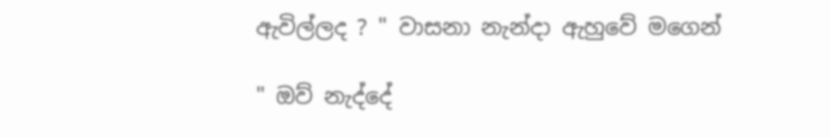ඇවිල්ලද ? " වාසනා නැන්දා ඇහුවේ මගෙන්

" ඔව් නැද්දේ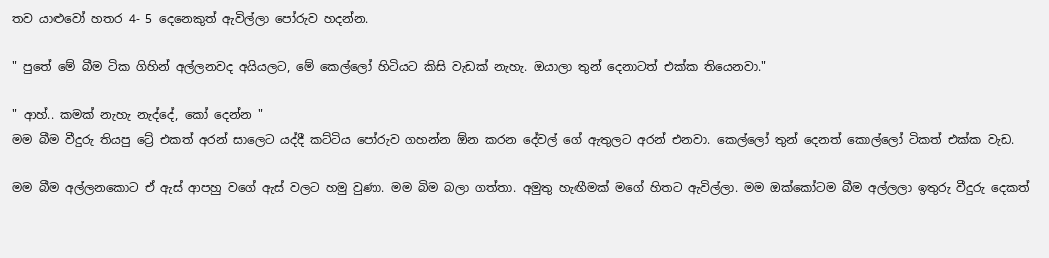තව යාළුවෝ හතර 4- 5 දෙනෙකුත් ඇවිල්ලා පෝරුව හදන්න.

" පුතේ මේ බීම ටික ගිහින් අල්ලනවද අයියලට, මේ කෙල්ලෝ හිටියට කිසි වැඩක් නැහැ. ඔයාලා තුන් දෙනාටත් එක්ක තියෙනවා."

" ආහ්.. කමක් නැහැ නැද්දේ, කෝ දෙන්න "
මම බීම වීදුරු තියපු ට්‍රේ එකත් අරන් සාලෙට යද්දී කට්ටිය පෝරුව ගහන්න ඕන කරන දේවල් ගේ ඇතුලට අරන් එනවා. කෙල්ලෝ තුන් දෙනත් කොල්ලෝ ටිකත් එක්ක වැඩ.

මම බීම අල්ලනකොට ඒ ඇස් ආපහු වගේ ඇස් වලට හමු වුණා. මම බිම බලා ගත්තා. අමුතු හැඟීමක් මගේ හිතට ඇවිල්ලා. මම ඔක්කෝටම බීම අල්ලලා ඉතුරු වීදුරු දෙකත්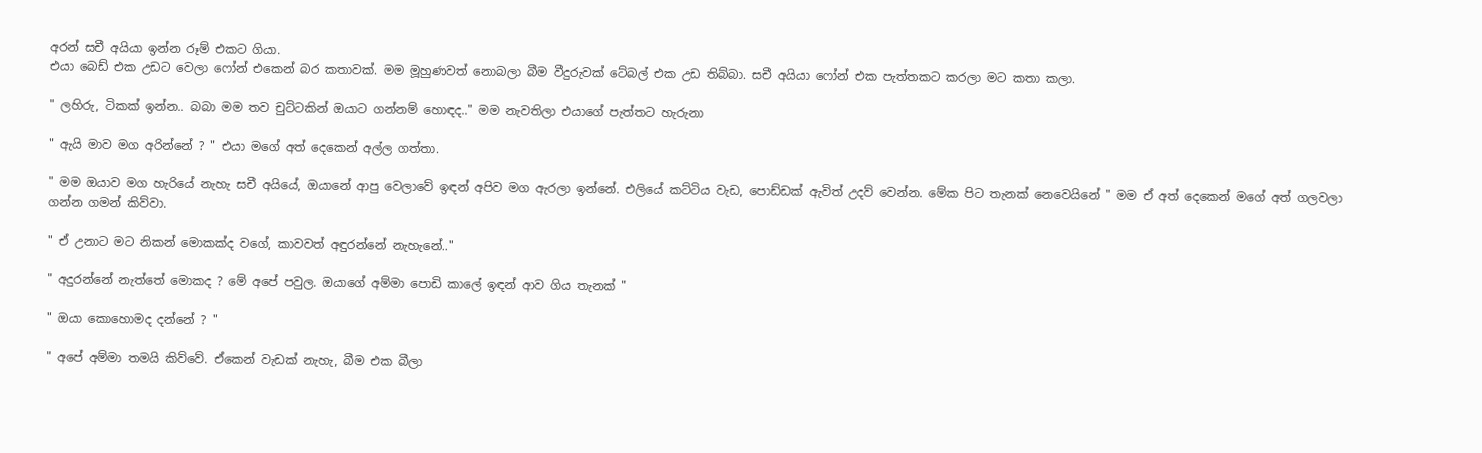අරන් සචී අයියා ඉන්න රූම් එකට ගියා.
එයා බෙඩ් එක උඩට වෙලා ෆෝන් එකෙන් බර කතාවක්. මම මූහුණවත් නොබලා බීම වීදුරුවක් ටේබල් එක උඩ තිබ්බා. සචී අයියා ෆෝන් එක පැත්තකට කරලා මට කතා කලා.

" ලහිරු, ටිකක් ඉන්න.. බබා මම තව චුට්ටකින් ඔයාට ගන්නම් හොඳද.." මම නැවතිලා එයාගේ පැත්තට හැරුනා

" ඇයි මාව මග අරින්නේ ? " එයා මගේ අත් දෙකෙන් අල්ල ගත්තා.

" මම ඔයාව මග හැරියේ නැහැ සචී අයියේ, ඔයානේ ආපු වෙලාවේ ඉඳන් අපිව මග ඇරලා ඉන්නේ. එලියේ කට්ටිය වැඩ, පොඩ්ඩක් ඇවිත් උදව් වෙන්න. මේක පිට තැනක් නෙවෙයිනේ " මම ඒ අත් දෙකෙන් මගේ අත් ගලවලා ගන්න ගමන් කිව්වා.

" ඒ උනාට මට නිකන් මොකක්ද වගේ, කාවවත් අඳුරන්නේ නැහැනේ.."

" අදුරන්නේ නැත්තේ මොකද ? මේ අපේ පවුල. ඔයාගේ අම්මා පොඩි කාලේ ඉඳන් ආව ගිය තැනක් "

" ඔයා කොහොමද දන්නේ ? "

" අපේ අම්මා තමයි කිව්වේ. ඒකෙන් වැඩක් නැහැ, බීම එක බීලා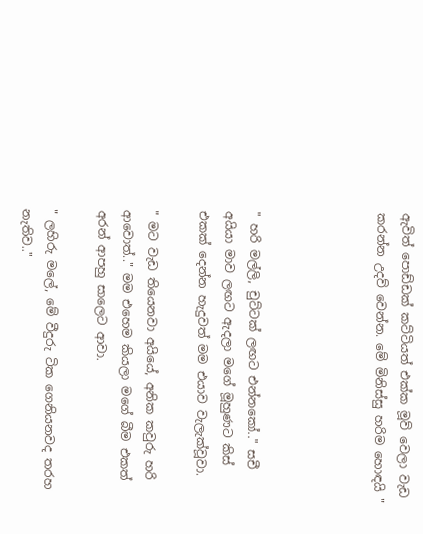ඇවිත් පොඩ්ඩක් කට්ටියත් එක්ක මූව් වෙලා වැඩ කරන්න උදව් වෙන්න. මේ මිනිස්සු හරිම හොඳයි "




" හරි මල්ලි, චුට්ටක් ලඟට එන්නකෝ.." සචී අයියා මාව ලඟට ඇදලා මගේ මූහුණට කිස් එකක් දෙන්න හැදුවත් මම එයාව වැලැක්වූවා.

" මට වැඩ තියෙනවා අයියේ, අනික කවුරු හරි ආවොත්.." මම එහෙම කියලා මගේ බීම එකත් අරන් ආපහු සාලෙට ආවා.

" ලහිරු මලේ, මේ වීදුරු ටික ගෙනියනවද තරහ නැතිව.."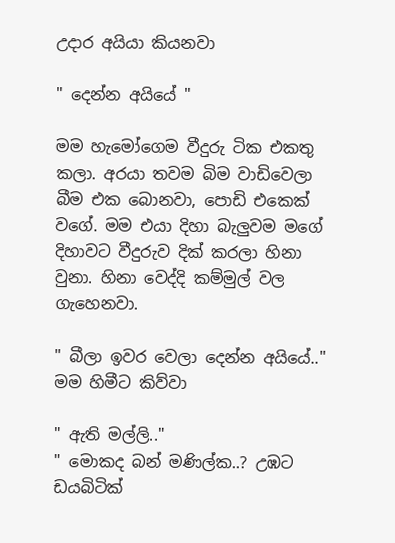උදාර අයියා කියනවා

" දෙන්න අයියේ "

මම හැමෝගෙම වීදුරු ටික එකතු කලා. අරයා තවම බිම වාඩිවෙලා බීම එක බොනවා, පොඩි එකෙක් වගේ. මම එයා දිහා බැලුවම මගේ දිහාවට වීදුරුව දික් කරලා හිනා වුනා. හිනා වෙද්දි කම්මුල් වල ගැහෙනවා.

" බීලා ඉවර වෙලා දෙන්න අයියේ.." මම හිමීට කිව්වා

" ඇති මල්ලි.."
" මොකද බන් මණිල්ක..? උඹට ඩයබිටික්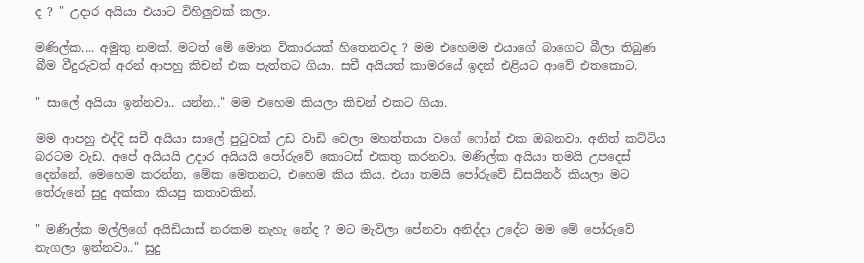ද ? " උදාර අයියා එයාට විහිලුවක් කලා.

මණිල්ක.... අමුතු නමක්. මටත් මේ මොන විකාරයක් හිතෙනවද ? මම එහෙමම එයාගේ බාගෙට බීලා තිබුණ බීම වීදුරුවත් අරන් ආපහු කිචන් එක පැත්තට ගියා. සචී අයියත් කාමරයේ ඉදන් එළියට ආවේ එතකොට.

" සාලේ අයියා ඉන්නවා.. යන්න.." මම එහෙම කියලා කිචන් එකට ගියා.

මම ආපහු එද්දි සචී අයියා සාලේ පුටුවක් උඩ වාඩි වෙලා මහත්තයා වගේ ෆෝන් එක ඔබනවා. අනිත් කට්ටිය බරටම වැඩ. අපේ අයියයි උදාර අයියයි පෝරුවේ කොටස් එකතු කරනවා. මණිල්ක අයියා තමයි උපදෙස් දෙන්නේ. මෙහෙම කරන්න, මේක මෙතනට, එහෙම කිය කිය. එයා තමයි පෝරුවේ ඩිසයිනර් කියලා මට තේරුනේ සුදු අක්කා කියපු කතාවකින්.

" මණිල්ක මල්ලිගේ අයිඩියාස් නරකම නැහැ නේද ? මට මැවිලා පේනවා අනිද්දා උදේට මම මේ පෝරුවේ නැගලා ඉන්නවා.." සුදු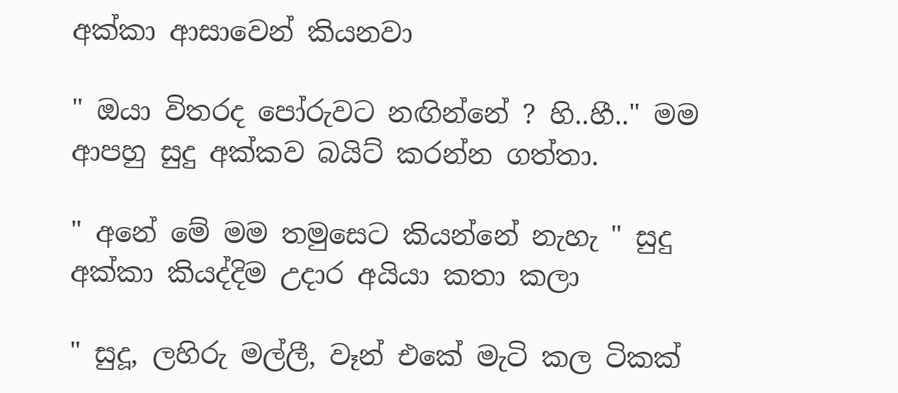අක්කා ආසාවෙන් කියනවා

" ඔයා විතරද පෝරුවට නඟින්නේ ? හි..හී.." මම ආපහු සුදු අක්කව බයිට් කරන්න ගත්තා.

" අනේ මේ මම තමුසෙට කියන්නේ නැහැ " සුදු අක්කා කියද්දිම උදාර අයියා කතා කලා

" සුදූ, ලහිරු මල්ලී, වෑන් එකේ මැටි කල ටිකක්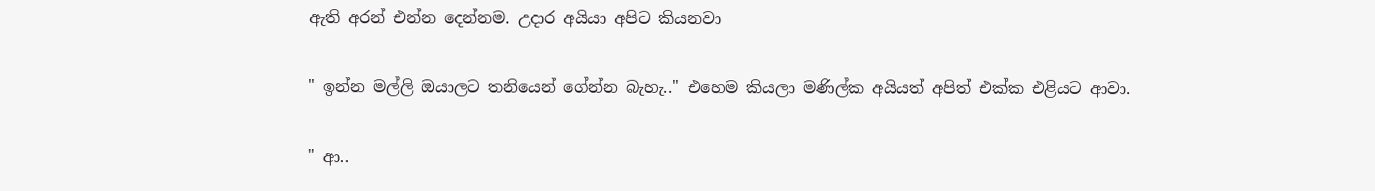ඇති අරන් එන්න දෙන්නම. උදාර අයියා අපිට කියනවා

" ඉන්න මල්ලි ඔයාලට තනියෙන් ගේන්න බැහැ.." එහෙම කියලා මණිල්ක අයියත් අපිත් එක්ක එළියට ආවා.

" ආ..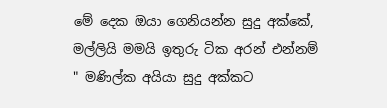මේ දෙක ඔයා ගෙනියන්න සුදු අක්කේ, මල්ලියි මමයි ඉතුරු ටික අරන් එන්නම් " මණිල්ක අයියා සුදු අක්කට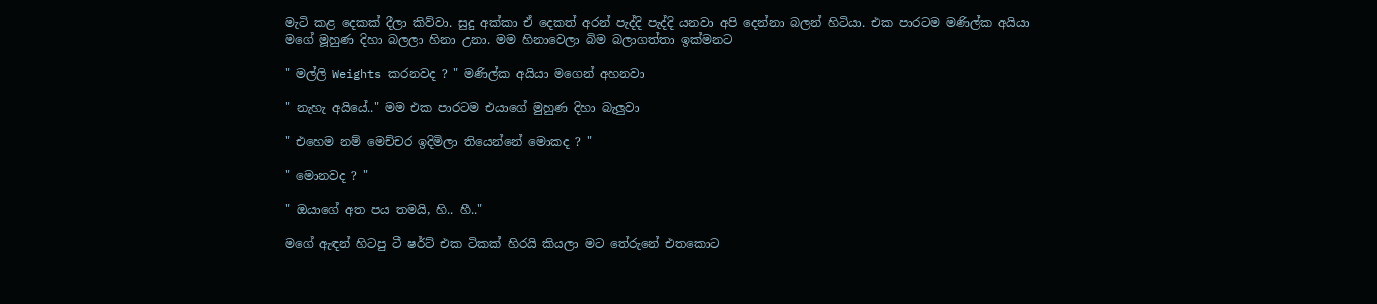මැටි කළ දෙකක් දීලා කිව්වා. සුදු අක්කා ඒ දෙකත් අරන් පැද්දි පැද්දි යනවා අපි දෙන්නා බලන් හිටියා. එක පාරටම මණිල්ක අයියා මගේ මූහුණ දිහා බලලා හිනා උනා. මම හිනාවෙලා බිම බලාගත්තා ඉක්මනට

" මල්ලි Weights කරනවද ? " මණිල්ක අයියා මගෙන් අහනවා

" නැහැ අයියේ.." මම එක පාරටම එයාගේ මුහුණ දිහා බැලුවා

" එහෙම නම් මෙච්චර ඉදිමිලා තියෙන්නේ මොකද ? "

" මොනවද ? "

" ඔයාගේ අත පය තමයි, හි.. හී.."

මගේ ඇඳන් හිටපු ටී ෂර්ට් එක ටිකක් හිරයි කියලා මට තේරුනේ එතකොට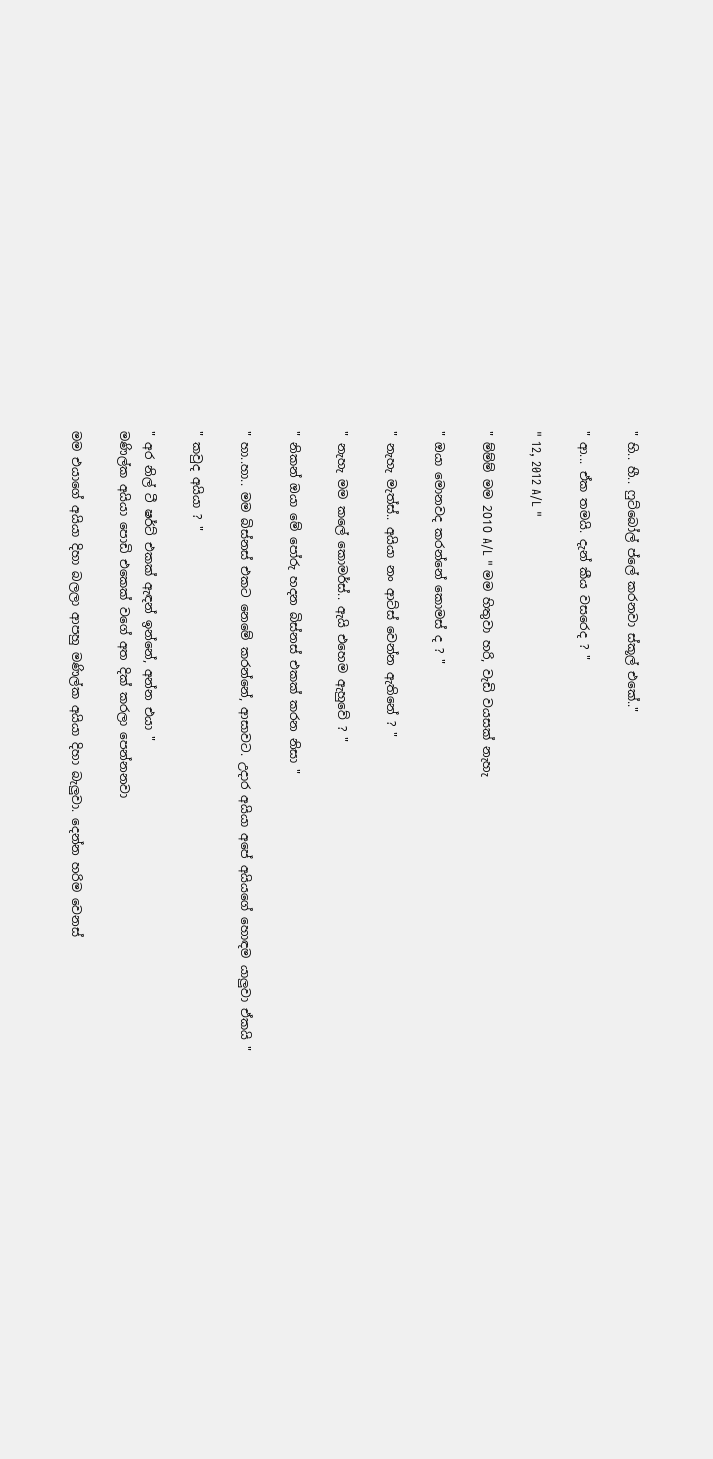" හි.. හී.. ෆුට්බෝල් ප්ලේ කරනවා ස්කූල් එකේ.."

" ආ... ඒක තමයි. දැන් කීය වසරෙද ? "

" 12, 2012 A/L "

" ම්ම්ම් මම 2010 A/L " මම හිතුවා හරි, වැඩි වයසක් නැහැ

" ඔයා මොනවද කරන්නේ කොමස් ද ? "

" නැහැ මැත්ස්.. අයියා නං ආට්ස් වෙන්න ඇතිනේ ? "

" නැහැ මම කලේ කොමර්ස්.. ඇයි එහෙම ඇහුවේ ? "

" නිකන් ඔයා මේ පෝරු හදන බිස්නස් එකක් කරන නිසා "

" හා..හා.. මම බිස්නස් එකට නෙමේ කරන්නේ, ආසාවට. උදාර අයියා අපේ අයියගේ හොඳම යාලුවා ඒකයි "

" කවුද අයියා ? "

" අර නිල් ටී ෂර්ට් එකක් ඇඳන් ඉන්නේ, අන්න එයා "
මණිල්ක අයියා පොඩි එකෙක් වගේ අත දික් කරලා පෙන්නනවා

මම එයාගේ අයියා දිහා බලලා ආපහු මණිල්ක අයියා දිහා බැලුවා. දෙන්න හරිම වෙනස්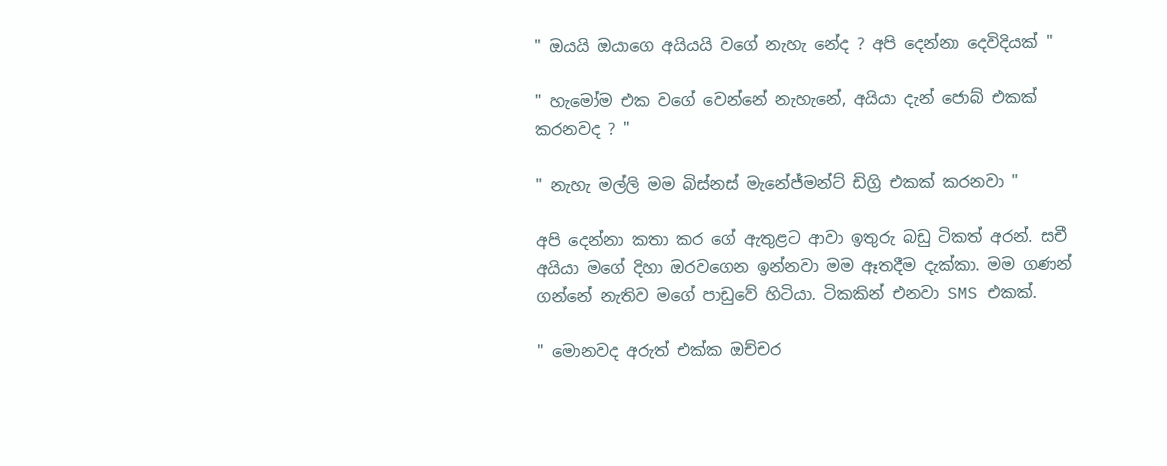" ඔයයි ඔයාගෙ අයියයි වගේ නැහැ නේද ? අපි දෙන්නා දෙවිදියක් "

" හැමෝම එක වගේ වෙන්නේ නැහැනේ, අයියා දැන් ජොබ් එකක් කරනවද ? "

" නැහැ මල්ලි මම බිස්නස් මැනේජ්මන්ට් ඩිග්‍රි එකක් කරනවා "

අපි දෙන්නා කතා කර ගේ ඇතුළට ආවා ඉතුරු බඩු ටිකත් අරන්. සචී අයියා මගේ දිහා ඔරවගෙන ඉන්නවා මම ඈතදීම දැක්කා. මම ගණන් ගන්නේ නැතිව මගේ පාඩුවේ හිටියා. ටිකකින් එනවා SMS එකක්.

" මොනවද අරුත් එක්ක ඔච්චර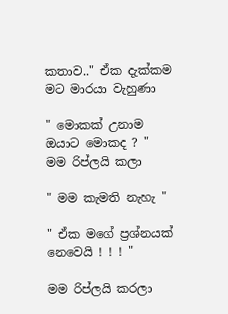කතාව.." ඒක දැක්කම මට මාරයා වැහුණා

" මොකක් උනාම ඔයාට මොකද ? " මම රිප්ලයි කලා

" මම කැමති නැහැ "

" ඒක මගේ ප්‍රශ්නයක් නෙවෙයි ! ! ! "

මම රිප්ලයි කරලා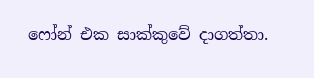ෆෝන් එක සාක්කුවේ දාගත්තා.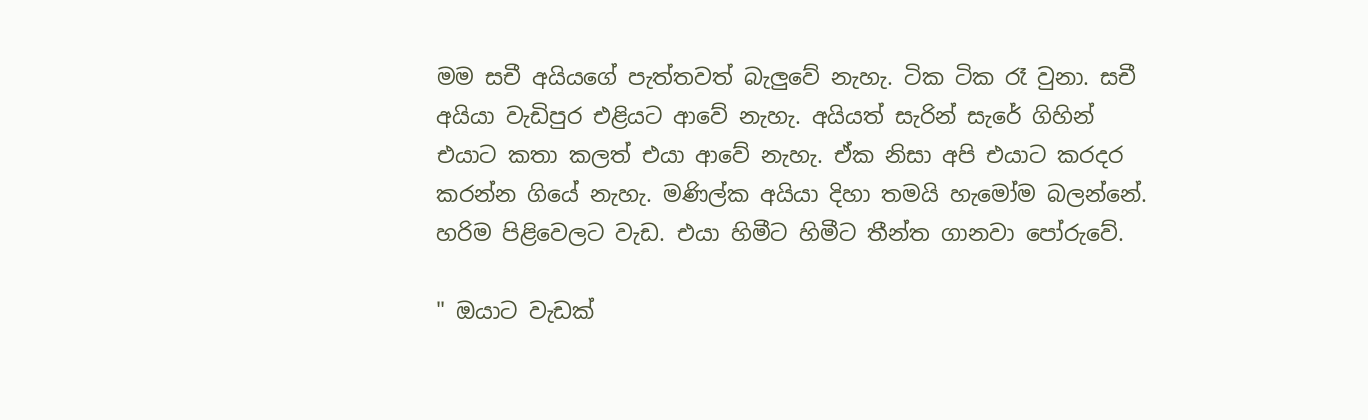මම සචී අයියගේ පැත්තවත් බැලුවේ නැහැ. ටික ටික රෑ වුනා. සචී අයියා වැඩිපුර එළියට ආවේ නැහැ. අයියත් සැරින් සැරේ ගිහින් එයාට කතා කලත් එයා ආවේ නැහැ. ඒක නිසා අපි එයාට කරදර කරන්න ගියේ නැහැ. මණිල්ක අයියා දිහා තමයි හැමෝම බලන්නේ. හරිම පිළිවෙලට වැඩ. එයා හිමීට හිමීට තීන්ත ගානවා පෝරුවේ.

" ඔයාට වැඩක්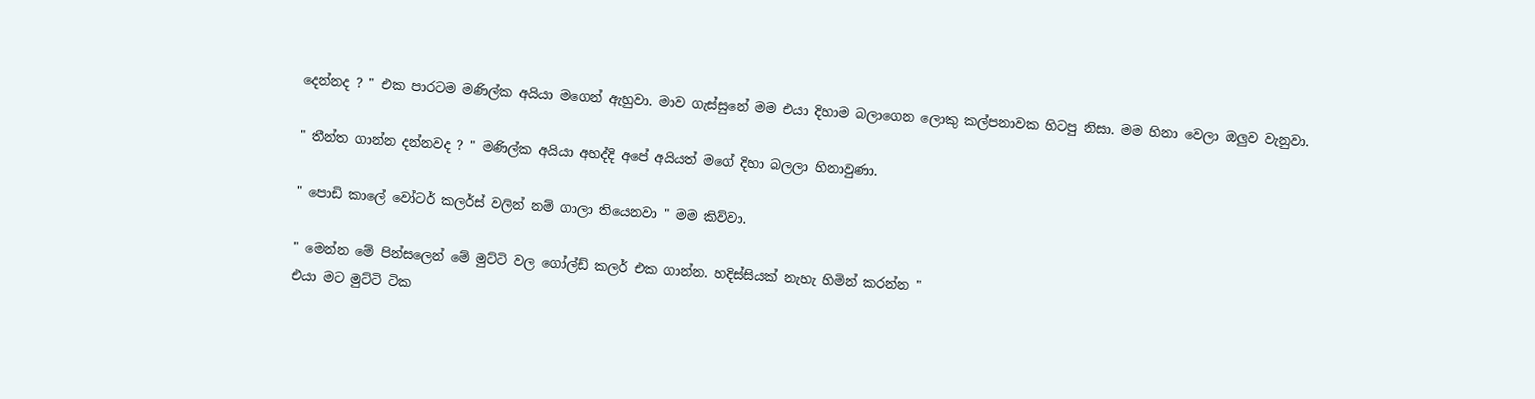දෙන්නද ? " එක පාරටම මණිල්ක අයියා මගෙන් ඇහුවා. මාව ගැස්සුනේ මම එයා දිහාම බලාගෙන ලොකු කල්පනාවක හිටපු නිසා. මම හිනා වෙලා ඔලුව වැනුවා.

" තීන්ත ගාන්න දන්නවද ? " මණිල්ක අයියා අහද්දි අපේ අයියත් මගේ දිහා බලලා හිනාවුණා.

" පොඩි කාලේ වෝටර් කලර්ස් වලින් නම් ගාලා තියෙනවා " මම කිව්වා.

" මෙන්න මේ පින්සලෙන් මේ මුට්ටි වල ගෝල්ඩ් කලර් එක ගාන්න. හදිස්සියක් නැහැ හිමින් කරන්න "
එයා මට මුට්ටි ටික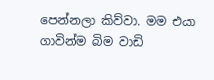පෙන්නලා කිව්වා. මම එයා ගාවින්ම බිම වාඩි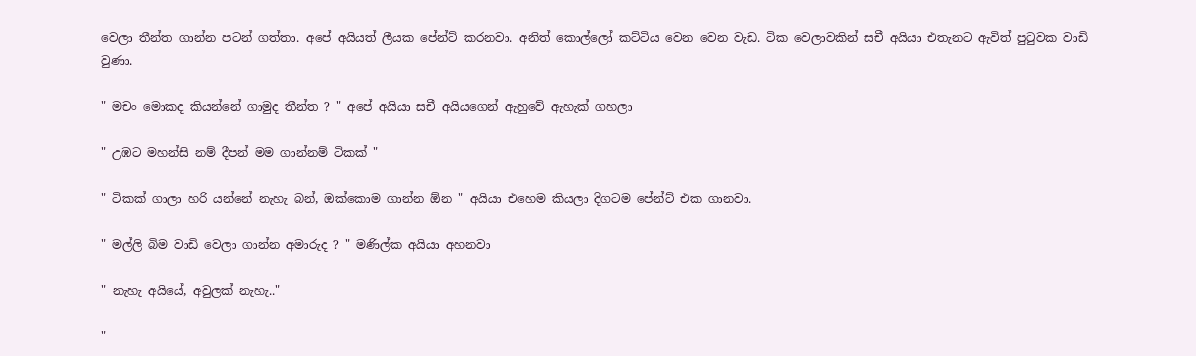වෙලා තීන්ත ගාන්න පටන් ගත්තා. අපේ අයියත් ලීයක පේන්ට් කරනවා. අනිත් කොල්ලෝ කට්ටිය වෙන වෙන වැඩ. ටික වෙලාවකින් සචී අයියා එතැනට ඇවිත් පුටුවක වාඩි වුණා.

" මචං මොකද කියන්නේ ගාමුද තීන්ත ? " අපේ අයියා සචී අයියගෙන් ඇහුවේ ඇහැක් ගහලා

" උඹට මහන්සි නම් දීපන් මම ගාන්නම් ටිකක් "

" ටිකක් ගාලා හරි යන්නේ නැහැ බන්, ඔක්කොම ගාන්න ඕන " අයියා එහෙම කියලා දිගටම පේන්ට් එක ගානවා.

" මල්ලි බිම වාඩි වෙලා ගාන්න අමාරුද ? " මණිල්ක අයියා අහනවා

" නැහැ අයියේ, අවුලක් නැහැ.."

"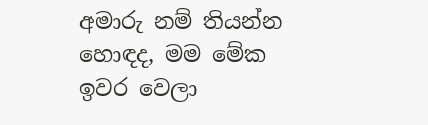අමාරු නම් තියන්න හොඳද, මම මේක ඉවර වෙලා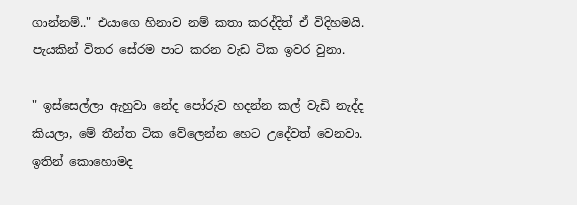ගාන්නම්.." එයාගෙ හිනාව නම් කතා කරද්දිත් ඒ විදිහමයි. පැයකින් විතර සේරම පාට කරන වැඩ ටික ඉවර වුනා.

" ඉස්සෙල්ලා ඇහුවා නේද පෝරුව හදන්න කල් වැඩි නැද්ද කියලා, මේ තීන්ත ටික වේලෙන්න හෙට උදේවත් වෙනවා. ඉතින් කොහොමද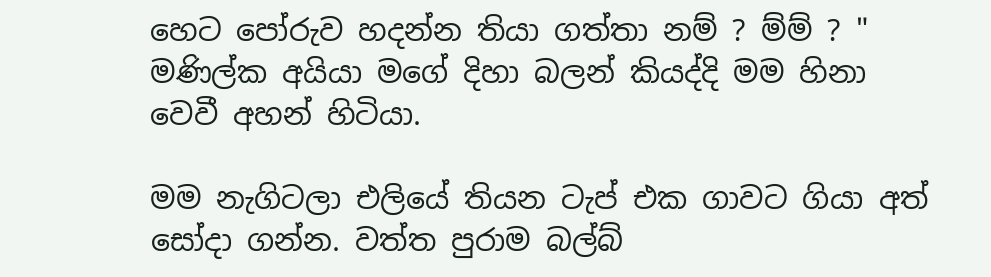හෙට පෝරුව හදන්න තියා ගත්තා නම් ? ම්ම් ? " මණිල්ක අයියා මගේ දිහා බලන් කියද්දි මම හිනා වෙවී අහන් හිටියා.

මම නැගිටලා එලියේ තියන ටැප් එක ගාවට ගියා අත් සෝදා ගන්න. වත්ත පුරාම බල්බ්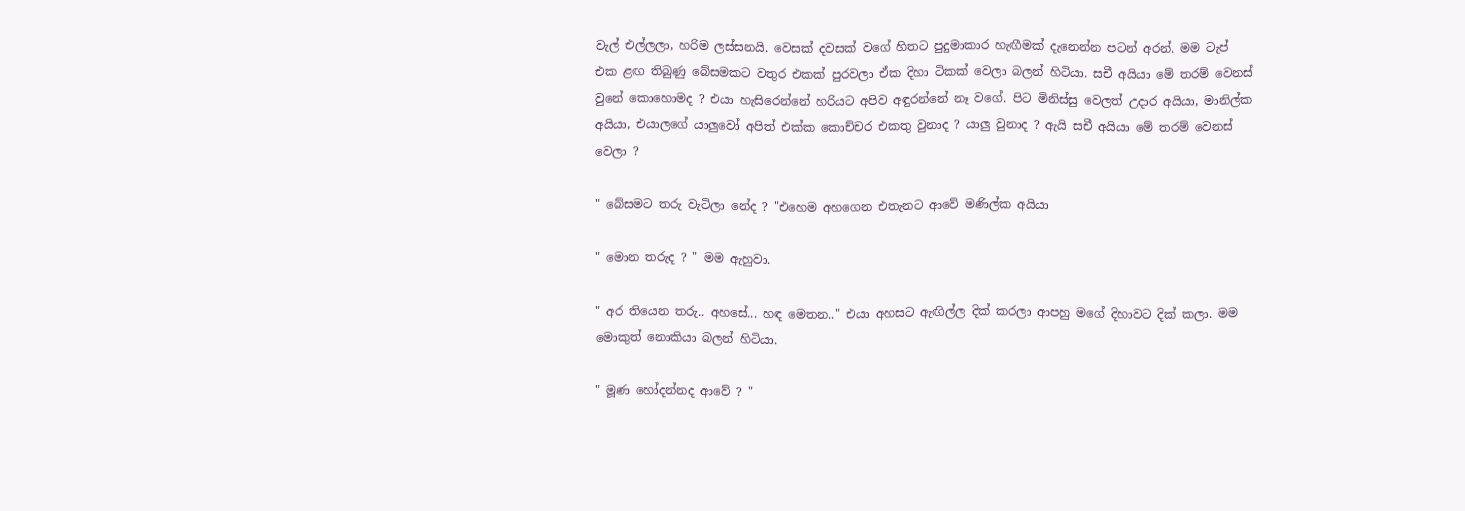වැල් එල්ලලා, හරිම ලස්සනයි. වෙසක් දවසක් වගේ හිතට පුදුමාකාර හැඟීමක් දැනෙන්න පටන් අරන්. මම ටැප් එක ළඟ තිබුණු බේසමකට වතුර එකක් පුරවලා ඒක දිහා ටිකක් වෙලා බලන් හිටියා. සචී අයියා මේ තරම් වෙනස් වුනේ කොහොමද ? එයා හැසිරෙන්නේ හරියට අපිව අඳුරන්නේ නෑ වගේ. පිට මිනිස්සු වෙලත් උදාර අයියා, මානිල්ක අයියා, එයාලගේ යාලුවෝ අපිත් එක්ක කොච්චර එකතු වුනාද ? යාලු වුනාද ? ඇයි සචී අයියා මේ තරම් වෙනස් වෙලා ?

" බේසමට තරු වැටිලා නේද ? "එහෙම අහගෙන එතැනට ආවේ මණිල්ක අයියා

" මොන තරුද ? " මම ඇහුවා.

" අර තියෙන තරු.. අහසේ... හඳ මෙතන.." එයා අහසට ඇඟිල්ල දික් කරලා ආපහු මගේ දිහාවට දික් කලා. මම මොකුත් නොකියා බලන් හිටියා.

" මූණ හෝදන්නද ආවේ ? "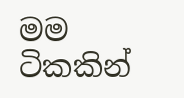මම ටිකකින්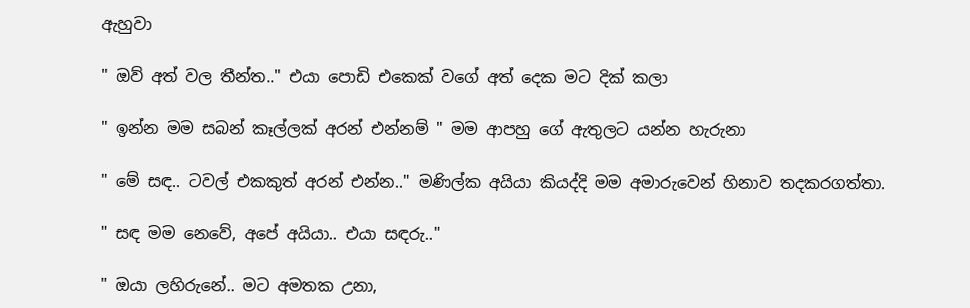ඇහුවා

" ඔව් අත් වල තීන්ත.." එයා පොඩි එකෙක් වගේ අත් දෙක මට දික් කලා

" ඉන්න මම සබන් කෑල්ලක් අරන් එන්නම් " මම ආපහු ගේ ඇතුලට යන්න හැරුනා

" මේ සඳ.. ටවල් එකකුත් අරන් එන්න.." මණිල්ක අයියා කියද්දි මම අමාරුවෙන් හිනාව තදකරගත්තා.

" සඳ මම නෙවේ, අපේ අයියා.. එයා සඳරු.."

" ඔයා ලහිරුනේ.. මට අමතක උනා,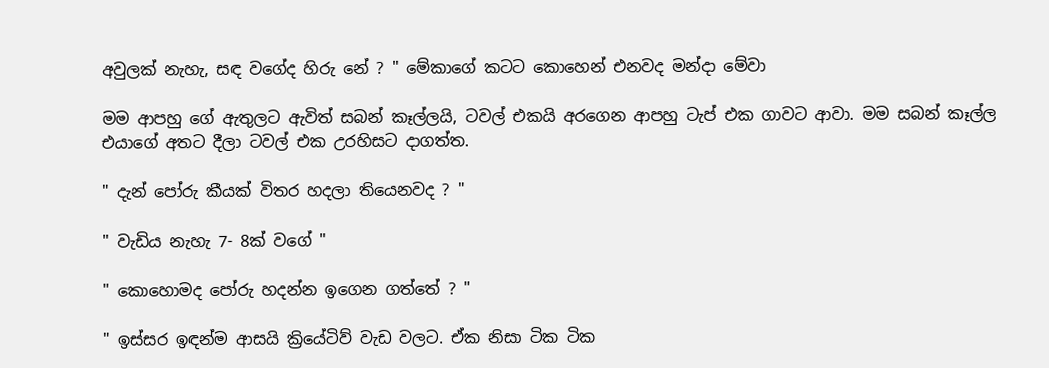අවුලක් නැහැ, සඳ වගේද හිරු නේ ? " මේකාගේ කටට කොහෙන් එනවද මන්දා මේවා

මම ආපහු ගේ ඇතුලට ඇවිත් සබන් කෑල්ලයි, ටවල් එකයි අරගෙන ආපහු ටැප් එක ගාවට ආවා. මම සබන් කෑල්ල එයාගේ අතට දීලා ටවල් එක උරහිසට දාගත්ත.

" දැන් පෝරු කීයක් විතර හදලා තියෙනවද ? "

" වැඩිය නැහැ 7- 8ක් වගේ "

" කොහොමද පෝරු හදන්න ඉගෙන ගත්තේ ? "

" ඉස්සර ඉඳන්ම ආසයි ක්‍රියේටිව් වැඩ වලට. ඒක නිසා ටික ටික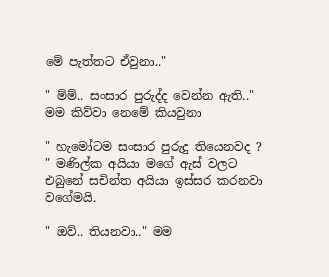මේ පැත්තට ඒවුනා.."

" ම්ම්.. සංසාර පුරුද්ද වෙන්න ඇති.." මම කිව්වා නෙමේ කියවුනා

" හැමෝටම සංසාර පුරුදු තියෙනවද ? " මණිල්ක අයියා මගේ ඇස් වලට එබුනේ සචින්ත අයියා ඉස්සර කරනවා වගේමයි.

" ඔව්.. තියනවා.." මම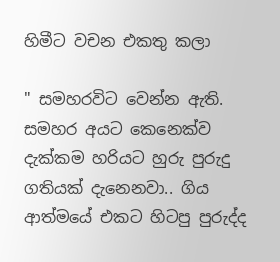හිමීට වචන එකතු කලා

" සමහරවිට වෙන්න ඇති. සමහර අයට කෙනෙක්ව දැක්කම හරියට හුරු පුරුදු ගතියක් දැනෙනවා.. ගිය ආත්මයේ එකට හිටපු පුරුද්ද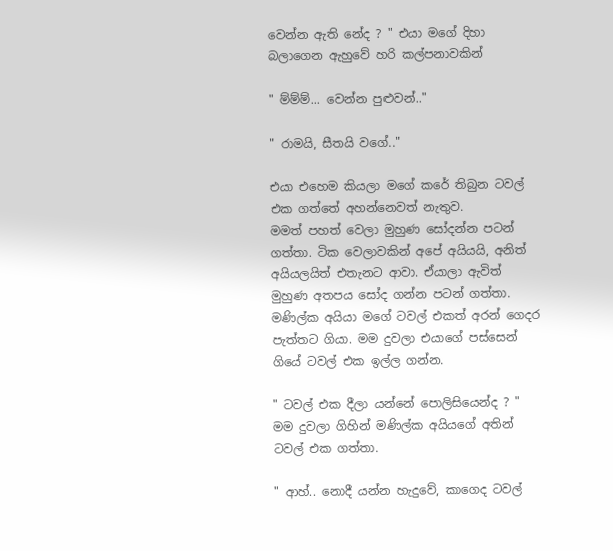වෙන්න ඇති නේද ? " එයා මගේ දිහා බලාගෙන ඇහුවේ හරි කල්පනාවකින්

" ම්ම්ම්... වෙන්න පුළුවන්.."

" රාමයි, සීතයි වගේ.."

එයා එහෙම කියලා මගේ කරේ තිබුන ටවල් එක ගත්තේ අහන්නෙවත් නැතුව.
මමත් පහත් වෙලා මුහුණ සෝදන්න පටන් ගත්තා. ටික වෙලාවකින් අපේ අයියයි, අනිත් අයියලයිත් එතැනට ආවා. ඒයාලා ඇවිත් මුහුණ අතපය සෝද ගන්න පටන් ගත්තා. මණිල්ක අයියා මගේ ටවල් එකත් අරන් ගෙදර පැත්තට ගියා. මම දුවලා එයාගේ පස්සෙන් ගියේ ටවල් එක ඉල්ල ගන්න.

" ටවල් එක දීලා යන්නේ පොලිසියෙන්ද ? " මම දුවලා ගිහින් මණිල්ක අයියගේ අතින් ටවල් එක ගත්තා.

" ආහ්.. නොදී යන්න හැදුවේ, කාගෙද ටවල්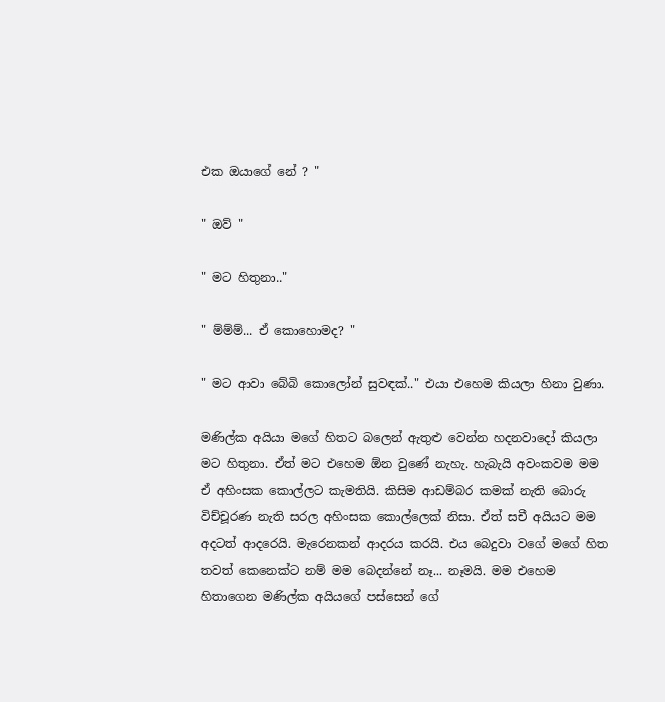එක ඔයාගේ නේ ? "

" ඔව් "

" මට හිතුනා.."

" ම්ම්ම්... ඒ කොහොමද? "

" මට ආවා බේබි කොලෝන් සුවඳක්.." එයා එහෙම කියලා හිනා වුණා.

මණිල්ක අයියා මගේ හිතට බලෙන් ඇතුළු වෙන්න හදනවාදෝ කියලා මට හිතුනා. ඒත් මට එහෙම ඕන වුණේ නැහැ. හැබැයි අවංකවම මම ඒ අහිංසක කොල්ලට කැමතියි. කිසිම ආඩම්බර කමක් නැති බොරු විච්චූරණ නැති සරල අහිංසක කොල්ලෙක් නිසා. ඒත් සචී අයියට මම අදටත් ආදරෙයි. මැරෙනකන් ආදරය කරයි. එය බෙදුවා වගේ මගේ හිත තවත් කෙනෙක්ට නම් මම බෙදන්නේ නෑ... නෑමයි. මම එහෙම හිතාගෙන මණිල්ක අයියගේ පස්සෙන් ගේ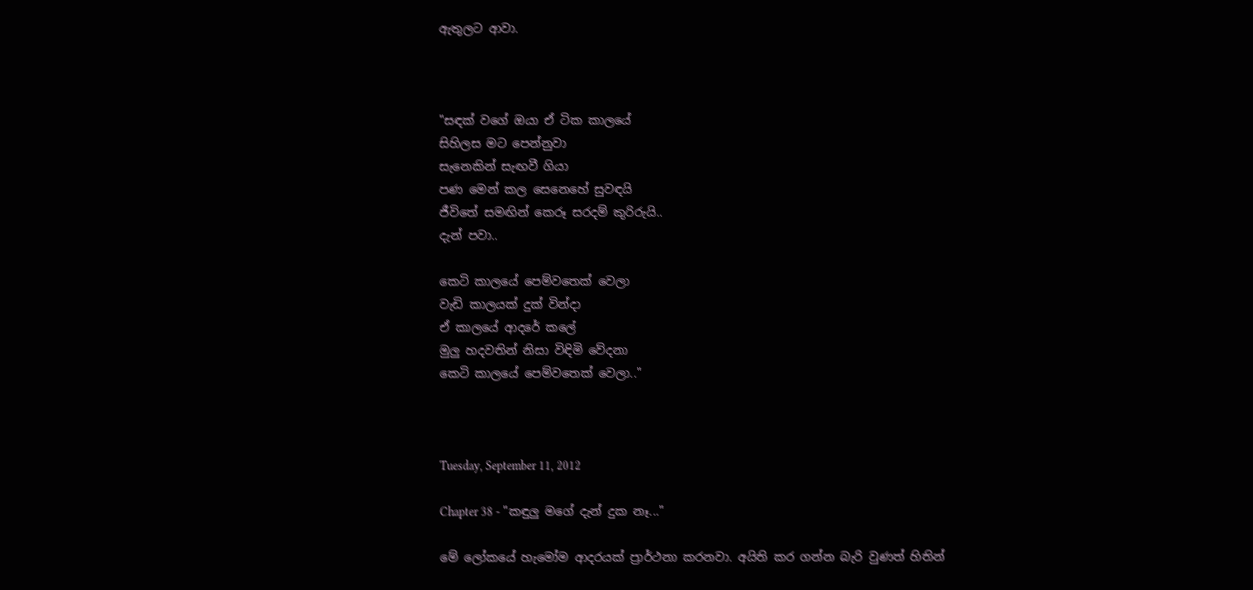ඇතුලට ආවා.



"සඳක් වගේ ඔයා ඒ ටික කාලයේ
සිහිලස මට පෙන්නුවා
සැනෙකින් සැඟවී ගියා
පණ මෙන් කල සෙනෙහේ සුවඳයි
ජීවිතේ සමඟින් කෙරූ සරදම් කුරිරුයි..
දැන් පවා..

කෙටි කාලයේ පෙම්වතෙක් වෙලා
වැඩි කාලයක් දුක් වින්දා
ඒ කාලයේ ආදරේ කලේ
මුලු හදවතින් නිසා විඳිමි වේදනා
කෙටි කාලයේ පෙම්වතෙක් වෙලා.."



Tuesday, September 11, 2012

Chapter 38 - "කඳුලු මගේ දැන් දුක නෑ..."

මේ ලෝකයේ හැමෝම ආදරයක් ප්‍රාර්ථනා කරනවා. අයිති කර ගන්න බැරි වුණත් හිතින්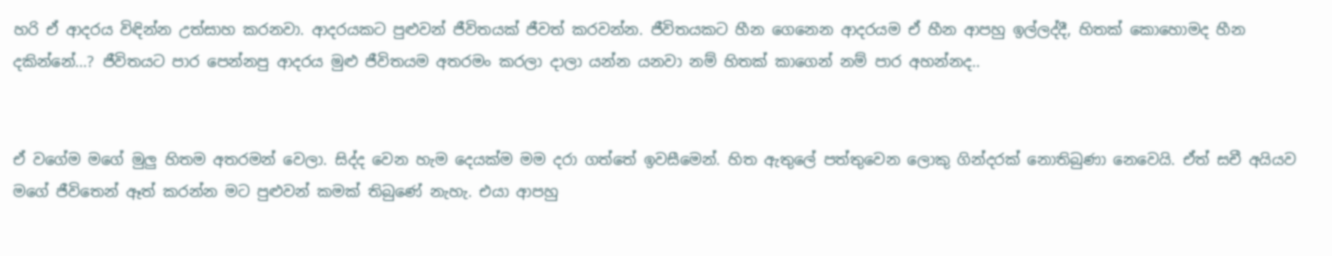හරි ඒ ආදරය විඳින්න උත්සාහ කරනවා. ආදරයකට පුළුවන් ජීවිතයක් ජීවත් කරවන්න. ජීවිතයකට හීන ගෙනෙන ආදරයම ඒ හීන ආපහු ඉල්ලද්දී, හිතක් කොහොමද හීන දකින්නේ...? ජීවිතයට පාර පෙන්නපු ආදරය මුළු ජීවිතයම අතරමං කරලා දාලා යන්න යනවා නම් හිතක් කාගෙන් නම් පාර අහන්නද..


ඒ වගේම මගේ මුලු හිතම අතරමන් වෙලා. සිද්ද වෙන හැම දෙයක්ම මම දරා ගත්තේ ඉවසීමෙන්. හිත ඇතුලේ පත්තුවෙන ලොකු ගින්දරක් නොතිබුණා නෙවෙයි. ඒත් සචී අයියව මගේ ජීවිතෙන් ඈත් කරන්න මට පුළුවන් කමක් තිබුණේ නැහැ. එයා ආපහු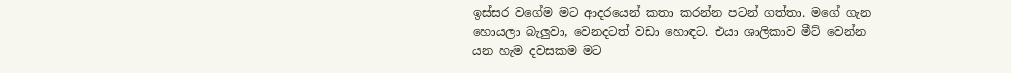ඉස්සර වගේම මට ආදරයෙන් කතා කරන්න පටන් ගත්තා. මගේ ගැන හොයලා බැලුවා, වෙනදටත් වඩා හොඳට. එයා ශාලිකාව මීට් වෙන්න යන හැම දවසකම මට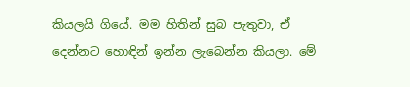කියලයි ගියේ. මම හිතින් සුබ පැතුවා, ඒ දෙන්නට හොඳින් ඉන්න ලැබෙන්න කියලා. මේ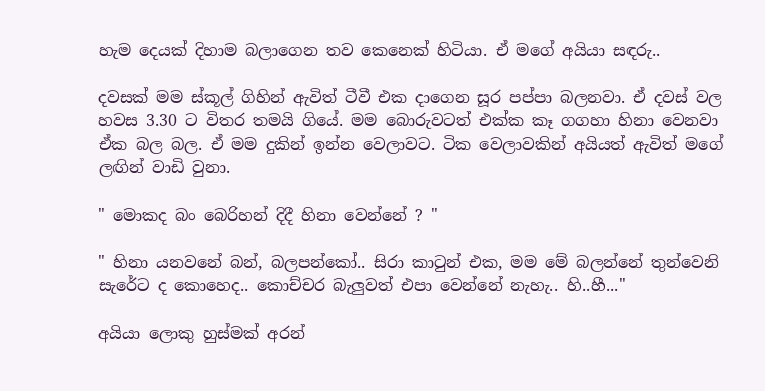හැම දෙයක් දිහාම බලාගෙන තව කෙනෙක් හිටියා. ඒ මගේ අයියා සඳරු..

දවසක් මම ස්කූල් ගිහින් ඇවිත් ටීවී එක දාගෙන සූර පප්පා බලනවා. ඒ දවස් වල හවස 3.30 ට විතර තමයි ගියේ. මම බොරුවටත් එක්ක කෑ ගගහා හිනා වෙනවා ඒක බල බල. ඒ මම දුකින් ඉන්න වෙලාවට. ටික වෙලාවකින් අයියත් ඇවිත් මගේ ලඟින් වාඩි වුනා.

" මොකද බං බෙරිහන් දිදී හිනා වෙන්නේ ? "

" හිනා යනවනේ බන්, බලපන්කෝ.. සිරා කාටුන් එක, මම මේ බලන්නේ තුන්වෙනි සැරේට ද කොහෙද.. කොච්චර බැලුවත් එපා වෙන්නේ නැහැ.. හි..හී..."

අයියා ලොකු හුස්මක් අරන්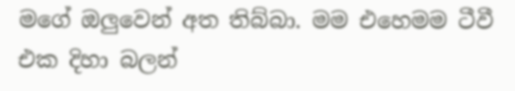මගේ ඔලුවෙන් අත තිබ්බා. මම එහෙමම ටීවී එක දිහා බලන්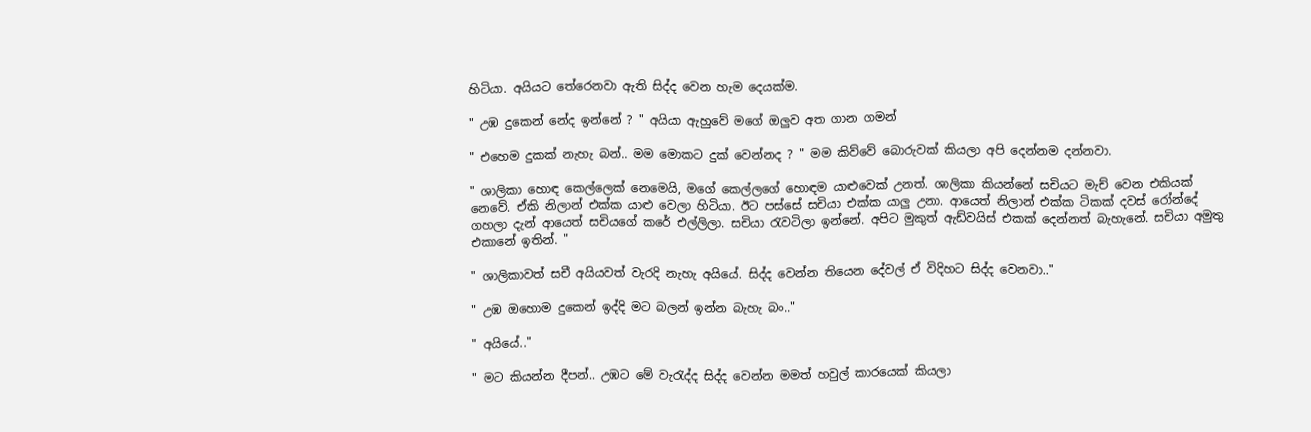හිටියා. අයියට තේරෙනවා ඇති සිද්ද වෙන හැම දෙයක්ම.

" උඹ දුකෙන් නේද ඉන්නේ ? " අයියා ඇහුවේ මගේ ඔලුව අත ගාන ගමන්

" එහෙම දුකක් නැහැ බන්.. මම මොකට දුක් වෙන්නද ? " මම කිව්වේ බොරුවක් කියලා අපි දෙන්නම දන්නවා.

" ශාලිකා හොඳ කෙල්ලෙක් නෙමෙයි, මගේ කෙල්ලගේ හොඳම යාළුවෙක් උනත්. ශාලිකා කියන්නේ සචියට මැච් වෙන එකියක් නෙවේ. ඒකි නිලාන් එක්ක යාළු වෙලා හිටියා. ඊට පස්සේ සචියා එක්ක යාලු උනා. ආයෙත් නිලාන් එක්ක ටිකක් දවස් රෝන්දේ ගහලා දැන් ආයෙත් සචියගේ කරේ එල්ලිලා. සචියා රැවටිලා ඉන්නේ. අපිට මුකුත් ඇඩ්වයිස් එකක් දෙන්නත් බැහැනේ. සචියා අමුතු එකානේ ඉතින්. "

" ශාලිකාවත් සචී අයියවත් වැරදි නැහැ අයියේ. සිද්ද වෙන්න තියෙන දේවල් ඒ විදිහට සිද්ද වෙනවා.."

" උඹ ඔහොම දුකෙන් ඉද්දි මට බලන් ඉන්න බැහැ බං.."

" අයියේ.."

" මට කියන්න දීපන්.. උඹට මේ වැරැද්ද සිද්ද වෙන්න මමත් හවුල් කාරයෙක් කියලා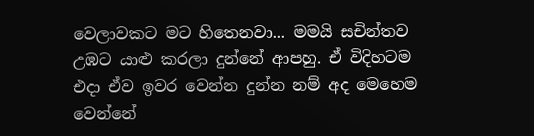වෙලාවකට මට හිතෙනවා... මමයි සචින්තව උඹට යාළු කරලා දුන්නේ ආපහු. ඒ විදිහටම එදා ඒව ඉවර වෙන්න දුන්න නම් අද මෙහෙම වෙන්නේ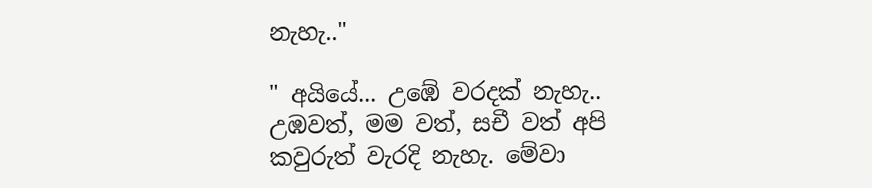නැහැ.."

" අයියේ... උඹේ වරදක් නැහැ.. උඹවත්, මම වත්, සචී වත් අපි කවුරුත් වැරදි නැහැ. මේවා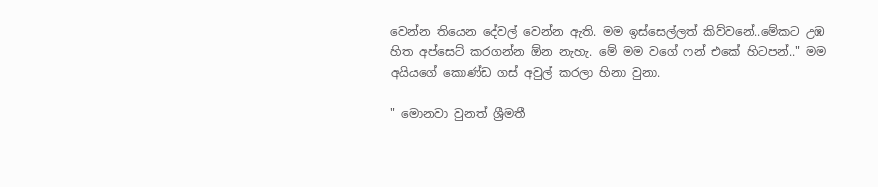වෙන්න තියෙන දේවල් වෙන්න ඇති. මම ඉස්සෙල්ලත් කිව්වනේ..මේකට උඹ හිත අප්සෙට් කරගන්න ඕන නැහැ. මේ මම වගේ ෆන් එකේ හිටපන්.." මම අයියගේ කොණ්ඩ ගස් අවුල් කරලා හිනා වුනා.

" මොනවා වුනත් ශ්‍රීමතී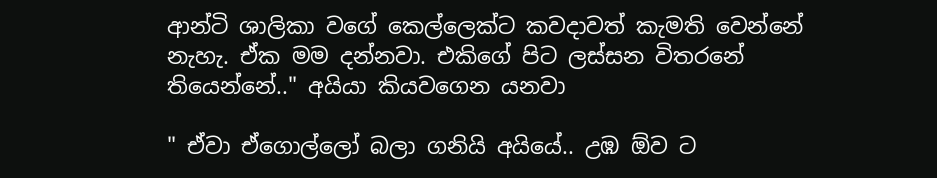ආන්ටි ශාලිකා වගේ කෙල්ලෙක්ට කවදාවත් කැමති වෙන්නේ නැහැ. ඒක මම දන්නවා. එකිගේ පිට ලස්සන විතරනේ තියෙන්නේ.." අයියා කියවගෙන යනවා

" ඒවා ඒගොල්ලෝ බලා ගනියි අයියේ.. උඹ ඕව ට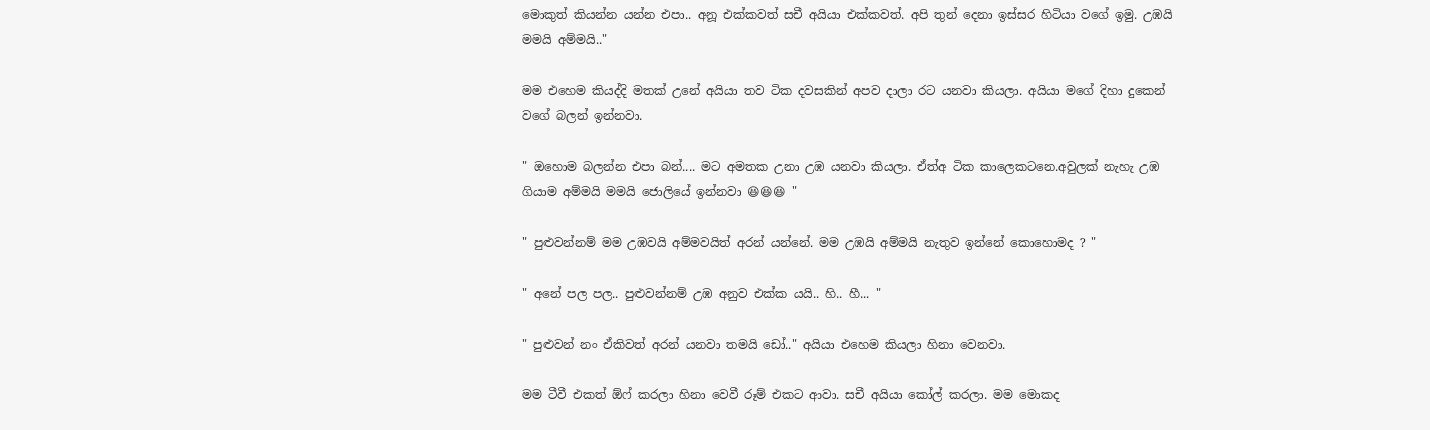මොකුත් කියන්න යන්න එපා.. අනූ එක්කවත් සචී අයියා එක්කවත්. අපි තුන් දෙනා ඉස්සර හිටියා වගේ ඉමු. උඹයි මමයි අම්මයි.."

මම එහෙම කියද්දි මතක් උනේ අයියා තව ටික දවසකින් අපව දාලා රට යනවා කියලා. අයියා මගේ දිහා දුකෙන් වගේ බලන් ඉන්නවා.

" ඔහොම බලන්න එපා බන්.... මට අමතක උනා උඹ යනවා කියලා. ඒත්අ ටික කාලෙකටනෙ.අවුලක් නැහැ උඹ ගියාම අම්මයි මමයි ජොලියේ ඉන්නවා 😆😆😆 "

" පුළුවන්නම් මම උඹවයි අම්මවයිත් අරන් යන්නේ. මම උඹයි අම්මයි නැතුව ඉන්නේ කොහොමද ? "

" අනේ පල පල.. පුළුවන්නම් උඹ අනුව එක්ක යයි.. හි.. හී... "

" පුළුවන් නං ඒකිවත් අරන් යනවා තමයි ඩෝ.." අයියා එහෙම කියලා හිනා වෙනවා.

මම ටීවී එකත් ඕෆ් කරලා හිනා වෙවී රූම් එකට ආවා. සචී අයියා කෝල් කරලා. මම මොකද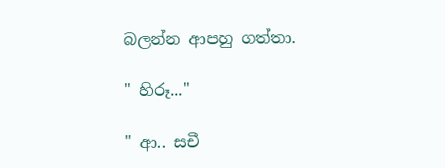බලන්න ආපහු ගත්තා.

" හිරූ..."

" ආ.. සචී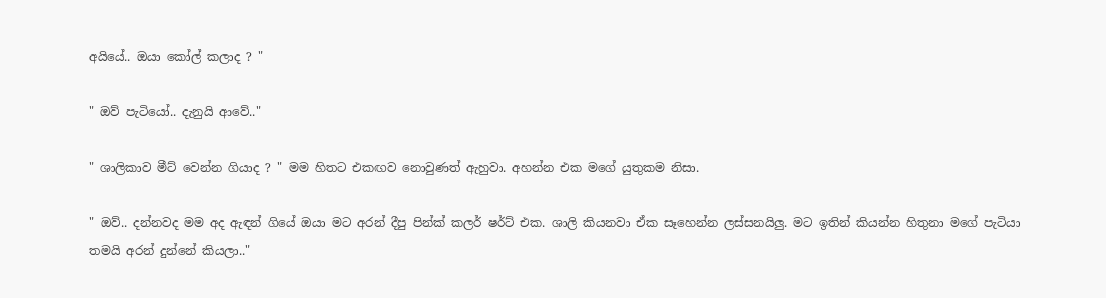අයියේ.. ඔයා කෝල් කලාද ? "

" ඔව් පැටියෝ.. දැනුයි ආවේ.."

" ශාලිකාව මීට් වෙන්න ගියාද ? " මම හිතට එකඟව නොවුණත් ඇහුවා. අහන්න එක මගේ යුතුකම නිසා.

" ඔව්.. දන්නවද මම අද ඇඳන් ගියේ ඔයා මට අරන් දීපු පින්ක් කලර් ෂර්ට් එක. ශාලි කියනවා ඒක සෑහෙන්න ලස්සනයිලු. මට ඉතින් කියන්න හිතුනා මගේ පැටියා තමයි අරන් දුන්නේ කියලා.."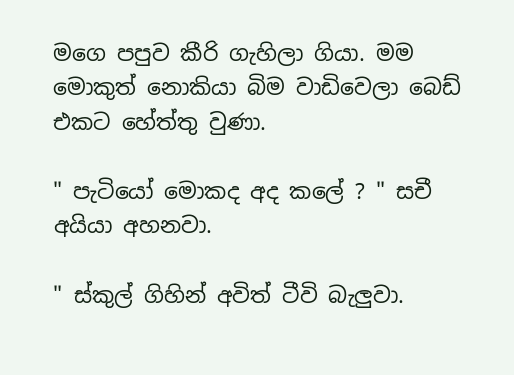මගෙ පපුව කීරි ගැහිලා ගියා. මම මොකුත් නොකියා බිම වාඩිවෙලා බෙඩ් එකට හේත්තු වුණා.

" පැටියෝ මොකද අද කලේ ? " සචී අයියා අහනවා.

" ස්කුල් ගිහින් අවිත් ටීවි බැලුවා.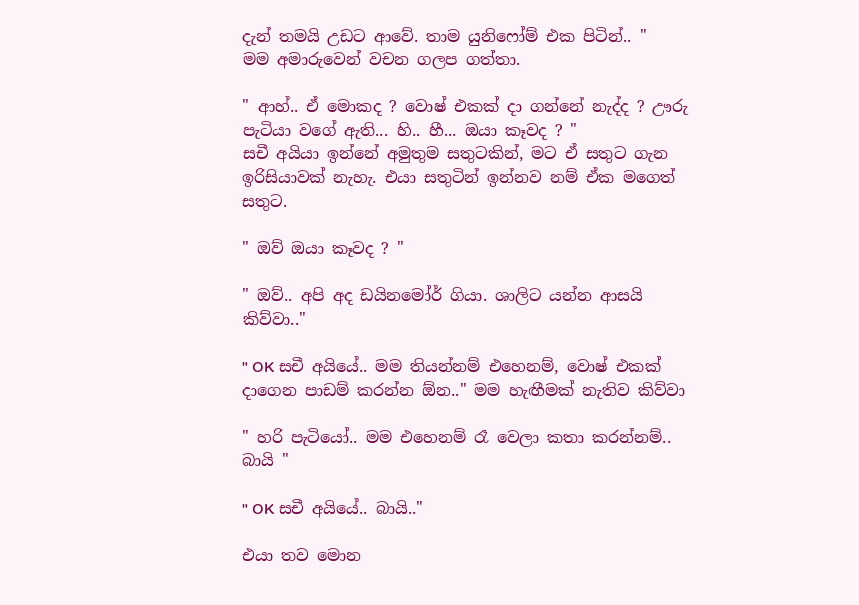දැන් තමයි උඩට ආවේ. තාම යුනිෆෝම් එක පිටින්.. "
මම අමාරුවෙන් වචන ගලප ගත්තා.

" ආහ්.. ඒ මොකද ? වොෂ් එකක් දා ගන්නේ නැද්ද ? ඌරු පැටියා වගේ ඇති... හි.. හී... ඔයා කෑවද ? "
සචී අයියා ඉන්නේ අමුතුම සතුටකින්, මට ඒ සතුට ගැන ඉරිසියාවක් නැහැ. එයා සතුටින් ඉන්නව නම් ඒක මගෙත් සතුට.

" ඔව් ඔයා කෑවද ? "

" ඔව්.. අපි අද ඩයිනමෝර් ගියා. ශාලිට යන්න ආසයි කිව්වා.."

" OK සචී අයියේ.. මම තියන්නම් එහෙනම්, වොෂ් එකක් දාගෙන පාඩම් කරන්න ඕන.." මම හැඟීමක් නැතිව කිව්වා

" හරි පැටියෝ.. මම එහෙනම් රෑ වෙලා කතා කරන්නම්.. බායි "

" OK සචී අයියේ.. බායි.."

එයා තව මොන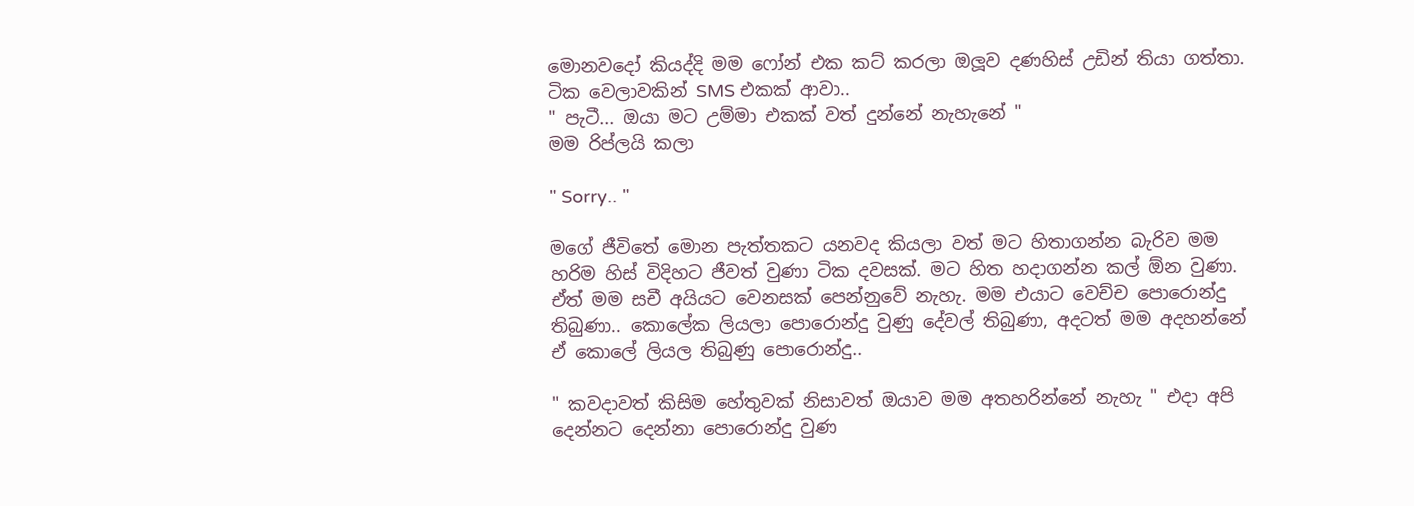මොනවදෝ කියද්දි මම ෆෝන් එක කට් කරලා ඔලූව දණහිස් උඩින් තියා ගත්තා.
ටික වෙලාවකින් SMS එකක් ආවා..
" පැටී... ඔයා මට උම්මා එකක් වත් දුන්නේ නැහැනේ "
මම රිප්ලයි කලා

" Sorry.. "

මගේ ජීවිතේ මොන පැත්තකට යනවද කියලා වත් මට හිතාගන්න බැරිව මම හරිම හිස් විදිහට ජීවත් වුණා ටික දවසක්. මට හිත හදාගන්න කල් ඕන වුණා. ඒත් මම සචී අයියට වෙනසක් පෙන්නුවේ නැහැ. මම එයාට වෙච්ච පොරොන්දු තිබුණා.. කොලේක ලියලා පොරොන්දු වුණු දේවල් තිබුණා, අදටත් මම අදහන්නේ ඒ කොලේ ලියල තිබුණු පොරොන්දු..

" කවදාවත් කිසිම හේතුවක් නිසාවත් ඔයාව මම අතහරින්නේ නැහැ " එදා අපි දෙන්නට දෙන්නා පොරොන්දු වුණ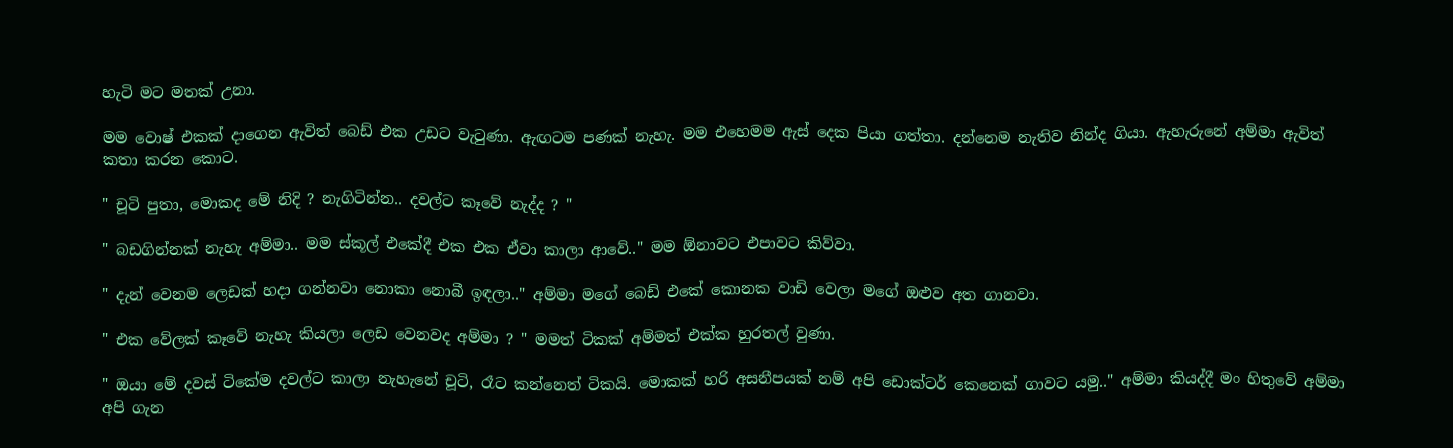හැටි මට මතක් උනා.

මම වොෂ් එකක් දාගෙන ඇවිත් බෙඩ් එක උඩට වැටුණා. ඇඟටම පණක් නැහැ. මම එහෙමම ඇස් දෙක පියා ගත්තා. දන්නෙම නැතිව නින්ද ගියා. ඇහැරුනේ අම්මා ඇවිත් කතා කරන කොට.

" චූටි පුතා, මොකද මේ නිදි ? නැගිටින්න.. දවල්ට කෑවේ නැද්ද ? "

" බඩගින්නක් නැහැ අම්මා.. මම ස්කූල් එකේදී එක එක ඒවා කාලා ආවේ.." මම ඕනාවට එපාවට කිව්වා.

" දැන් වෙනම ලෙඩක් හදා ගන්නවා නොකා නොබී ඉඳලා.." අම්මා මගේ බෙඩ් එකේ කොනක වාඩි වෙලා මගේ ඔළුව අත ගානවා.

" එක වේලක් කෑවේ නැහැ කියලා ලෙඩ වෙනවද අම්මා ? " මමත් ටිකක් අම්මත් එක්ක හුරතල් වුණා.

" ඔයා මේ දවස් ටිකේම දවල්ට කාලා නැහැනේ චූටි, රෑට කන්නෙත් ටිකයි. මොකක් හරි අසනීපයක් නම් අපි ඩොක්ටර් කෙනෙක් ගාවට යමු.." අම්මා කියද්දී මං හිතුවේ අම්මා අපි ගැන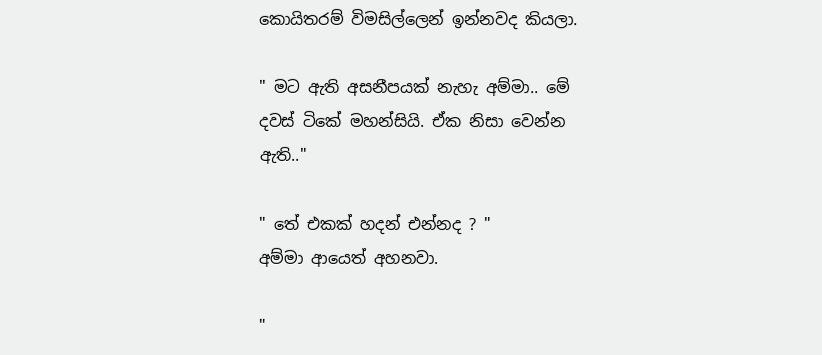කොයිතරම් විමසිල්ලෙන් ඉන්නවද කියලා.

" මට ඇති අසනීපයක් නැහැ අම්මා.. මේ දවස් ටිකේ මහන්සියි. ඒක නිසා වෙන්න ඇති.."

" තේ එකක් හදන් එන්නද ? "
අම්මා ආයෙත් අහනවා.

"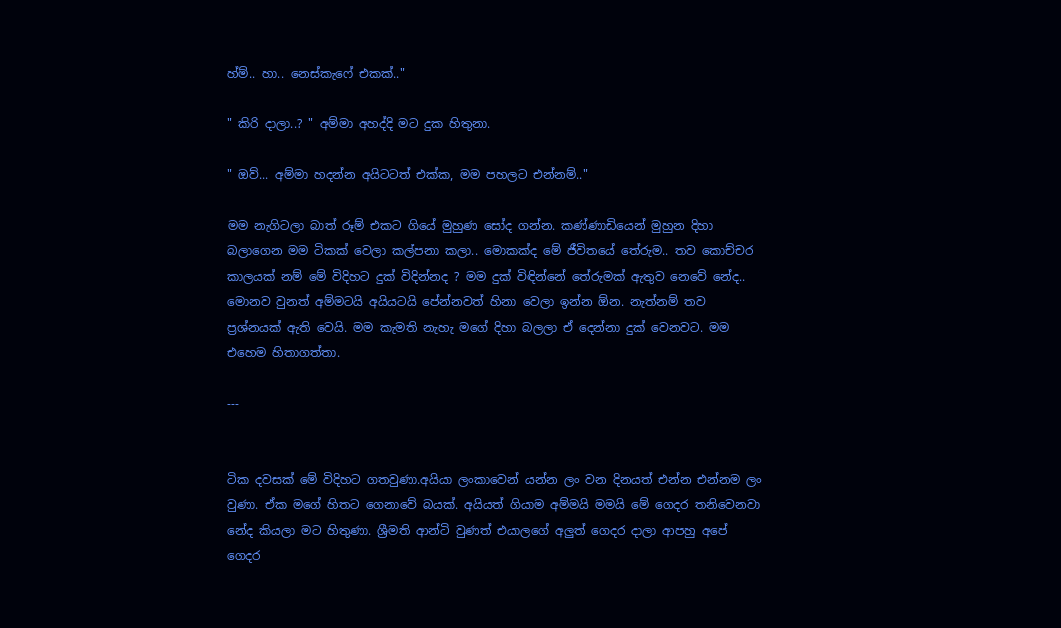හ්ම්.. හා.. නෙස්කැෆේ එකක්.."

" කිරි දාලා..? " අම්මා අහද්දි මට දුක හිතුනා.

" ඔව්... අම්මා හදන්න අයිටටත් එක්ක, මම පහලට එන්නම්.."

මම නැගිටලා බාත් රූම් එකට ගියේ මුහුණ සෝද ගන්න. කණ්ණාඩියෙන් මුහුන දිහා බලාගෙන මම ටිකක් වෙලා කල්පනා කලා.. මොකක්ද මේ ජීවිතයේ තේරුම.. තව කොච්චර කාලයක් නම් මේ විදිහට දුක් විදින්නද ? මම දුක් විඳින්නේ තේරුමක් ඇතුව නෙවේ නේද.. මොනව වුනත් අම්මටයි අයියටයි පේන්නවත් හිනා වෙලා ඉන්න ඕන. නැත්නම් තව ප්‍රශ්නයක් ඇති වෙයි. මම කැමති නැහැ මගේ දිහා බලලා ඒ දෙන්නා දුක් වෙනවට. මම එහෙම හිතාගත්තා.

---


ටික දවසක් මේ විදිහට ගතවුණා.අයියා ලංකාවෙන් යන්න ලං වන දිනයත් එන්න එන්නම ලං වුණා. ඒක මගේ හිතට ගෙනාවේ බයක්. අයියත් ගියාම අම්මයි මමයි මේ ගෙදර තනිවෙනවා නේද කියලා මට හිතුණා. ශ්‍රීමති ආන්ටි වුණත් එයාලගේ අලුත් ගෙදර දාලා ආපහු අපේ ගෙදර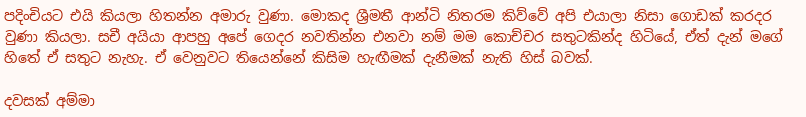පදිංචියට එයි කියලා හිතන්න අමාරු වුණා. මොකද ශ්‍රීමතී ආන්ටි නිතරම කිව්වේ අපි එයාලා නිසා ගොඩක් කරදර වුණා කියලා. සචී අයියා ආපහු අපේ ගෙදර නවතින්න එනවා නම් මම කොච්චර සතුටකින්ද හිටියේ, ඒත් දැන් මගේ හිතේ ඒ සතුට නැහැ. ඒ වෙනුවට තියෙන්නේ කිසිම හැඟීමක් දැනීමක් නැති හිස් බවක්.

දවසක් අම්මා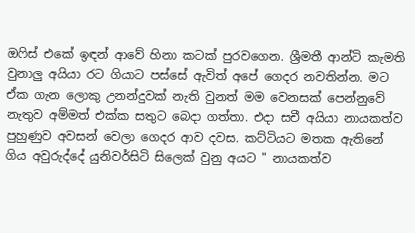ඔෆිස් එකේ ඉඳන් ආවේ හිනා කටක් පුරවගෙන. ශ්‍රීමතී ආන්ටි කැමති වුනාලු අයියා රට ගියාට පස්සේ ඇවිත් අපේ ගෙදර නවතින්න. මට ඒක ගැන ලොකු උනන්දුවක් නැති වුනත් මම වෙනසක් පෙන්නුවේ නැතුව අම්මත් එක්ක සතුට බෙදා ගත්තා. එදා සචී අයියා නායකත්ව පුහුණුව අවසන් වෙලා ගෙදර ආව දවස. කට්ටියට මතක ඇතිනේ ගිය අවුරුද්දේ යුනිවර්සිටි සිලෙක් වුනු අයට " නායකත්ව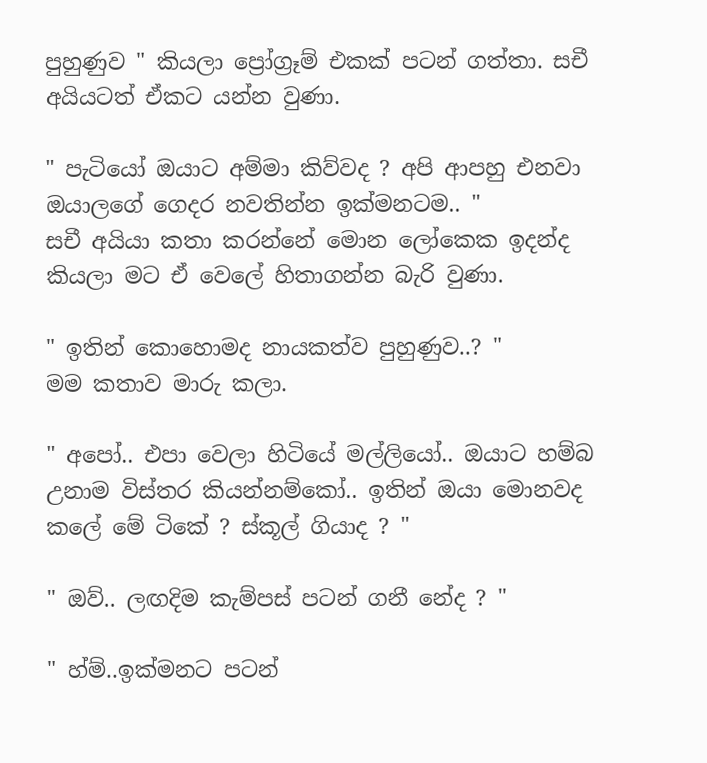පුහුණුව " කියලා ප්‍රෝග්‍රෑම් එකක් පටන් ගත්තා. සචී අයියටත් ඒකට යන්න වුණා.

" පැටියෝ ඔයාට අම්මා කිව්වද ? අපි ආපහු එනවා ඔයාලගේ ගෙදර නවතින්න ඉක්මනටම.. "
සචී අයියා කතා කරන්නේ මොන ලෝකෙක ඉදන්ද කියලා මට ඒ වෙලේ හිතාගන්න බැරි වුණා.

" ඉතින් කොහොමද නායකත්ව පුහුණුව..? "
මම කතාව මාරු කලා.

" අපෝ.. එපා වෙලා හිටියේ මල්ලියෝ.. ඔයාට හම්බ උනාම විස්තර කියන්නම්කෝ.. ඉතින් ඔයා මොනවද කලේ මේ ටිකේ ? ස්කූල් ගියාද ? "

" ඔව්.. ලඟදිම කැම්පස් පටන් ගනී නේද ? "

" හ්ම්..ඉක්මනට පටන්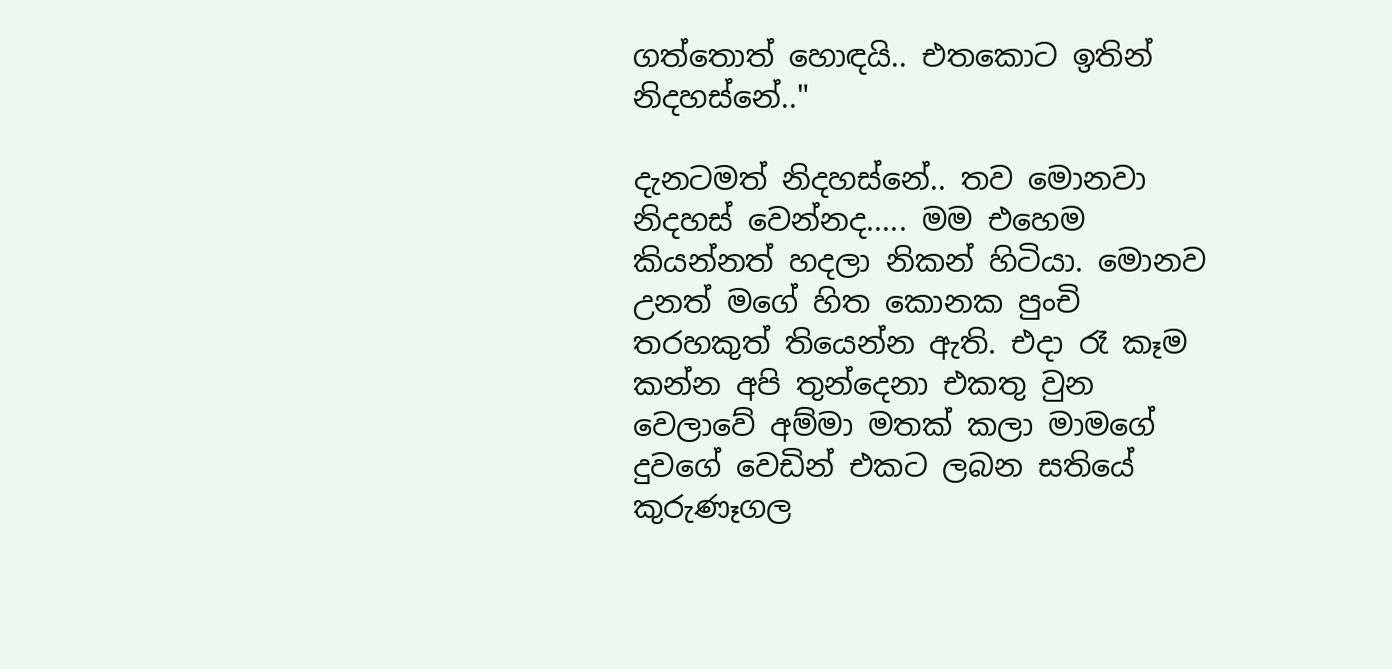ගත්තොත් හොඳයි.. එතකොට ඉතින් නිදහස්නේ.."

දැනටමත් නිදහස්නේ.. තව මොනවා නිදහස් වෙන්නද..... මම එහෙම කියන්නත් හදලා නිකන් හිටියා. මොනව උනත් මගේ හිත කොනක පුංචි තරහකුත් තියෙන්න ඇති. එදා රෑ කෑම කන්න අපි තුන්දෙනා එකතු වුන වෙලාවේ අම්මා මතක් කලා මාමගේ දුවගේ වෙඩින් එකට ලබන සතියේ කුරුණෑගල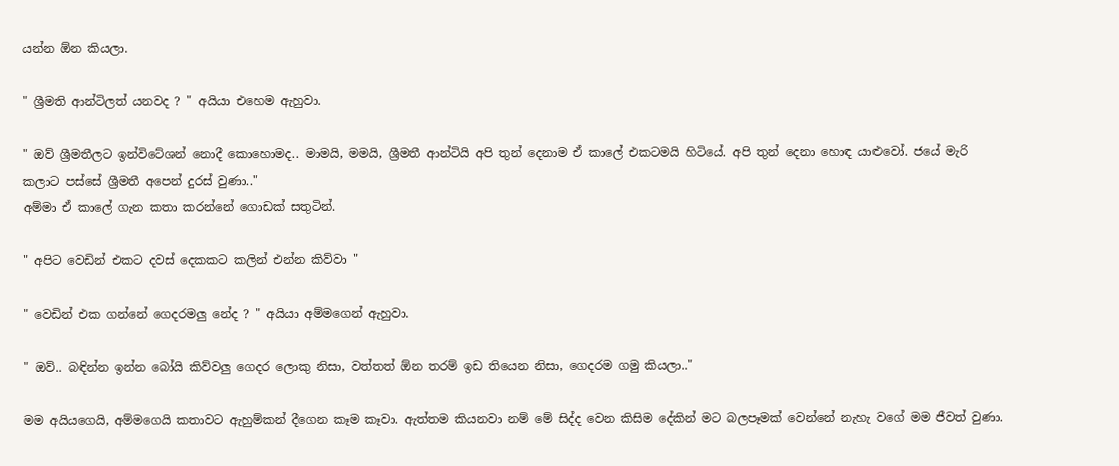යන්න ඕන කියලා.

" ශ්‍රීමති ආන්ටිලත් යනවද ? " අයියා එහෙම ඇහුවා.

" ඔව් ශ්‍රීමතීලට ඉන්විටේශන් නොදී කොහොමද.. මාමයි, මමයි, ශ්‍රීමතී ආන්ටියි අපි තුන් දෙනාම ඒ කාලේ එකටමයි හිටියේ. අපි තුන් දෙනා හොඳ යාළුවෝ. ජයේ මැරි කලාට පස්සේ ශ්‍රීමතී අපෙන් දුරස් වුණා.."
අම්මා ඒ කාලේ ගැන කතා කරන්නේ ගොඩක් සතුටින්.

" අපිට වෙඩින් එකට දවස් දෙකකට කලින් එන්න කිව්වා "

" වෙඩින් එක ගන්නේ ගෙදරමලු නේද ? " අයියා අම්මගෙන් ඇහුවා.

" ඔව්.. බඳින්න ඉන්න බෝයි කිව්වලු ගෙදර ලොකු නිසා, වත්තත් ඕන තරම් ඉඩ තියෙන නිසා, ගෙදරම ගමු කියලා.."

මම අයියගෙයි, අම්මගෙයි කතාවට ඇහුම්කන් දීගෙන කෑම කෑවා. ඇත්තම කියනවා නම් මේ සිද්ද වෙන කිසිම දේකින් මට බලපෑමක් වෙන්නේ නැහැ වගේ මම ජීවත් වුණා.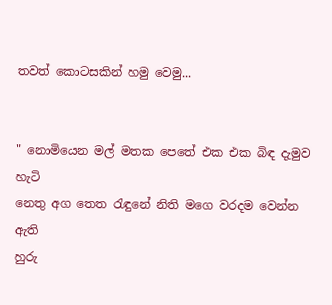තවත් කොටසකින් හමු වෙමු...


" නොමියෙන මල් මතක පෙතේ එක එක බිඳ දැමුව හැටි
නෙතු අග තෙත රැඳුනේ නිති මගෙ වරදම වෙන්න ඇති
හුරු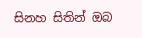සිනහ සිතින් ඔබ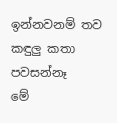ඉන්නවනම් තව කඳුලු කතා පවසන්නෑ
මේ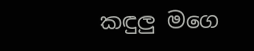කඳුලු මගෙ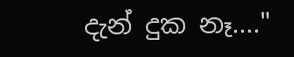දැන් දුක නෑ...."